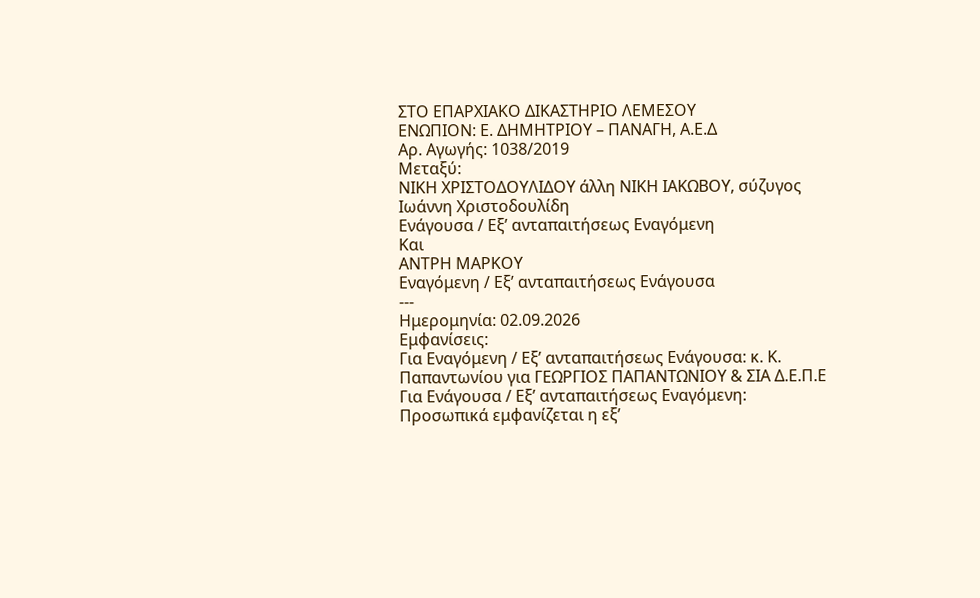ΣΤΟ ΕΠΑΡΧΙΑΚΟ ΔΙΚΑΣΤΗΡΙΟ ΛΕΜΕΣΟΥ
ΕΝΩΠΙΟΝ: Ε. ΔΗΜΗΤΡΙΟΥ – ΠΑΝΑΓΗ, Α.Ε.Δ
Αρ. Αγωγής: 1038/2019
Μεταξύ:
ΝΙΚΗ ΧΡΙΣΤΟΔΟΥΛΙΔΟΥ άλλη ΝΙΚΗ ΙΑΚΩΒΟΥ, σύζυγος Ιωάννη Χριστοδουλίδη
Ενάγουσα / Εξ’ ανταπαιτήσεως Εναγόμενη
Και
ΑΝΤΡΗ ΜΑΡΚΟΥ
Εναγόμενη / Εξ’ ανταπαιτήσεως Ενάγουσα
---
Ημερομηνία: 02.09.2026
Εμφανίσεις:
Για Εναγόμενη / Εξ’ ανταπαιτήσεως Ενάγουσα: κ. Κ. Παπαντωνίου για ΓΕΩΡΓΙΟΣ ΠΑΠΑΝΤΩΝΙΟΥ & ΣΙΑ Δ.Ε.Π.Ε
Για Ενάγουσα / Εξ’ ανταπαιτήσεως Εναγόμενη: Προσωπικά εμφανίζεται η εξ’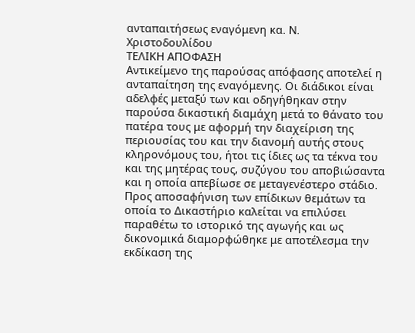ανταπαιτήσεως εναγόμενη κα. Ν. Χριστοδουλίδου
ΤΕΛΙΚΗ ΑΠΟΦΑΣΗ
Αντικείμενο της παρούσας απόφασης αποτελεί η ανταπαίτηση της εναγόμενης. Οι διάδικοι είναι αδελφές μεταξύ των και οδηγήθηκαν στην παρούσα δικαστική διαμάχη μετά το θάνατο του πατέρα τους με αφορμή την διαχείριση της περιουσίας του και την διανομή αυτής στους κληρονόμους του, ήτοι τις ίδιες ως τα τέκνα του και της μητέρας τους, συζύγου του αποβιώσαντα και η οποία απεβίωσε σε μεταγενέστερο στάδιο.
Προς αποσαφήνιση των επίδικων θεμάτων τα οποία το Δικαστήριο καλείται να επιλύσει παραθέτω το ιστορικό της αγωγής και ως δικονομικά διαμορφώθηκε με αποτέλεσμα την εκδίκαση της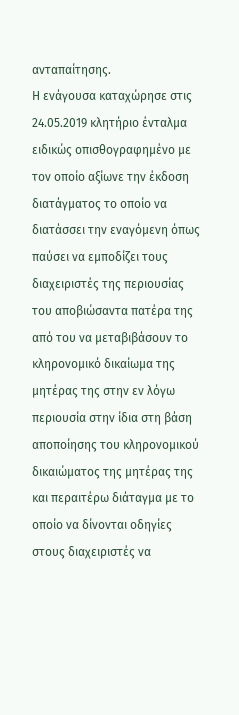ανταπαίτησης.
Η ενάγουσα καταχώρησε στις 24.05.2019 κλητήριο ένταλμα ειδικώς οπισθογραφημένο με τον οποίο αξίωνε την έκδοση διατάγματος το οποίο να διατάσσει την εναγόμενη όπως παύσει να εμποδίζει τους διαχειριστές της περιουσίας του αποβιώσαντα πατέρα της από του να μεταβιβάσουν το κληρονομικό δικαίωμα της μητέρας της στην εν λόγω περιουσία στην ίδια στη βάση αποποίησης του κληρονομικού δικαιώματος της μητέρας της και περαιτέρω διάταγμα με το οποίο να δίνονται οδηγίες στους διαχειριστές να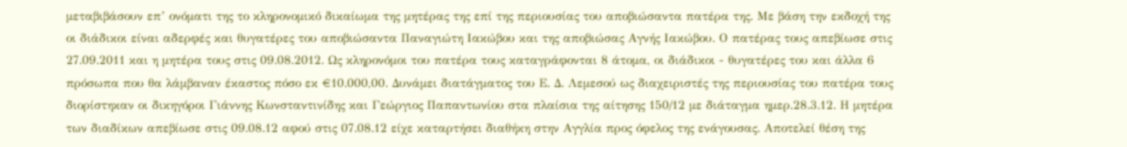μεταβιβάσουν επ’ ονόματι της το κληρονομικό δικαίωμα της μητέρας της επί της περιουσίας του αποβιώσαντα πατέρα της. Με βάση την εκδοχή της οι διάδικοι είναι αδερφές και θυγατέρες του αποβιώσαντα Παναγιώτη Ιακώβου και της αποβιώσας Αγνής Ιακώβου. Ο πατέρας τους απεβίωσε στις 27.09.2011 και η μητέρα τους στις 09.08.2012. Ως κληρονόμοι του πατέρα τους καταγράφονται 8 άτομα, οι διάδικοι - θυγατέρες του και άλλα 6 πρόσωπα που θα λάμβαναν έκαστος πόσο εκ €10.000,00. Δυνάμει διατάγματος του Ε. Δ. Λεμεσού ως διαχειριστές της περιουσίας του πατέρα τους διορίστηκαν οι δικηγόροι Γιάννης Κωνσταντινίδης και Γεώργιος Παπαντωνίου στα πλαίσια της αίτησης 150/12 με διάταγμα ημερ.28.3.12. Η μητέρα των διαδίκων απεβίωσε στις 09.08.12 αφού στις 07.08.12 είχε καταρτήσει διαθήκη στην Αγγλία προς όφελος της ενάγουσας. Αποτελεί θέση της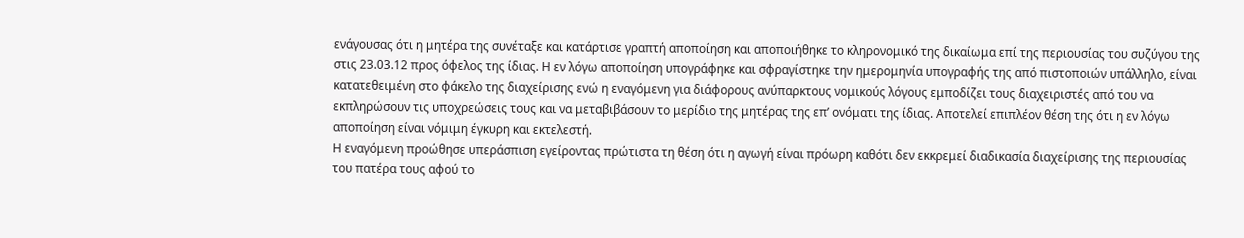ενάγουσας ότι η μητέρα της συνέταξε και κατάρτισε γραπτή αποποίηση και αποποιήθηκε το κληρονομικό της δικαίωμα επί της περιουσίας του συζύγου της στις 23.03.12 προς όφελος της ίδιας. Η εν λόγω αποποίηση υπογράφηκε και σφραγίστηκε την ημερομηνία υπογραφής της από πιστοποιών υπάλληλο, είναι κατατεθειμένη στο φάκελο της διαχείρισης ενώ η εναγόμενη για διάφορους ανύπαρκτους νομικούς λόγους εμποδίζει τους διαχειριστές από του να εκπληρώσουν τις υποχρεώσεις τους και να μεταβιβάσουν το μερίδιο της μητέρας της επ’ ονόματι της ίδιας. Αποτελεί επιπλέον θέση της ότι η εν λόγω αποποίηση είναι νόμιμη έγκυρη και εκτελεστή.
Η εναγόμενη προώθησε υπεράσπιση εγείροντας πρώτιστα τη θέση ότι η αγωγή είναι πρόωρη καθότι δεν εκκρεμεί διαδικασία διαχείρισης της περιουσίας του πατέρα τους αφού το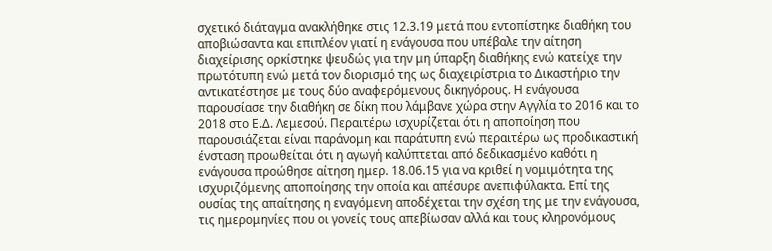σχετικό διάταγμα ανακλήθηκε στις 12.3.19 μετά που εντοπίστηκε διαθήκη του αποβιώσαντα και επιπλέον γιατί η ενάγουσα που υπέβαλε την αίτηση διαχείρισης ορκίστηκε ψευδώς για την μη ύπαρξη διαθήκης ενώ κατείχε την πρωτότυπη ενώ μετά τον διορισμό της ως διαχειρίστρια το Δικαστήριο την αντικατέστησε με τους δύο αναφερόμενους δικηγόρους. Η ενάγουσα παρουσίασε την διαθήκη σε δίκη που λάμβανε χώρα στην Αγγλία το 2016 και το 2018 στο Ε.Δ. Λεμεσού. Περαιτέρω ισχυρίζεται ότι η αποποίηση που παρουσιάζεται είναι παράνομη και παράτυπη ενώ περαιτέρω ως προδικαστική ένσταση προωθείται ότι η αγωγή καλύπτεται από δεδικασμένο καθότι η ενάγουσα προώθησε αίτηση ημερ. 18.06.15 για να κριθεί η νομιμότητα της ισχυριζόμενης αποποίησης την οποία και απέσυρε ανεπιφύλακτα. Επί της ουσίας της απαίτησης η εναγόμενη αποδέχεται την σχέση της με την ενάγουσα, τις ημερομηνίες που οι γονείς τους απεβίωσαν αλλά και τους κληρονόμους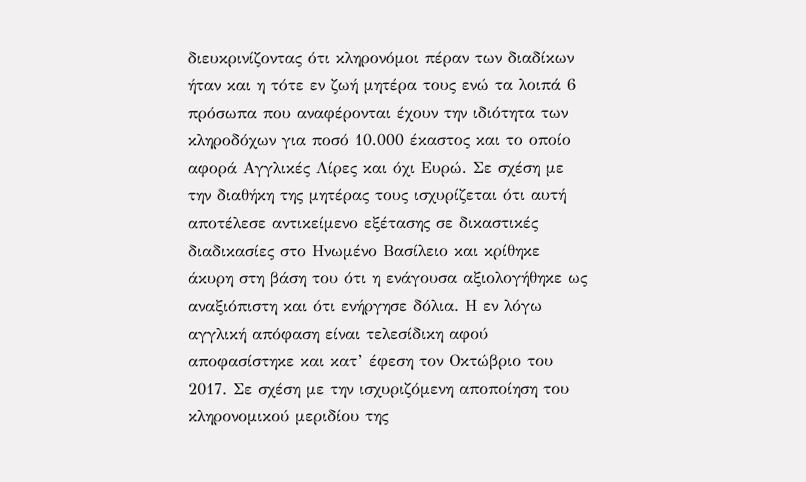διευκρινίζοντας ότι κληρονόμοι πέραν των διαδίκων ήταν και η τότε εν ζωή μητέρα τους ενώ τα λοιπά 6 πρόσωπα που αναφέρονται έχουν την ιδιότητα των κληροδόχων για ποσό 10.000 έκαστος και το οποίο αφορά Αγγλικές Λίρες και όχι Ευρώ. Σε σχέση με την διαθήκη της μητέρας τους ισχυρίζεται ότι αυτή αποτέλεσε αντικείμενο εξέτασης σε δικαστικές διαδικασίες στο Ηνωμένο Βασίλειο και κρίθηκε άκυρη στη βάση του ότι η ενάγουσα αξιολογήθηκε ως αναξιόπιστη και ότι ενήργησε δόλια. Η εν λόγω αγγλική απόφαση είναι τελεσίδικη αφού αποφασίστηκε και κατ’ έφεση τον Οκτώβριο του 2017. Σε σχέση με την ισχυριζόμενη αποποίηση του κληρονομικού μεριδίου της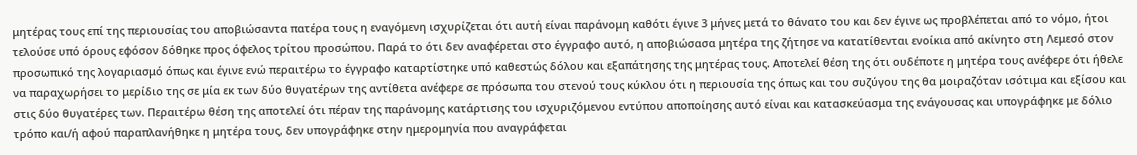μητέρας τους επί της περιουσίας του αποβιώσαντα πατέρα τους η εναγόμενη ισχυρίζεται ότι αυτή είναι παράνομη καθότι έγινε 3 μήνες μετά το θάνατο του και δεν έγινε ως προβλέπεται από το νόμο, ήτοι τελούσε υπό όρους εφόσον δόθηκε προς όφελος τρίτου προσώπου. Παρά το ότι δεν αναφέρεται στο έγγραφο αυτό, η αποβιώσασα μητέρα της ζήτησε να κατατίθενται ενοίκια από ακίνητο στη Λεμεσό στον προσωπικό της λογαριασμό όπως και έγινε ενώ περαιτέρω το έγγραφο καταρτίστηκε υπό καθεστώς δόλου και εξαπάτησης της μητέρας τους. Αποτελεί θέση της ότι ουδέποτε η μητέρα τους ανέφερε ότι ήθελε να παραχωρήσει το μερίδιο της σε μία εκ των δύο θυγατέρων της αντίθετα ανέφερε σε πρόσωπα του στενού τους κύκλου ότι η περιουσία της όπως και του συζύγου της θα μοιραζόταν ισότιμα και εξίσου και στις δύο θυγατέρες των. Περαιτέρω θέση της αποτελεί ότι πέραν της παράνομης κατάρτισης του ισχυριζόμενου εντύπου αποποίησης αυτό είναι και κατασκεύασμα της ενάγουσας και υπογράφηκε με δόλιο τρόπο και/ή αφού παραπλανήθηκε η μητέρα τους, δεν υπογράφηκε στην ημερομηνία που αναγράφεται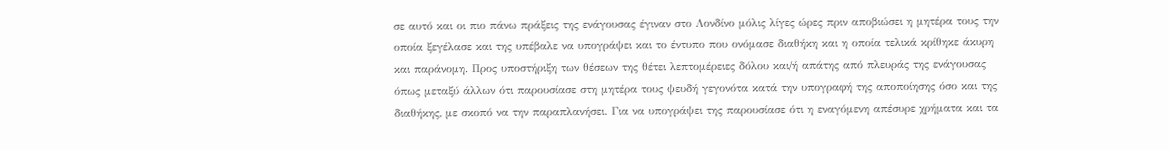σε αυτό και οι πιο πάνω πράξεις της ενάγουσας έγιναν στο Λονδίνο μόλις λίγες ώρες πριν αποβιώσει η μητέρα τους την οποία ξεγέλασε και της υπέβαλε να υπογράψει και το έντυπο που ονόμασε διαθήκη και η οποία τελικά κρίθηκε άκυρη και παράνομη. Προς υποστήριξη των θέσεων της θέτει λεπτομέρειες δόλου και/ή απάτης από πλευράς της ενάγουσας όπως μεταξύ άλλων ότι παρουσίασε στη μητέρα τους ψευδή γεγονότα κατά την υπογραφή της αποποίησης όσο και της διαθήκης, με σκοπό να την παραπλανήσει. Για να υπογράψει της παρουσίασε ότι η εναγόμενη απέσυρε χρήματα και τα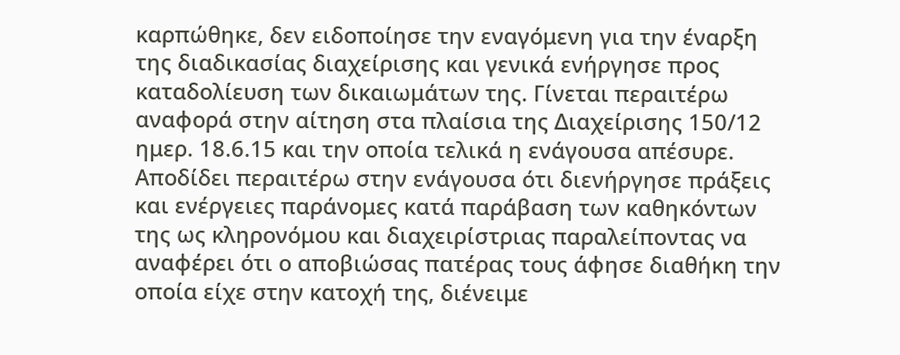καρπώθηκε, δεν ειδοποίησε την εναγόμενη για την έναρξη της διαδικασίας διαχείρισης και γενικά ενήργησε προς καταδολίευση των δικαιωμάτων της. Γίνεται περαιτέρω αναφορά στην αίτηση στα πλαίσια της Διαχείρισης 150/12 ημερ. 18.6.15 και την οποία τελικά η ενάγουσα απέσυρε. Αποδίδει περαιτέρω στην ενάγουσα ότι διενήργησε πράξεις και ενέργειες παράνομες κατά παράβαση των καθηκόντων της ως κληρονόμου και διαχειρίστριας παραλείποντας να αναφέρει ότι ο αποβιώσας πατέρας τους άφησε διαθήκη την οποία είχε στην κατοχή της, διένειμε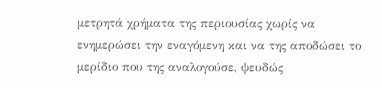μετρητά χρήματα της περιουσίας χωρίς να ενημερώσει την εναγόμενη και να της αποδώσει το μερίδιο που της αναλογούσε, ψευδώς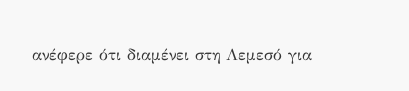ανέφερε ότι διαμένει στη Λεμεσό για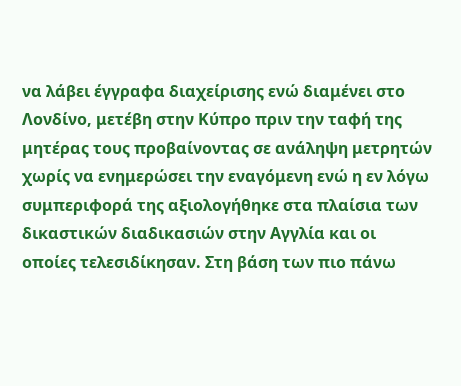να λάβει έγγραφα διαχείρισης ενώ διαμένει στο Λονδίνο, μετέβη στην Κύπρο πριν την ταφή της μητέρας τους προβαίνοντας σε ανάληψη μετρητών χωρίς να ενημερώσει την εναγόμενη ενώ η εν λόγω συμπεριφορά της αξιολογήθηκε στα πλαίσια των δικαστικών διαδικασιών στην Αγγλία και οι οποίες τελεσιδίκησαν. Στη βάση των πιο πάνω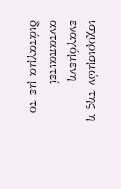ισχυρισμών της η εναγόμενη ανταπαιτεί διάταγμα με το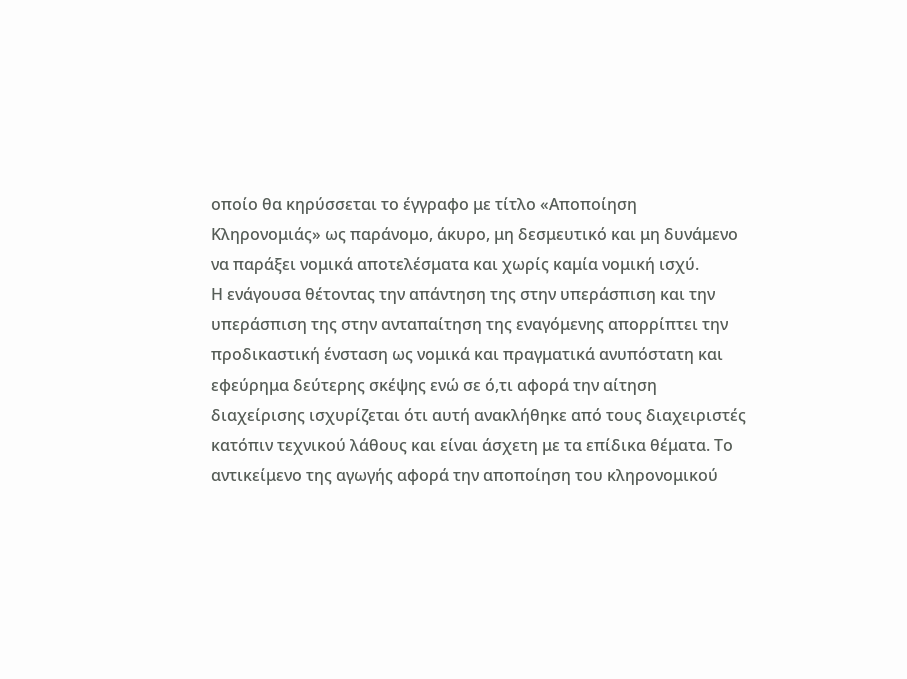οποίο θα κηρύσσεται το έγγραφο με τίτλο «Αποποίηση Κληρονομιάς» ως παράνομο, άκυρο, μη δεσμευτικό και μη δυνάμενο να παράξει νομικά αποτελέσματα και χωρίς καμία νομική ισχύ.
Η ενάγουσα θέτοντας την απάντηση της στην υπεράσπιση και την υπεράσπιση της στην ανταπαίτηση της εναγόμενης απορρίπτει την προδικαστική ένσταση ως νομικά και πραγματικά ανυπόστατη και εφεύρημα δεύτερης σκέψης ενώ σε ό,τι αφορά την αίτηση διαχείρισης ισχυρίζεται ότι αυτή ανακλήθηκε από τους διαχειριστές κατόπιν τεχνικού λάθους και είναι άσχετη με τα επίδικα θέματα. Το αντικείμενο της αγωγής αφορά την αποποίηση του κληρονομικού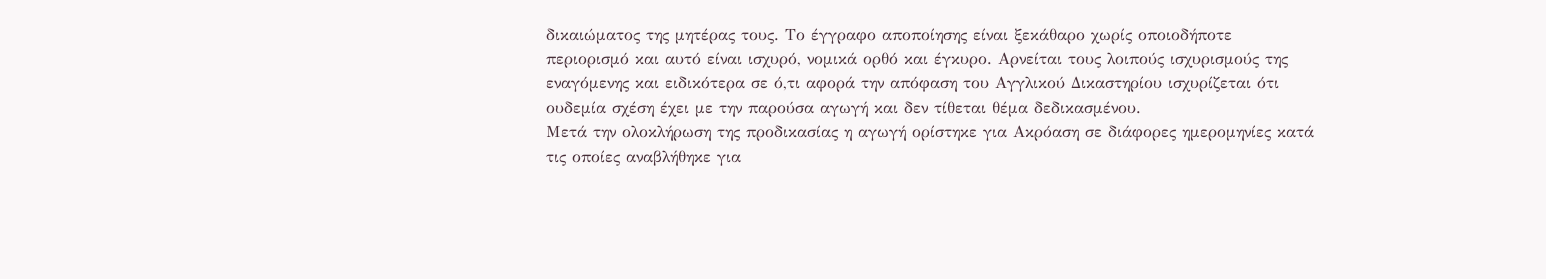δικαιώματος της μητέρας τους. Το έγγραφο αποποίησης είναι ξεκάθαρο χωρίς οποιοδήποτε περιορισμό και αυτό είναι ισχυρό, νομικά ορθό και έγκυρο. Αρνείται τους λοιπούς ισχυρισμούς της εναγόμενης και ειδικότερα σε ό,τι αφορά την απόφαση του Αγγλικού Δικαστηρίου ισχυρίζεται ότι ουδεμία σχέση έχει με την παρούσα αγωγή και δεν τίθεται θέμα δεδικασμένου.
Μετά την ολοκλήρωση της προδικασίας η αγωγή ορίστηκε για Ακρόαση σε διάφορες ημερομηνίες κατά τις οποίες αναβλήθηκε για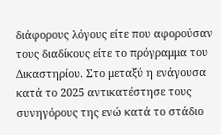διάφορους λόγους είτε που αφορούσαν τους διαδίκους είτε το πρόγραμμα του Δικαστηρίου. Στο μεταξύ η ενάγουσα κατά το 2025 αντικατέστησε τους συνηγόρους της ενώ κατά το στάδιο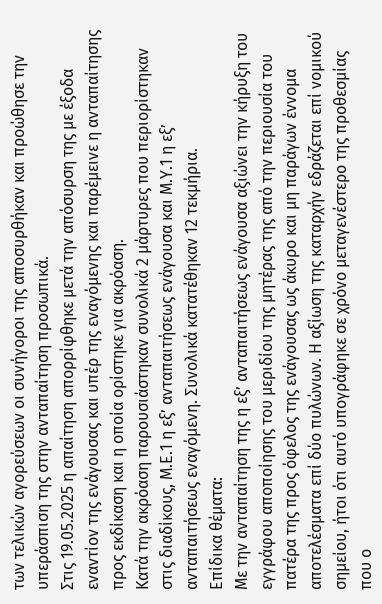των τελικών αγορεύσεων οι συνήγοροι της αποσυρθήκαν και προώθησε την υπεράσπιση της στην ανταπαίτηση προσωπικά.
Στις 19.05.2025 η απαίτηση απορρίφθηκε μετά την απόσυρση της με έξοδα εναντίον της ενάγουσας και υπέρ της εναγόμενης και παρέμεινε η ανταπαίτησης προς εκδίκαση και η οποία ορίστηκε για ακρόαση.
Κατά την ακρόαση παρουσιάστηκαν συνολικά 2 μάρτυρες που περιορίστηκαν στις διαδίκους, Μ.Ε.1 η εξ’ ανταπαιτήσεως ενάγουσα και Μ.Υ.1 η εξ’ ανταπαιτήσεως εναγόμενη. Συνολικά κατατέθηκαν 12 τεκμήρια.
Επίδικα θέματα:
Με την ανταπαίτηση της η εξ’ ανταπαιτήσεως ενάγουσα αξιώνει την κήρυξη του εγγράφου αποποίησης του μεριδίου της μητέρας της από την περιουσία του πατέρα της προς όφελος της ενάγουσας ως άκυρο και μη παράγων έννομα αποτελέσματα επί δύο πυλώνων. Η αξίωση της καταρχήν εδράζεται επί νομικού σημείου, ήτοι ότι αυτό υπογράφηκε σε χρόνο μεταγενέστερο της προθεσμίας που ο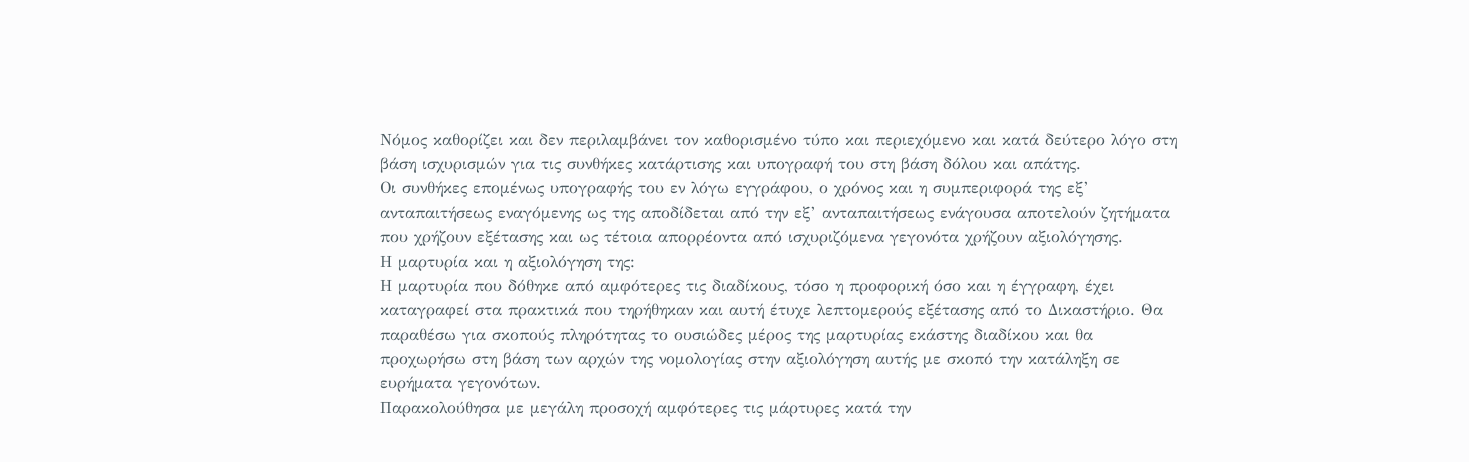Νόμος καθορίζει και δεν περιλαμβάνει τον καθορισμένο τύπο και περιεχόμενο και κατά δεύτερο λόγο στη βάση ισχυρισμών για τις συνθήκες κατάρτισης και υπογραφή του στη βάση δόλου και απάτης.
Οι συνθήκες επομένως υπογραφής του εν λόγω εγγράφου, ο χρόνος και η συμπεριφορά της εξ’ ανταπαιτήσεως εναγόμενης ως της αποδίδεται από την εξ’ ανταπαιτήσεως ενάγουσα αποτελούν ζητήματα που χρήζουν εξέτασης και ως τέτοια απορρέοντα από ισχυριζόμενα γεγονότα χρήζουν αξιολόγησης.
Η μαρτυρία και η αξιολόγηση της:
Η μαρτυρία που δόθηκε από αμφότερες τις διαδίκους, τόσο η προφορική όσο και η έγγραφη, έχει καταγραφεί στα πρακτικά που τηρήθηκαν και αυτή έτυχε λεπτομερούς εξέτασης από το Δικαστήριο. Θα παραθέσω για σκοπούς πληρότητας το ουσιώδες μέρος της μαρτυρίας εκάστης διαδίκου και θα προχωρήσω στη βάση των αρχών της νομολογίας στην αξιολόγηση αυτής με σκοπό την κατάληξη σε ευρήματα γεγονότων.
Παρακολούθησα με μεγάλη προσοχή αμφότερες τις μάρτυρες κατά την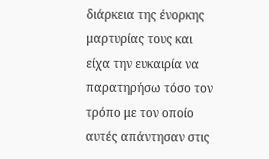διάρκεια της ένορκης μαρτυρίας τους και είχα την ευκαιρία να παρατηρήσω τόσο τον τρόπο με τον οποίο αυτές απάντησαν στις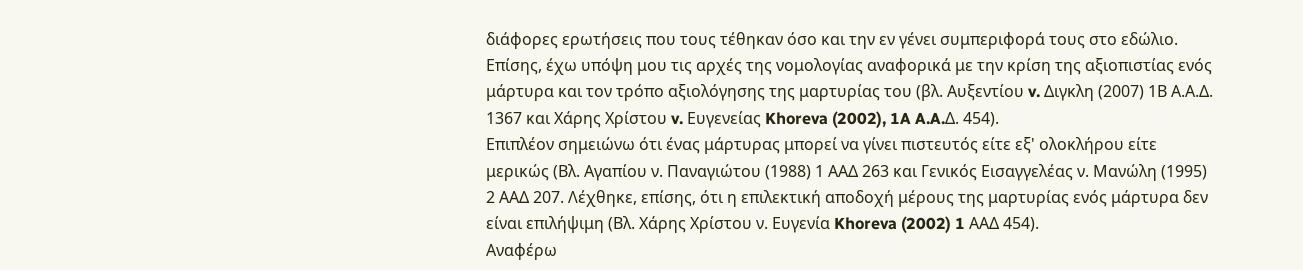διάφορες ερωτήσεις που τους τέθηκαν όσο και την εν γένει συμπεριφορά τους στο εδώλιο. Επίσης, έχω υπόψη μου τις αρχές της νομολογίας αναφορικά με την κρίση της αξιοπιστίας ενός μάρτυρα και τον τρόπο αξιολόγησης της μαρτυρίας του (βλ. Αυξεντίου v. Διγκλη (2007) 1Β Α.Α.Δ. 1367 και Χάρης Χρίστου v. Ευγενείας Khoreva (2002), 1A A.A.Δ. 454).
Επιπλέον σημειώνω ότι ένας μάρτυρας μπορεί να γίνει πιστευτός είτε εξ' ολοκλήρου είτε μερικώς (Βλ. Αγαπίου ν. Παναγιώτου (1988) 1 ΑΑΔ 263 και Γενικός Εισαγγελέας ν. Μανώλη (1995) 2 ΑΑΔ 207. Λέχθηκε, επίσης, ότι η επιλεκτική αποδοχή μέρους της μαρτυρίας ενός μάρτυρα δεν είναι επιλήψιμη (Βλ. Χάρης Χρίστου ν. Ευγενία Khoreva (2002) 1 ΑΑΔ 454).
Αναφέρω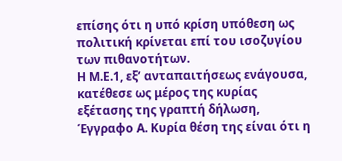επίσης ότι η υπό κρίση υπόθεση ως πολιτική κρίνεται επί του ισοζυγίου των πιθανοτήτων.
Η Μ.Ε.1, εξ’ ανταπαιτήσεως ενάγουσα, κατέθεσε ως μέρος της κυρίας εξέτασης της γραπτή δήλωση, Έγγραφο Α. Κυρία θέση της είναι ότι η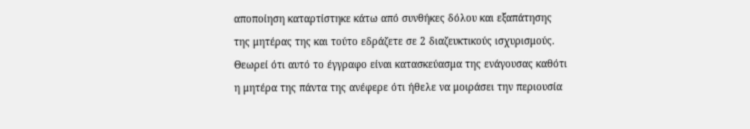αποποίηση καταρτίστηκε κάτω από συνθήκες δόλου και εξαπάτησης της μητέρας της και τούτο εδράζετε σε 2 διαζευκτικούς ισχυρισμούς. Θεωρεί ότι αυτό το έγγραφο είναι κατασκεύασμα της ενάγουσας καθότι η μητέρα της πάντα της ανέφερε ότι ήθελε να μοιράσει την περιουσία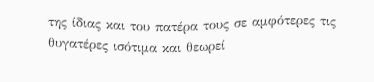της ίδιας και του πατέρα τους σε αμφότερες τις θυγατέρες ισότιμα και θεωρεί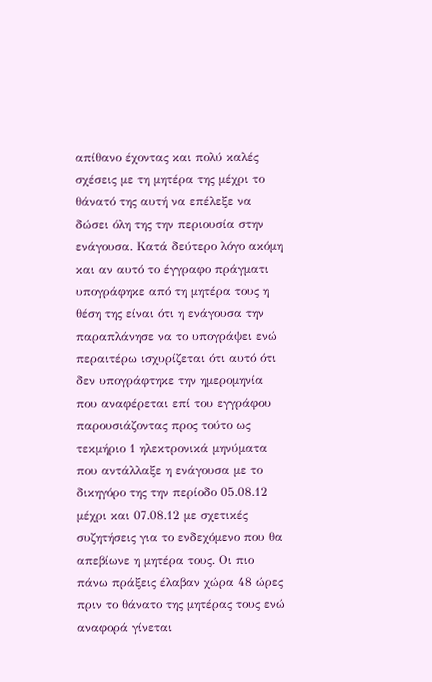απίθανο έχοντας και πολύ καλές σχέσεις με τη μητέρα της μέχρι το θάνατό της αυτή να επέλεξε να δώσει όλη της την περιουσία στην ενάγουσα. Κατά δεύτερο λόγο ακόμη και αν αυτό το έγγραφο πράγματι υπογράφηκε από τη μητέρα τους η θέση της είναι ότι η ενάγουσα την παραπλάνησε να το υπογράψει ενώ περαιτέρω ισχυρίζεται ότι αυτό ότι δεν υπογράφτηκε την ημερομηνία που αναφέρεται επί του εγγράφου παρουσιάζοντας προς τούτο ως τεκμήριο 1 ηλεκτρονικά μηνύματα που αντάλλαξε η ενάγουσα με το δικηγόρο της την περίοδο 05.08.12 μέχρι και 07.08.12 με σχετικές συζητήσεις για το ενδεχόμενο που θα απεβίωνε η μητέρα τους. Οι πιο πάνω πράξεις έλαβαν χώρα 48 ώρες πριν το θάνατο της μητέρας τους ενώ αναφορά γίνεται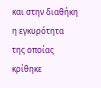και στην διαθήκη η εγκυρότητα της οποίας κρίθηκε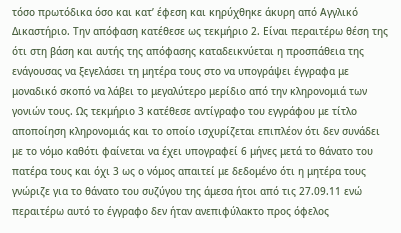τόσο πρωτόδικα όσο και κατ’ έφεση και κηρύχθηκε άκυρη από Αγγλικό Δικαστήριο. Την απόφαση κατέθεσε ως τεκμήριο 2. Είναι περαιτέρω θέση της ότι στη βάση και αυτής της απόφασης καταδεικνύεται η προσπάθεια της ενάγουσας να ξεγελάσει τη μητέρα τους στο να υπογράψει έγγραφα με μοναδικό σκοπό να λάβει το μεγαλύτερο μερίδιο από την κληρονομιά των γονιών τους. Ως τεκμήριο 3 κατέθεσε αντίγραφο του εγγράφου με τίτλο αποποίηση κληρονομιάς και το οποίο ισχυρίζεται επιπλέον ότι δεν συνάδει με το νόμο καθότι φαίνεται να έχει υπογραφεί 6 μήνες μετά το θάνατο του πατέρα τους και όχι 3 ως ο νόμος απαιτεί με δεδομένο ότι η μητέρα τους γνώριζε για το θάνατο του συζύγου της άμεσα ήτοι από τις 27.09.11 ενώ περαιτέρω αυτό το έγγραφο δεν ήταν ανεπιφύλακτο προς όφελος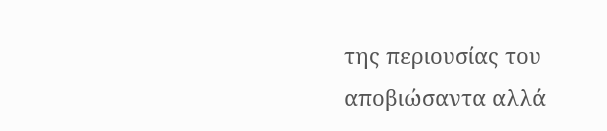της περιουσίας του αποβιώσαντα αλλά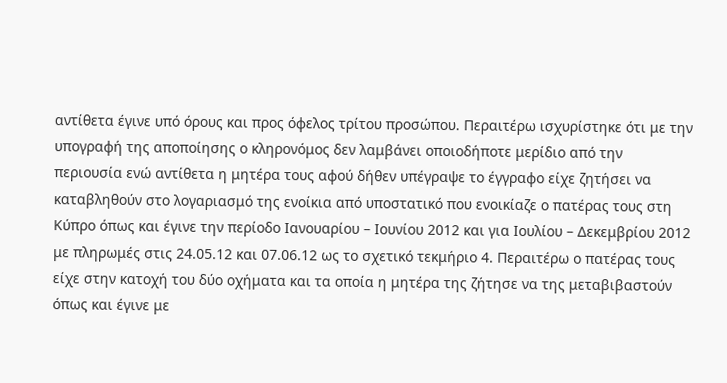αντίθετα έγινε υπό όρους και προς όφελος τρίτου προσώπου. Περαιτέρω ισχυρίστηκε ότι με την υπογραφή της αποποίησης ο κληρονόμος δεν λαμβάνει οποιοδήποτε μερίδιο από την περιουσία ενώ αντίθετα η μητέρα τους αφού δήθεν υπέγραψε το έγγραφο είχε ζητήσει να καταβληθούν στο λογαριασμό της ενοίκια από υποστατικό που ενοικίαζε ο πατέρας τους στη Κύπρο όπως και έγινε την περίοδο Ιανουαρίου – Ιουνίου 2012 και για Ιουλίου – Δεκεμβρίου 2012 με πληρωμές στις 24.05.12 και 07.06.12 ως το σχετικό τεκμήριο 4. Περαιτέρω ο πατέρας τους είχε στην κατοχή του δύο οχήματα και τα οποία η μητέρα της ζήτησε να της μεταβιβαστούν όπως και έγινε με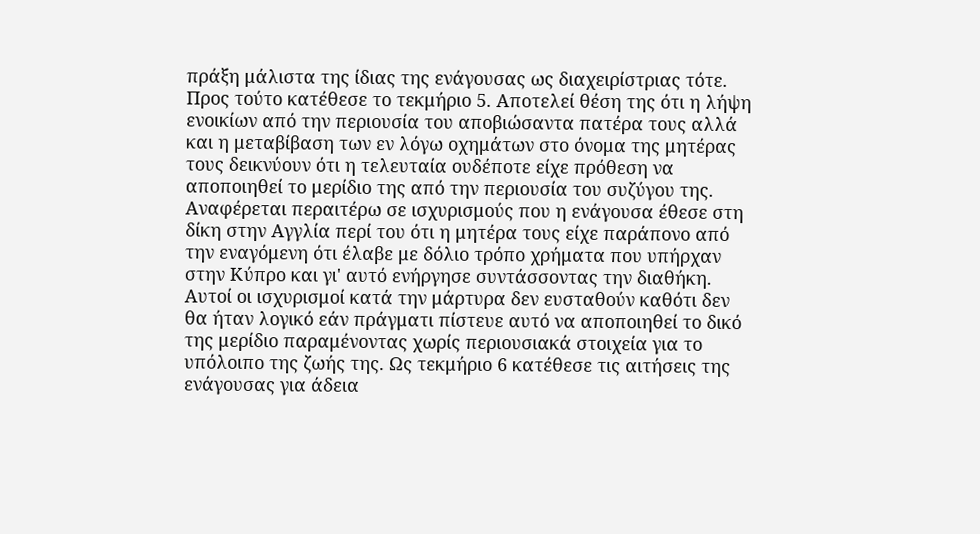πράξη μάλιστα της ίδιας της ενάγουσας ως διαχειρίστριας τότε. Προς τούτο κατέθεσε το τεκμήριο 5. Αποτελεί θέση της ότι η λήψη ενοικίων από την περιουσία του αποβιώσαντα πατέρα τους αλλά και η μεταβίβαση των εν λόγω οχημάτων στο όνομα της μητέρας τους δεικνύουν ότι η τελευταία ουδέποτε είχε πρόθεση να αποποιηθεί το μερίδιο της από την περιουσία του συζύγου της. Αναφέρεται περαιτέρω σε ισχυρισμούς που η ενάγουσα έθεσε στη δίκη στην Αγγλία περί του ότι η μητέρα τους είχε παράπονο από την εναγόμενη ότι έλαβε με δόλιο τρόπο χρήματα που υπήρχαν στην Κύπρο και γι' αυτό ενήργησε συντάσσοντας την διαθήκη. Αυτοί οι ισχυρισμοί κατά την μάρτυρα δεν ευσταθούν καθότι δεν θα ήταν λογικό εάν πράγματι πίστευε αυτό να αποποιηθεί το δικό της μερίδιο παραμένοντας χωρίς περιουσιακά στοιχεία για το υπόλοιπο της ζωής της. Ως τεκμήριο 6 κατέθεσε τις αιτήσεις της ενάγουσας για άδεια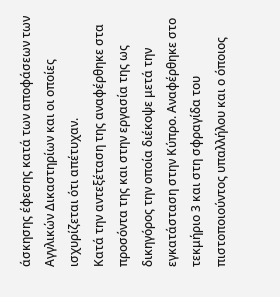άσκησης έφεσης κατά των αποφάσεων των Αγγλικών Δικαστηρίων και οι οποίες ισχυρίζεται ότι απέτυχαν.
Κατά την αντεξέταση της αναφέρθηκε στα προσόντα της και στην εργασία της ως δικηγόρος την οποία διέκοψε μετά την εγκατάσταση στην Κύπρο. Αναφέρθηκε στο τεκμήριο 3 και στη σφραγίδα του πιστοποιούντος υπαλλήλου και ο όποιος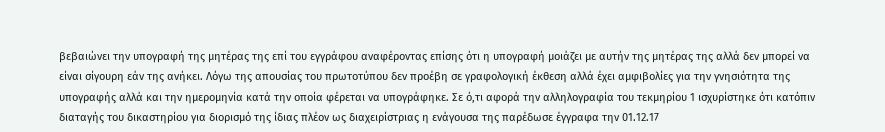βεβαιώνει την υπογραφή της μητέρας της επί του εγγράφου αναφέροντας επίσης ότι η υπογραφή μοιάζει με αυτήν της μητέρας της αλλά δεν μπορεί να είναι σίγουρη εάν της ανήκει. Λόγω της απουσίας του πρωτοτύπου δεν προέβη σε γραφολογική έκθεση αλλά έχει αμφιβολίες για την γνησιότητα της υπογραφής αλλά και την ημερομηνία κατά την οποία φέρεται να υπογράφηκε. Σε ό,τι αφορά την αλληλογραφία του τεκμηρίου 1 ισχυρίστηκε ότι κατόπιν διαταγής του δικαστηρίου για διορισμό της ίδιας πλέον ως διαχειρίστριας η ενάγουσα της παρέδωσε έγγραφα την 01.12.17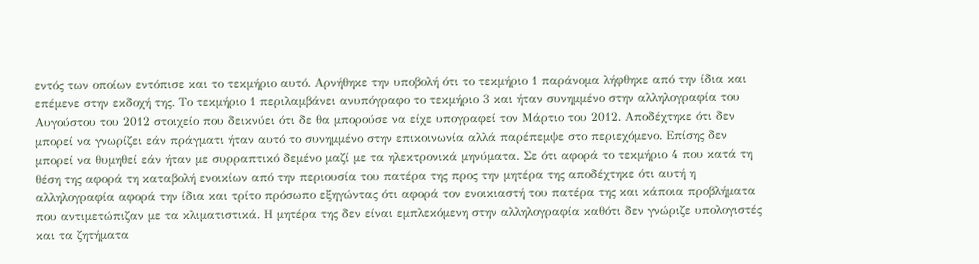εντός των οποίων εντόπισε και το τεκμήριο αυτό. Αρνήθηκε την υποβολή ότι το τεκμήριο 1 παράνομα λήφθηκε από την ίδια και επέμενε στην εκδοχή της. Το τεκμήριο 1 περιλαμβάνει ανυπόγραφο το τεκμήριο 3 και ήταν συνημμένο στην αλληλογραφία του Αυγούστου του 2012 στοιχείο που δεικνύει ότι δε θα μπορούσε να είχε υπογραφεί τον Μάρτιο του 2012. Αποδέχτηκε ότι δεν μπορεί να γνωρίζει εάν πράγματι ήταν αυτό το συνημμένο στην επικοινωνία αλλά παρέπεμψε στο περιεχόμενο. Επίσης δεν μπορεί να θυμηθεί εάν ήταν με συρραπτικό δεμένο μαζί με τα ηλεκτρονικά μηνύματα. Σε ότι αφορά το τεκμήριο 4 που κατά τη θέση της αφορά τη καταβολή ενοικίων από την περιουσία του πατέρα της προς την μητέρα της αποδέχτηκε ότι αυτή η αλληλογραφία αφορά την ίδια και τρίτο πρόσωπο εξηγώντας ότι αφορά τον ενοικιαστή του πατέρα της και κάποια προβλήματα που αντιμετώπιζαν με τα κλιματιστικά. Η μητέρα της δεν είναι εμπλεκόμενη στην αλληλογραφία καθότι δεν γνώριζε υπολογιστές και τα ζητήματα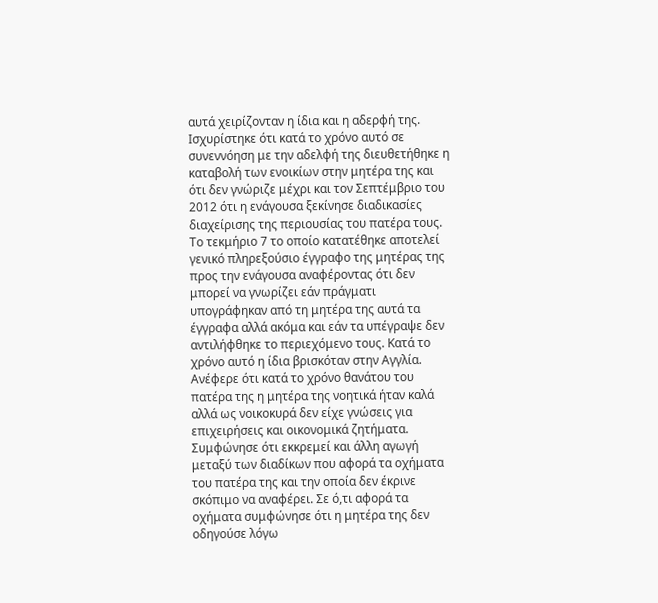αυτά χειρίζονταν η ίδια και η αδερφή της. Ισχυρίστηκε ότι κατά το χρόνο αυτό σε συνεννόηση με την αδελφή της διευθετήθηκε η καταβολή των ενοικίων στην μητέρα της και ότι δεν γνώριζε μέχρι και τον Σεπτέμβριο του 2012 ότι η ενάγουσα ξεκίνησε διαδικασίες διαχείρισης της περιουσίας του πατέρα τους. Το τεκμήριο 7 το οποίο κατατέθηκε αποτελεί γενικό πληρεξούσιο έγγραφο της μητέρας της προς την ενάγουσα αναφέροντας ότι δεν μπορεί να γνωρίζει εάν πράγματι υπογράφηκαν από τη μητέρα της αυτά τα έγγραφα αλλά ακόμα και εάν τα υπέγραψε δεν αντιλήφθηκε το περιεχόμενο τους. Κατά το χρόνο αυτό η ίδια βρισκόταν στην Αγγλία. Ανέφερε ότι κατά το χρόνο θανάτου του πατέρα της η μητέρα της νοητικά ήταν καλά αλλά ως νοικοκυρά δεν είχε γνώσεις για επιχειρήσεις και οικονομικά ζητήματα. Συμφώνησε ότι εκκρεμεί και άλλη αγωγή μεταξύ των διαδίκων που αφορά τα οχήματα του πατέρα της και την οποία δεν έκρινε σκόπιμο να αναφέρει. Σε ό,τι αφορά τα οχήματα συμφώνησε ότι η μητέρα της δεν οδηγούσε λόγω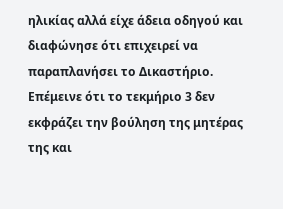ηλικίας αλλά είχε άδεια οδηγού και διαφώνησε ότι επιχειρεί να παραπλανήσει το Δικαστήριο. Επέμεινε ότι το τεκμήριο 3 δεν εκφράζει την βούληση της μητέρας της και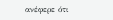ανέφερε ότι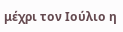μέχρι τον Ιούλιο η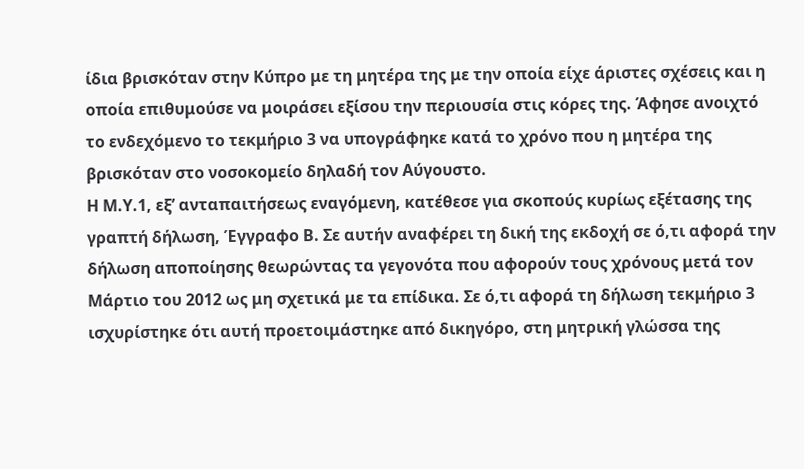ίδια βρισκόταν στην Κύπρο με τη μητέρα της με την οποία είχε άριστες σχέσεις και η οποία επιθυμούσε να μοιράσει εξίσου την περιουσία στις κόρες της. Άφησε ανοιχτό το ενδεχόμενο το τεκμήριο 3 να υπογράφηκε κατά το χρόνο που η μητέρα της βρισκόταν στο νοσοκομείο δηλαδή τον Αύγουστο.
Η Μ.Υ.1, εξ’ ανταπαιτήσεως εναγόμενη, κατέθεσε για σκοπούς κυρίως εξέτασης της γραπτή δήλωση, Έγγραφο Β. Σε αυτήν αναφέρει τη δική της εκδοχή σε ό,τι αφορά την δήλωση αποποίησης θεωρώντας τα γεγονότα που αφορούν τους χρόνους μετά τον Μάρτιο του 2012 ως μη σχετικά με τα επίδικα. Σε ό,τι αφορά τη δήλωση τεκμήριο 3 ισχυρίστηκε ότι αυτή προετοιμάστηκε από δικηγόρο, στη μητρική γλώσσα της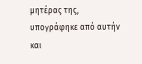μητέρας της, υπογράφηκε από αυτήν και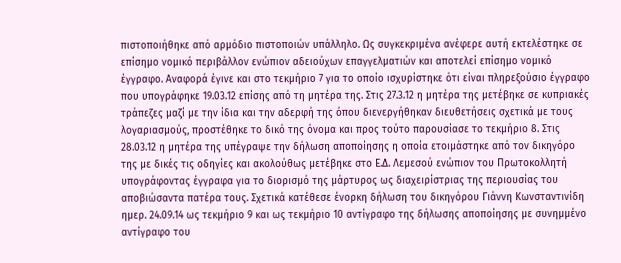πιστοποιήθηκε από αρμόδιο πιστοποιών υπάλληλο. Ως συγκεκριμένα ανέφερε αυτή εκτελέστηκε σε επίσημο νομικό περιβάλλον ενώπιον αδειούχων επαγγελματιών και αποτελεί επίσημο νομικό έγγραφο. Αναφορά έγινε και στο τεκμήριο 7 για το οποίο ισχυρίστηκε ότι είναι πληρεξούσιο έγγραφο που υπογράφηκε 19.03.12 επίσης από τη μητέρα της. Στις 27.3.12 η μητέρα της μετέβηκε σε κυπριακές τράπεζες μαζί με την ίδια και την αδερφή της όπου διενεργήθηκαν διευθετήσεις σχετικά με τους λογαριασμούς, προστέθηκε το δικό της όνομα και προς τούτο παρουσίασε το τεκμήριο 8. Στις 28.03.12 η μητέρα της υπέγραψε την δήλωση αποποίησης η οποία ετοιμάστηκε από τον δικηγόρο της με δικές τις οδηγίες και ακολούθως μετέβηκε στο Ε.Δ. Λεμεσού ενώπιον του Πρωτοκολλητή υπογράφοντας έγγραφα για το διορισμό της μάρτυρος ως διαχειρίστριας της περιουσίας του αποβιώσαντα πατέρα τους. Σχετικά κατέθεσε ένορκη δήλωση του δικηγόρου Γιάννη Κωνσταντινίδη ημερ. 24.09.14 ως τεκμήριο 9 και ως τεκμήριο 10 αντίγραφο της δήλωσης αποποίησης με συνημμένο αντίγραφο του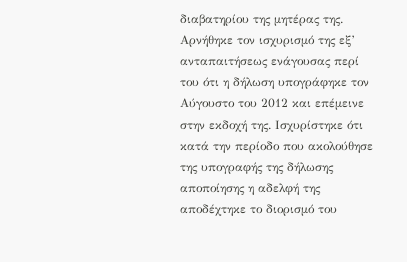διαβατηρίου της μητέρας της. Αρνήθηκε τον ισχυρισμό της εξ’ ανταπαιτήσεως ενάγουσας περί του ότι η δήλωση υπογράφηκε τον Αύγουστο του 2012 και επέμεινε στην εκδοχή της. Ισχυρίστηκε ότι κατά την περίοδο που ακολούθησε της υπογραφής της δήλωσης αποποίησης η αδελφή της αποδέχτηκε το διορισμό του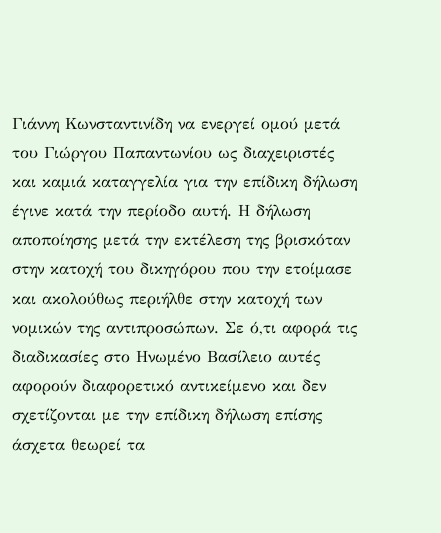Γιάννη Κωνσταντινίδη να ενεργεί ομού μετά του Γιώργου Παπαντωνίου ως διαχειριστές και καμιά καταγγελία για την επίδικη δήλωση έγινε κατά την περίοδο αυτή. Η δήλωση αποποίησης μετά την εκτέλεση της βρισκόταν στην κατοχή του δικηγόρου που την ετοίμασε και ακολούθως περιήλθε στην κατοχή των νομικών της αντιπροσώπων. Σε ό,τι αφορά τις διαδικασίες στο Ηνωμένο Βασίλειο αυτές αφορούν διαφορετικό αντικείμενο και δεν σχετίζονται με την επίδικη δήλωση επίσης άσχετα θεωρεί τα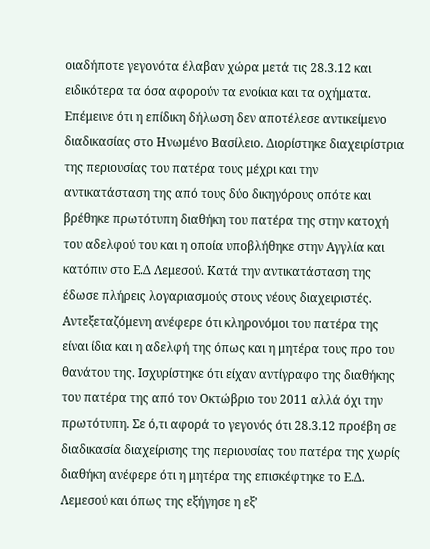οιαδήποτε γεγονότα έλαβαν χώρα μετά τις 28.3.12 και ειδικότερα τα όσα αφορούν τα ενοίκια και τα οχήματα. Επέμεινε ότι η επίδικη δήλωση δεν αποτέλεσε αντικείμενο διαδικασίας στο Ηνωμένο Βασίλειο. Διορίστηκε διαχειρίστρια της περιουσίας του πατέρα τους μέχρι και την αντικατάσταση της από τους δύο δικηγόρους οπότε και βρέθηκε πρωτότυπη διαθήκη του πατέρα της στην κατοχή του αδελφού του και η οποία υποβλήθηκε στην Αγγλία και κατόπιν στο Ε.Δ Λεμεσού. Κατά την αντικατάσταση της έδωσε πλήρεις λογαριασμούς στους νέους διαχειριστές. Αντεξεταζόμενη ανέφερε ότι κληρονόμοι του πατέρα της είναι ίδια και η αδελφή της όπως και η μητέρα τους προ του θανάτου της. Ισχυρίστηκε ότι είχαν αντίγραφο της διαθήκης του πατέρα της από τον Οκτώβριο του 2011 αλλά όχι την πρωτότυπη. Σε ό,τι αφορά το γεγονός ότι 28.3.12 προέβη σε διαδικασία διαχείρισης της περιουσίας του πατέρα της χωρίς διαθήκη ανέφερε ότι η μητέρα της επισκέφτηκε το Ε.Δ. Λεμεσού και όπως της εξήγησε η εξ’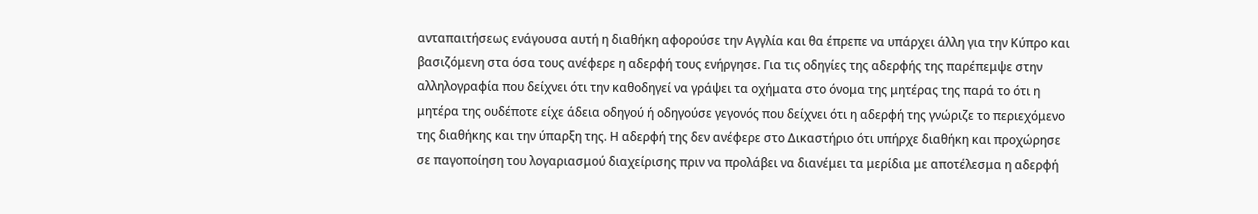ανταπαιτήσεως ενάγουσα αυτή η διαθήκη αφορούσε την Αγγλία και θα έπρεπε να υπάρχει άλλη για την Κύπρο και βασιζόμενη στα όσα τους ανέφερε η αδερφή τους ενήργησε. Για τις οδηγίες της αδερφής της παρέπεμψε στην αλληλογραφία που δείχνει ότι την καθοδηγεί να γράψει τα οχήματα στο όνομα της μητέρας της παρά το ότι η μητέρα της ουδέποτε είχε άδεια οδηγού ή οδηγούσε γεγονός που δείχνει ότι η αδερφή της γνώριζε το περιεχόμενο της διαθήκης και την ύπαρξη της. Η αδερφή της δεν ανέφερε στο Δικαστήριο ότι υπήρχε διαθήκη και προχώρησε σε παγοποίηση του λογαριασμού διαχείρισης πριν να προλάβει να διανέμει τα μερίδια με αποτέλεσμα η αδερφή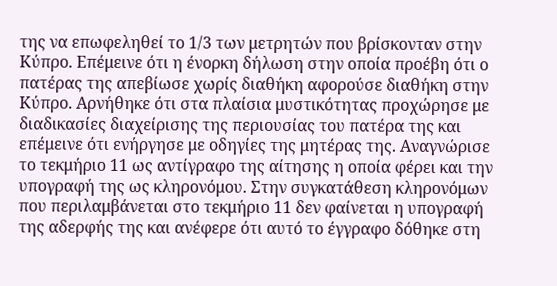της να επωφεληθεί το 1/3 των μετρητών που βρίσκονταν στην Κύπρο. Επέμεινε ότι η ένορκη δήλωση στην οποία προέβη ότι ο πατέρας της απεβίωσε χωρίς διαθήκη αφορούσε διαθήκη στην Κύπρο. Αρνήθηκε ότι στα πλαίσια μυστικότητας προχώρησε με διαδικασίες διαχείρισης της περιουσίας του πατέρα της και επέμεινε ότι ενήργησε με οδηγίες της μητέρας της. Αναγνώρισε το τεκμήριο 11 ως αντίγραφο της αίτησης η οποία φέρει και την υπογραφή της ως κληρονόμου. Στην συγκατάθεση κληρονόμων που περιλαμβάνεται στο τεκμήριο 11 δεν φαίνεται η υπογραφή της αδερφής της και ανέφερε ότι αυτό το έγγραφο δόθηκε στη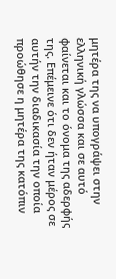μητέρα της να υπογράψει στην ελληνική γλώσσα και σε αυτό φαίνεται και το όνομα της αδερφής της. Επέμεινε ότι δεν ήταν μέρος σε αυτήν την διαδικασία την οποία προώθησε η μητέρα της κατόπιν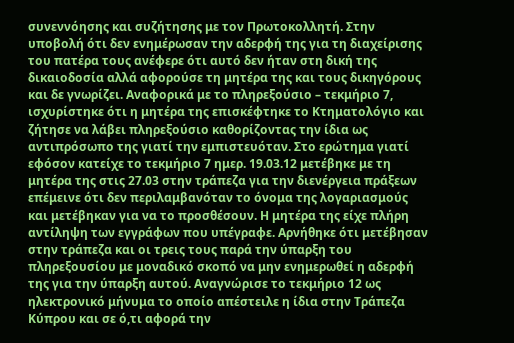συνεννόησης και συζήτησης με τον Πρωτοκολλητή. Στην υποβολή ότι δεν ενημέρωσαν την αδερφή της για τη διαχείρισης του πατέρα τους ανέφερε ότι αυτό δεν ήταν στη δική της δικαιοδοσία αλλά αφορούσε τη μητέρα της και τους δικηγόρους και δε γνωρίζει. Αναφορικά με το πληρεξούσιο – τεκμήριο 7, ισχυρίστηκε ότι η μητέρα της επισκέφτηκε το Κτηματολόγιο και ζήτησε να λάβει πληρεξούσιο καθορίζοντας την ίδια ως αντιπρόσωπο της γιατί την εμπιστευόταν. Στο ερώτημα γιατί εφόσον κατείχε το τεκμήριο 7 ημερ. 19.03.12 μετέβηκε με τη μητέρα της στις 27.03 στην τράπεζα για την διενέργεια πράξεων επέμεινε ότι δεν περιλαμβανόταν το όνομα της λογαριασμούς και μετέβηκαν για να το προσθέσουν. Η μητέρα της είχε πλήρη αντίληψη των εγγράφων που υπέγραφε. Αρνήθηκε ότι μετέβησαν στην τράπεζα και οι τρεις τους παρά την ύπαρξη του πληρεξουσίου με μοναδικό σκοπό να μην ενημερωθεί η αδερφή της για την ύπαρξη αυτού. Αναγνώρισε το τεκμήριο 12 ως ηλεκτρονικό μήνυμα το οποίο απέστειλε η ίδια στην Τράπεζα Κύπρου και σε ό,τι αφορά την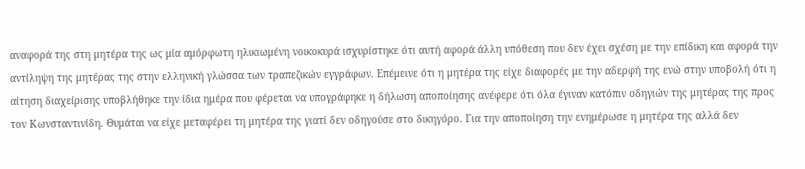αναφορά της στη μητέρα της ως μία αμόρφωτη ηλικιωμένη νοικοκυρά ισχυρίστηκε ότι αυτή αφορά άλλη υπόθεση που δεν έχει σχέση με την επίδικη και αφορά την αντίληψη της μητέρας της στην ελληνική γλώσσα των τραπεζικών εγγράφων. Επέμεινε ότι η μητέρα της είχε διαφορές με την αδερφή της ενώ στην υποβολή ότι η αίτηση διαχείρισης υποβλήθηκε την ίδια ημέρα που φέρεται να υπογράφηκε η δήλωση αποποίησης ανέφερε ότι όλα έγιναν κατόπιν οδηγιών της μητέρας της προς τον Κωνσταντινίδη. Θυμάται να είχε μεταφέρει τη μητέρα της γιατί δεν οδηγούσε στο δικηγόρο. Για την αποποίηση την ενημέρωσε η μητέρα της αλλά δεν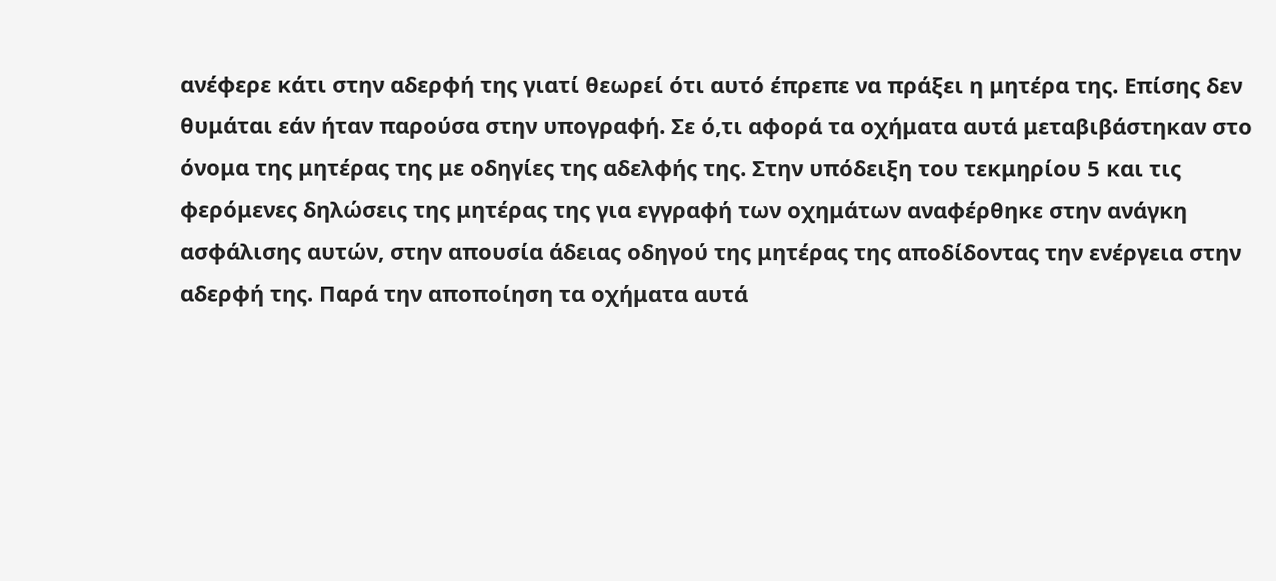ανέφερε κάτι στην αδερφή της γιατί θεωρεί ότι αυτό έπρεπε να πράξει η μητέρα της. Επίσης δεν θυμάται εάν ήταν παρούσα στην υπογραφή. Σε ό,τι αφορά τα οχήματα αυτά μεταβιβάστηκαν στο όνομα της μητέρας της με οδηγίες της αδελφής της. Στην υπόδειξη του τεκμηρίου 5 και τις φερόμενες δηλώσεις της μητέρας της για εγγραφή των οχημάτων αναφέρθηκε στην ανάγκη ασφάλισης αυτών, στην απουσία άδειας οδηγού της μητέρας της αποδίδοντας την ενέργεια στην αδερφή της. Παρά την αποποίηση τα οχήματα αυτά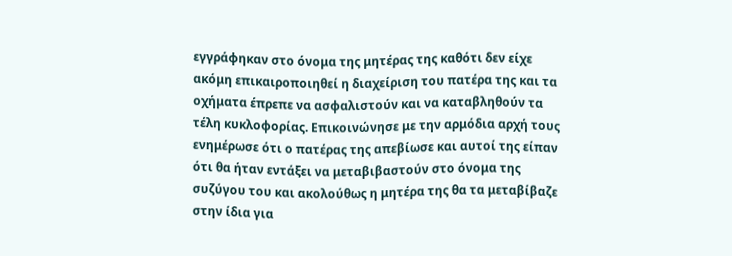εγγράφηκαν στο όνομα της μητέρας της καθότι δεν είχε ακόμη επικαιροποιηθεί η διαχείριση του πατέρα της και τα οχήματα έπρεπε να ασφαλιστούν και να καταβληθούν τα τέλη κυκλοφορίας. Επικοινώνησε με την αρμόδια αρχή τους ενημέρωσε ότι ο πατέρας της απεβίωσε και αυτοί της είπαν ότι θα ήταν εντάξει να μεταβιβαστούν στο όνομα της συζύγου του και ακολούθως η μητέρα της θα τα μεταβίβαζε στην ίδια για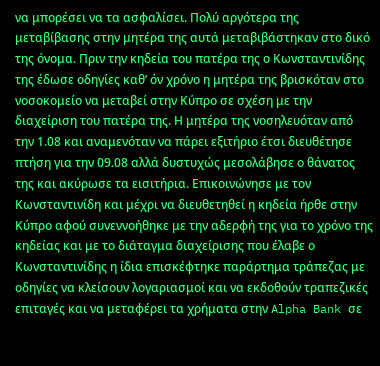να μπορέσει να τα ασφαλίσει. Πολύ αργότερα της μεταβίβασης στην μητέρα της αυτά μεταβιβάστηκαν στο δικό της όνομα. Πριν την κηδεία του πατέρα της ο Κωνσταντινίδης της έδωσε οδηγίες καθ’ όν χρόνο η μητέρα της βρισκόταν στο νοσοκομείο να μεταβεί στην Κύπρο σε σχέση με την διαχείριση του πατέρα της. Η μητέρα της νοσηλευόταν από την 1.08 και αναμενόταν να πάρει εξιτήριο έτσι διευθέτησε πτήση για την 09.08 αλλά δυστυχώς μεσολάβησε ο θάνατος της και ακύρωσε τα εισιτήρια. Επικοινώνησε με τον Κωνσταντινίδη και μέχρι να διευθετηθεί η κηδεία ήρθε στην Κύπρο αφού συνεννοήθηκε με την αδερφή της για το χρόνο της κηδείας και με το διάταγμα διαχείρισης που έλαβε ο Κωνσταντινίδης η ίδια επισκέφτηκε παράρτημα τράπεζας με οδηγίες να κλείσουν λογαριασμοί και να εκδοθούν τραπεζικές επιταγές και να μεταφέρει τα χρήματα στην Alpha Bank σε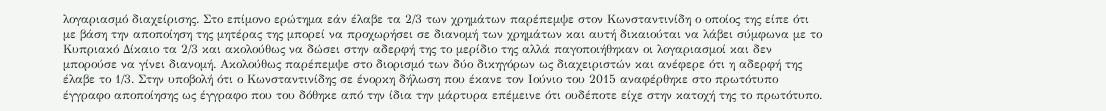λογαριασμό διαχείρισης. Στο επίμονο ερώτημα εάν έλαβε τα 2/3 των χρημάτων παρέπεμψε στον Κωνσταντινίδη ο οποίος της είπε ότι με βάση την αποποίηση της μητέρας της μπορεί να προχωρήσει σε διανομή των χρημάτων και αυτή δικαιούται να λάβει σύμφωνα με το Κυπριακό Δίκαιο τα 2/3 και ακολούθως να δώσει στην αδερφή της το μερίδιο της αλλά παγοποιήθηκαν οι λογαριασμοί και δεν μπορούσε να γίνει διανομή. Ακολούθως παρέπεμψε στο διορισμό των δύο δικηγόρων ως διαχειριστών και ανέφερε ότι η αδερφή της έλαβε το 1/3. Στην υποβολή ότι ο Κωνσταντινίδης σε ένορκη δήλωση που έκανε τον Ιούνιο του 2015 αναφέρθηκε στο πρωτότυπο έγγραφο αποποίησης ως έγγραφο που του δόθηκε από την ίδια την μάρτυρα επέμεινε ότι ουδέποτε είχε στην κατοχή της το πρωτότυπο.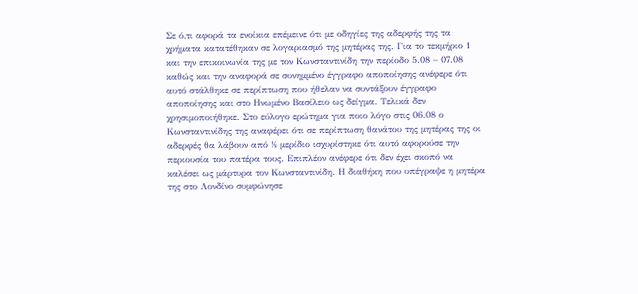Σε ό,τι αφορά τα ενοίκια επέμεινε ότι με οδηγίες της αδερφής της τα χρήματα κατατέθηκαν σε λογαριασμό της μητέρας της. Για το τεκμήριο 1 και την επικοινωνία της με τον Κωνσταντινίδη την περίοδο 5.08 – 07.08 καθώς και την αναφορά σε συνημμένο έγγραφο αποποίησης ανέφερε ότι αυτό στάλθηκε σε περίπτωση που ήθελαν να συντάξουν έγγραφο αποποίησης και στο Ηνωμένο Βασίλειο ως δείγμα. Τελικά δεν χρησιμοποιήθηκε. Στο εύλογο ερώτημα για ποιο λόγο στις 06.08 ο Κωνσταντινίδης της αναφέρει ότι σε περίπτωση θανάτου της μητέρας της οι αδερφές θα λάβουν από ½ μερίδιο ισχυρίστηκε ότι αυτό αφορούσε την περιουσία του πατέρα τους. Επιπλέον ανέφερε ότι δεν έχει σκοπό να καλέσει ως μάρτυρα τον Κωνσταντινίδη. Η διαθήκη που υπέγραψε η μητέρα της στο Λονδίνο συμφώνησε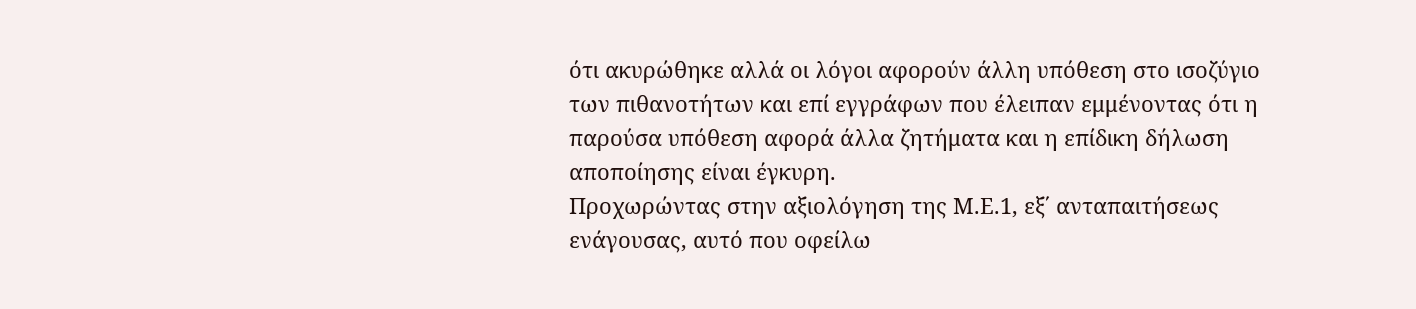ότι ακυρώθηκε αλλά οι λόγοι αφορούν άλλη υπόθεση στο ισοζύγιο των πιθανοτήτων και επί εγγράφων που έλειπαν εμμένοντας ότι η παρούσα υπόθεση αφορά άλλα ζητήματα και η επίδικη δήλωση αποποίησης είναι έγκυρη.
Προχωρώντας στην αξιολόγηση της Μ.Ε.1, εξ΄ ανταπαιτήσεως ενάγουσας, αυτό που οφείλω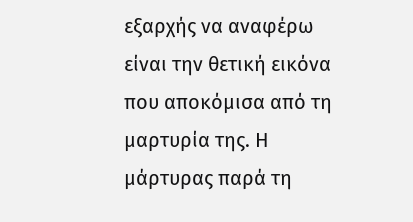εξαρχής να αναφέρω είναι την θετική εικόνα που αποκόμισα από τη μαρτυρία της. Η μάρτυρας παρά τη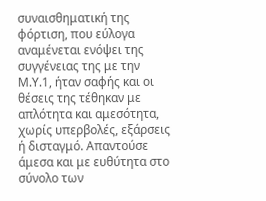συναισθηματική της φόρτιση, που εύλογα αναμένεται ενόψει της συγγένειας της με την Μ.Υ.1, ήταν σαφής και οι θέσεις της τέθηκαν με απλότητα και αμεσότητα, χωρίς υπερβολές, εξάρσεις ή δισταγμό. Απαντούσε άμεσα και με ευθύτητα στο σύνολο των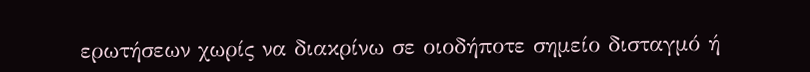ερωτήσεων χωρίς να διακρίνω σε οιοδήποτε σημείο δισταγμό ή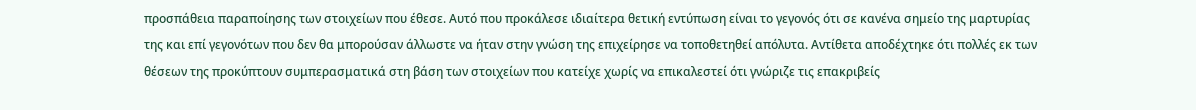προσπάθεια παραποίησης των στοιχείων που έθεσε. Αυτό που προκάλεσε ιδιαίτερα θετική εντύπωση είναι το γεγονός ότι σε κανένα σημείο της μαρτυρίας της και επί γεγονότων που δεν θα μπορούσαν άλλωστε να ήταν στην γνώση της επιχείρησε να τοποθετηθεί απόλυτα. Αντίθετα αποδέχτηκε ότι πολλές εκ των θέσεων της προκύπτουν συμπερασματικά στη βάση των στοιχείων που κατείχε χωρίς να επικαλεστεί ότι γνώριζε τις επακριβείς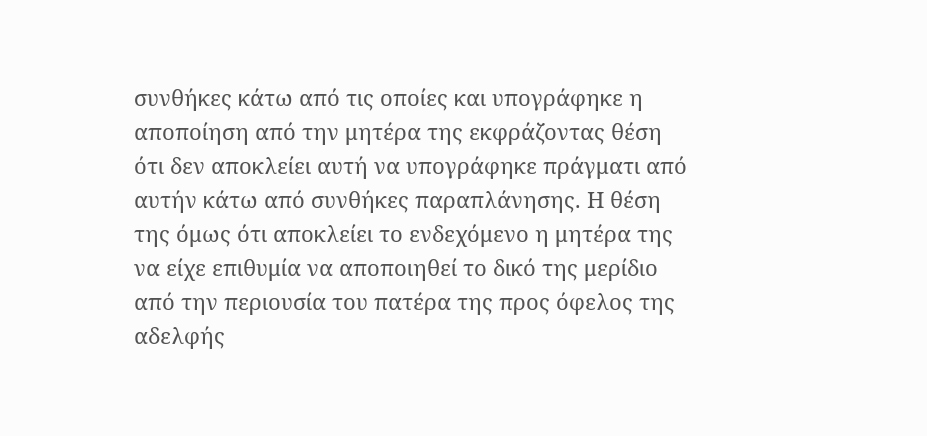συνθήκες κάτω από τις οποίες και υπογράφηκε η αποποίηση από την μητέρα της εκφράζοντας θέση ότι δεν αποκλείει αυτή να υπογράφηκε πράγματι από αυτήν κάτω από συνθήκες παραπλάνησης. Η θέση της όμως ότι αποκλείει το ενδεχόμενο η μητέρα της να είχε επιθυμία να αποποιηθεί το δικό της μερίδιο από την περιουσία του πατέρα της προς όφελος της αδελφής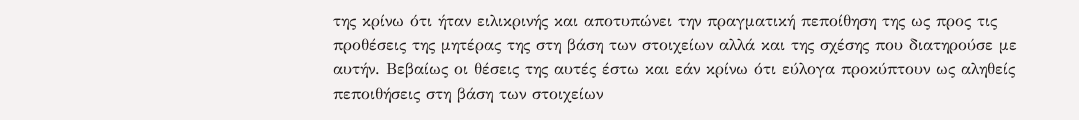της κρίνω ότι ήταν ειλικρινής και αποτυπώνει την πραγματική πεποίθηση της ως προς τις προθέσεις της μητέρας της στη βάση των στοιχείων αλλά και της σχέσης που διατηρούσε με αυτήν. Βεβαίως οι θέσεις της αυτές έστω και εάν κρίνω ότι εύλογα προκύπτουν ως αληθείς πεποιθήσεις στη βάση των στοιχείων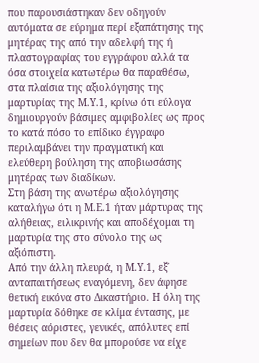που παρουσιάστηκαν δεν οδηγούν αυτόματα σε εύρημα περί εξαπάτησης της μητέρας της από την αδελφή της ή πλαστογραφίας του εγγράφου αλλά τα όσα στοιχεία κατωτέρω θα παραθέσω, στα πλαίσια της αξιολόγησης της μαρτυρίας της Μ.Υ.1, κρίνω ότι εύλογα δημιουργούν βάσιμες αμφιβολίες ως προς το κατά πόσο το επίδικο έγγραφο περιλαμβάνει την πραγματική και ελεύθερη βούληση της αποβιωσάσης μητέρας των διαδίκων.
Στη βάση της ανωτέρω αξιολόγησης καταλήγω ότι η Μ.Ε.1 ήταν μάρτυρας της αλήθειας, ειλικρινής και αποδέχομαι τη μαρτυρία της στο σύνολο της ως αξιόπιστη.
Από την άλλη πλευρά, η Μ.Υ.1, εξ΄ ανταπαιτήσεως εναγόμενη, δεν άφησε θετική εικόνα στο Δικαστήριο. Η όλη της μαρτυρία δόθηκε σε κλίμα έντασης, με θέσεις αόριστες, γενικές, απόλυτες επί σημείων που δεν θα μπορούσε να είχε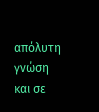απόλυτη γνώση και σε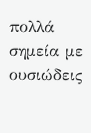πολλά σημεία με ουσιώδεις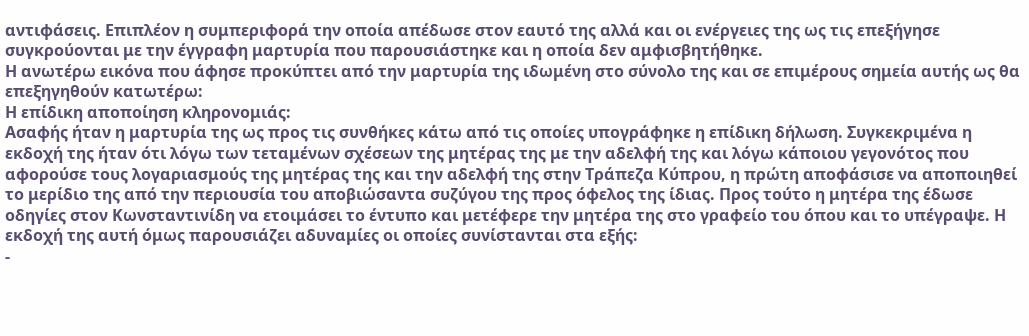αντιφάσεις. Επιπλέον η συμπεριφορά την οποία απέδωσε στον εαυτό της αλλά και οι ενέργειες της ως τις επεξήγησε συγκρούονται με την έγγραφη μαρτυρία που παρουσιάστηκε και η οποία δεν αμφισβητήθηκε.
Η ανωτέρω εικόνα που άφησε προκύπτει από την μαρτυρία της ιδωμένη στο σύνολο της και σε επιμέρους σημεία αυτής ως θα επεξηγηθούν κατωτέρω:
Η επίδικη αποποίηση κληρονομιάς:
Ασαφής ήταν η μαρτυρία της ως προς τις συνθήκες κάτω από τις οποίες υπογράφηκε η επίδικη δήλωση. Συγκεκριμένα η εκδοχή της ήταν ότι λόγω των τεταμένων σχέσεων της μητέρας της με την αδελφή της και λόγω κάποιου γεγονότος που αφορούσε τους λογαριασμούς της μητέρας της και την αδελφή της στην Τράπεζα Κύπρου, η πρώτη αποφάσισε να αποποιηθεί το μερίδιο της από την περιουσία του αποβιώσαντα συζύγου της προς όφελος της ίδιας. Προς τούτο η μητέρα της έδωσε οδηγίες στον Κωνσταντινίδη να ετοιμάσει το έντυπο και μετέφερε την μητέρα της στο γραφείο του όπου και το υπέγραψε. Η εκδοχή της αυτή όμως παρουσιάζει αδυναμίες οι οποίες συνίστανται στα εξής:
-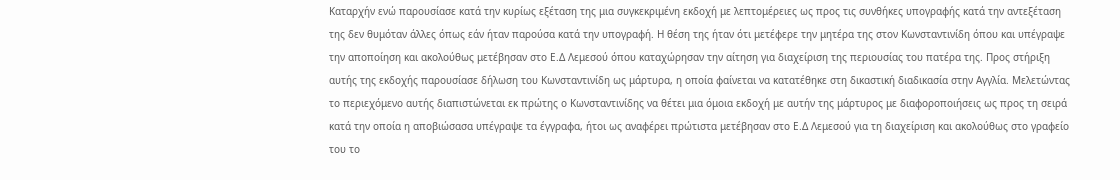Καταρχήν ενώ παρουσίασε κατά την κυρίως εξέταση της μια συγκεκριμένη εκδοχή με λεπτομέρειες ως προς τις συνθήκες υπογραφής κατά την αντεξέταση της δεν θυμόταν άλλες όπως εάν ήταν παρούσα κατά την υπογραφή. Η θέση της ήταν ότι μετέφερε την μητέρα της στον Κωνσταντινίδη όπου και υπέγραψε την αποποίηση και ακολούθως μετέβησαν στο Ε.Δ Λεμεσού όπου καταχώρησαν την αίτηση για διαχείριση της περιουσίας του πατέρα της. Προς στήριξη αυτής της εκδοχής παρουσίασε δήλωση του Κωνσταντινίδη ως μάρτυρα, η οποία φαίνεται να κατατέθηκε στη δικαστική διαδικασία στην Αγγλία. Μελετώντας το περιεχόμενο αυτής διαπιστώνεται εκ πρώτης ο Κωνσταντινίδης να θέτει μια όμοια εκδοχή με αυτήν της μάρτυρος με διαφοροποιήσεις ως προς τη σειρά κατά την οποία η αποβιώσασα υπέγραψε τα έγγραφα, ήτοι ως αναφέρει πρώτιστα μετέβησαν στο Ε.Δ Λεμεσού για τη διαχείριση και ακολούθως στο γραφείο του το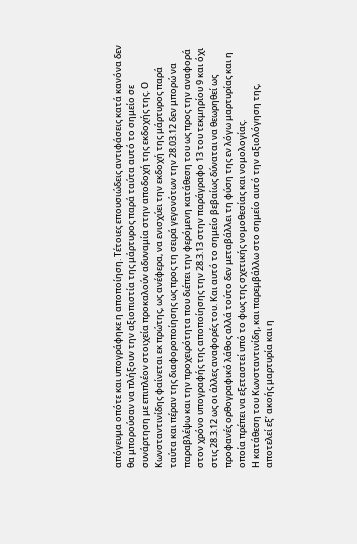απόγευμα οπότε και υπογράφηκε η αποποίηση. Τέτοιες επουσιώδεις αντιφάσεις κατά κανόνα δεν θα μπορούσαν να πλήξουν την αξιοπιστία της μάρτυρος παρά ταύτα αυτό το σημείο σε συνάρτηση με επιπλέον στοιχεία προκαλούν αδυναμία στην αποδοχή της εκδοχής της. Ο Κωνσταντινίδης φαίνεται εκ πρώτης, ως ανέφερα, να ενισχύει την εκδοχή της μάρτυρος παρά ταύτα και πέραν της διαφοροποίησης ως προς τη σειρά γεγονότων την 28.03.12 δεν μπορώ να παραβλέψω και την προχειρότητα που διέπει την φερόμενη κατάθεση του ως προς την αναφορά στον χρόνο υπογραφής της αποποίησης την 28.3.13 στην παράγραφο 13 του τεκμηρίου 9 και όχι στις 28.3.12 ως οι άλλες αναφορές του. Και αυτό το σημείο βεβαίως δύναται να θεωρηθεί ως προφανές ορθογραφικό λάθος αλλά τούτο δεν μεταβάλλει τη φύση της εν λόγω μαρτυρίας και η οποία πρέπει να εξεταστεί υπό το φως της σχετικής νομοθεσίας και νομολογίας.
Η κατάθεση του Κωνσταντινίδη, και παρεμβάλλω στο σημείο αυτό την αξιολόγηση της, αποτελεί εξ’ ακοής μαρτυρία και η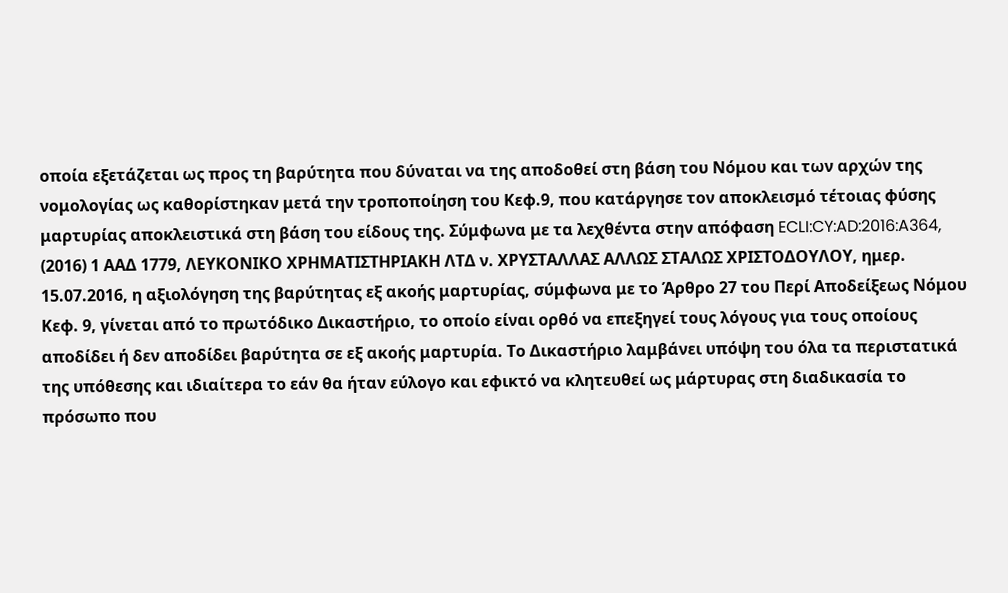οποία εξετάζεται ως προς τη βαρύτητα που δύναται να της αποδοθεί στη βάση του Νόμου και των αρχών της νομολογίας ως καθορίστηκαν μετά την τροποποίηση του Κεφ.9, που κατάργησε τον αποκλεισμό τέτοιας φύσης μαρτυρίας αποκλειστικά στη βάση του είδους της. Σύμφωνα με τα λεχθέντα στην απόφαση ECLI:CY:AD:2016:A364, (2016) 1 ΑΑΔ 1779, ΛΕΥΚΟΝΙΚΟ ΧΡΗΜΑΤΙΣΤΗΡΙΑΚΗ ΛΤΔ ν. ΧΡΥΣΤΑΛΛΑΣ ΑΛΛΩΣ ΣΤΑΛΩΣ ΧΡΙΣΤΟΔΟΥΛΟΥ, ημερ. 15.07.2016, η αξιολόγηση της βαρύτητας εξ ακοής μαρτυρίας, σύμφωνα με το Άρθρο 27 του Περί Αποδείξεως Νόμου Κεφ. 9, γίνεται από το πρωτόδικο Δικαστήριο, το οποίο είναι ορθό να επεξηγεί τους λόγους για τους οποίους αποδίδει ή δεν αποδίδει βαρύτητα σε εξ ακοής μαρτυρία. Το Δικαστήριο λαμβάνει υπόψη του όλα τα περιστατικά της υπόθεσης και ιδιαίτερα το εάν θα ήταν εύλογο και εφικτό να κλητευθεί ως μάρτυρας στη διαδικασία το πρόσωπο που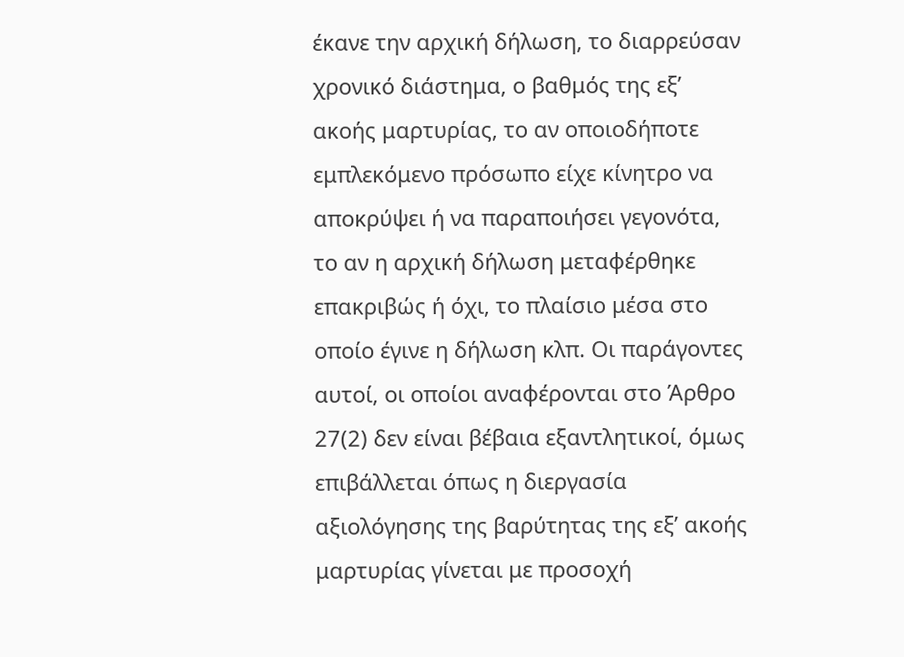έκανε την αρχική δήλωση, το διαρρεύσαν χρονικό διάστημα, ο βαθμός της εξ’ ακοής μαρτυρίας, το αν οποιοδήποτε εμπλεκόμενο πρόσωπο είχε κίνητρο να αποκρύψει ή να παραποιήσει γεγονότα, το αν η αρχική δήλωση μεταφέρθηκε επακριβώς ή όχι, το πλαίσιο μέσα στο οποίο έγινε η δήλωση κλπ. Οι παράγοντες αυτοί, οι οποίοι αναφέρονται στο Άρθρο 27(2) δεν είναι βέβαια εξαντλητικοί, όμως επιβάλλεται όπως η διεργασία αξιολόγησης της βαρύτητας της εξ’ ακοής μαρτυρίας γίνεται με προσοχή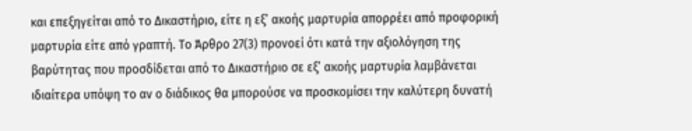και επεξηγείται από το Δικαστήριο, είτε η εξ’ ακοής μαρτυρία απορρέει από προφορική μαρτυρία είτε από γραπτή. Το Άρθρο 27(3) προνοεί ότι κατά την αξιολόγηση της βαρύτητας που προσδίδεται από το Δικαστήριο σε εξ’ ακοής μαρτυρία λαμβάνεται ιδιαίτερα υπόψη το αν ο διάδικος θα μπορούσε να προσκομίσει την καλύτερη δυνατή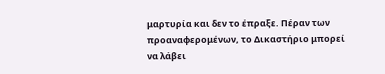μαρτυρία και δεν το έπραξε. Πέραν των προαναφερομένων, το Δικαστήριο μπορεί να λάβει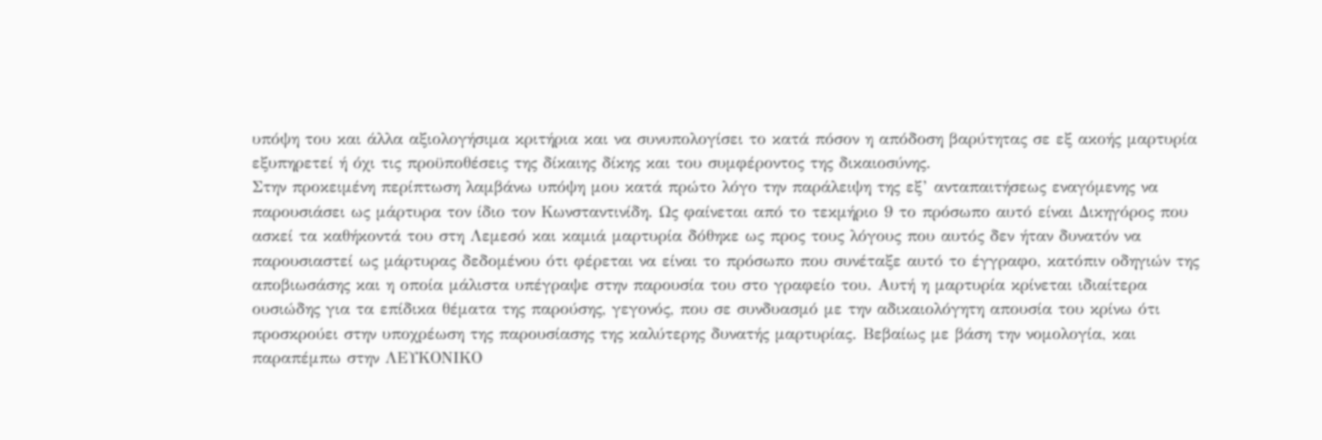υπόψη του και άλλα αξιολογήσιμα κριτήρια και να συνυπολογίσει το κατά πόσον η απόδοση βαρύτητας σε εξ ακοής μαρτυρία εξυπηρετεί ή όχι τις προϋποθέσεις της δίκαιης δίκης και του συμφέροντος της δικαιοσύνης.
Στην προκειμένη περίπτωση λαμβάνω υπόψη μου κατά πρώτο λόγο την παράλειψη της εξ’ ανταπαιτήσεως εναγόμενης να παρουσιάσει ως μάρτυρα τον ίδιο τον Κωνσταντινίδη. Ως φαίνεται από το τεκμήριο 9 το πρόσωπο αυτό είναι Δικηγόρος που ασκεί τα καθήκοντά του στη Λεμεσό και καμιά μαρτυρία δόθηκε ως προς τους λόγους που αυτός δεν ήταν δυνατόν να παρουσιαστεί ως μάρτυρας δεδομένου ότι φέρεται να είναι το πρόσωπο που συνέταξε αυτό το έγγραφο, κατόπιν οδηγιών της αποβιωσάσης και η οποία μάλιστα υπέγραψε στην παρουσία του στο γραφείο του. Αυτή η μαρτυρία κρίνεται ιδιαίτερα ουσιώδης για τα επίδικα θέματα της παρούσης, γεγονός, που σε συνδυασμό με την αδικαιολόγητη απουσία του κρίνω ότι προσκρούει στην υποχρέωση της παρουσίασης της καλύτερης δυνατής μαρτυρίας. Βεβαίως με βάση την νομολογία, και παραπέμπω στην ΛΕΥΚΟΝΙΚΟ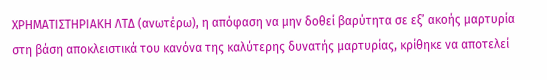ΧΡΗΜΑΤΙΣΤΗΡΙΑΚΗ ΛΤΔ (ανωτέρω), η απόφαση να μην δοθεί βαρύτητα σε εξ’ ακοής μαρτυρία στη βάση αποκλειστικά του κανόνα της καλύτερης δυνατής μαρτυρίας, κρίθηκε να αποτελεί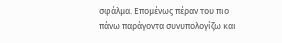σφάλμα. Επομένως πέραν του πιο πάνω παράγοντα συνυπολογίζω και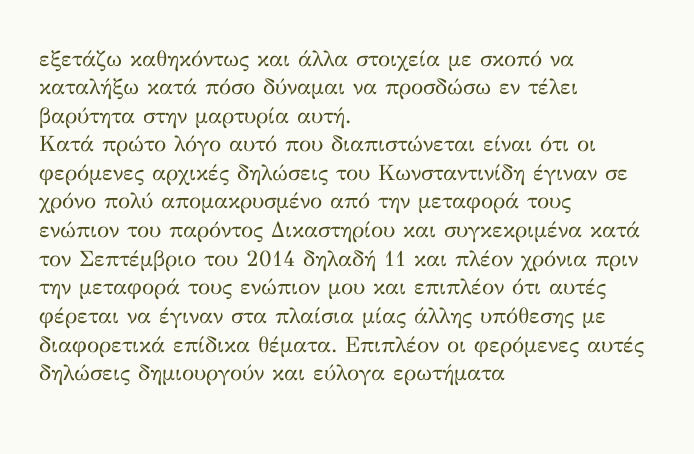εξετάζω καθηκόντως και άλλα στοιχεία με σκοπό να καταλήξω κατά πόσο δύναμαι να προσδώσω εν τέλει βαρύτητα στην μαρτυρία αυτή.
Κατά πρώτο λόγο αυτό που διαπιστώνεται είναι ότι οι φερόμενες αρχικές δηλώσεις του Κωνσταντινίδη έγιναν σε χρόνο πολύ απομακρυσμένο από την μεταφορά τους ενώπιον του παρόντος Δικαστηρίου και συγκεκριμένα κατά τον Σεπτέμβριο του 2014 δηλαδή 11 και πλέον χρόνια πριν την μεταφορά τους ενώπιον μου και επιπλέον ότι αυτές φέρεται να έγιναν στα πλαίσια μίας άλλης υπόθεσης με διαφορετικά επίδικα θέματα. Επιπλέον οι φερόμενες αυτές δηλώσεις δημιουργούν και εύλογα ερωτήματα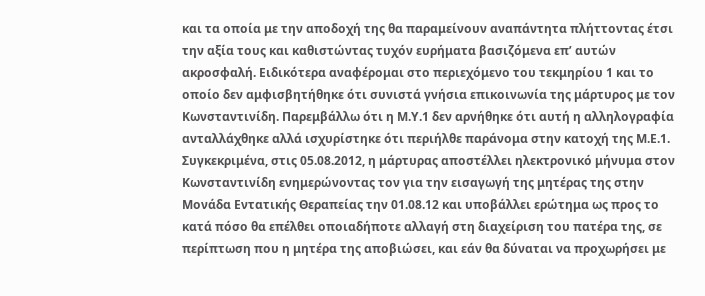και τα οποία με την αποδοχή της θα παραμείνουν αναπάντητα πλήττοντας έτσι την αξία τους και καθιστώντας τυχόν ευρήματα βασιζόμενα επ’ αυτών ακροσφαλή. Ειδικότερα αναφέρομαι στο περιεχόμενο του τεκμηρίου 1 και το οποίο δεν αμφισβητήθηκε ότι συνιστά γνήσια επικοινωνία της μάρτυρος με τον Κωνσταντινίδη. Παρεμβάλλω ότι η Μ.Υ.1 δεν αρνήθηκε ότι αυτή η αλληλογραφία ανταλλάχθηκε αλλά ισχυρίστηκε ότι περιήλθε παράνομα στην κατοχή της Μ.Ε.1. Συγκεκριμένα, στις 05.08.2012, η μάρτυρας αποστέλλει ηλεκτρονικό μήνυμα στον Κωνσταντινίδη ενημερώνοντας τον για την εισαγωγή της μητέρας της στην Μονάδα Εντατικής Θεραπείας την 01.08.12 και υποβάλλει ερώτημα ως προς το κατά πόσο θα επέλθει οποιαδήποτε αλλαγή στη διαχείριση του πατέρα της, σε περίπτωση που η μητέρα της αποβιώσει, και εάν θα δύναται να προχωρήσει με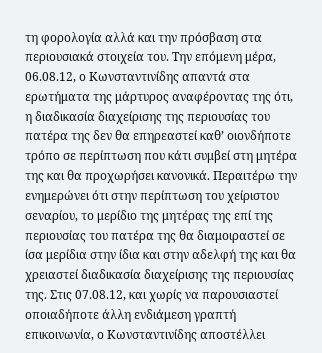τη φορολογία αλλά και την πρόσβαση στα περιουσιακά στοιχεία του. Την επόμενη μέρα, 06.08.12, ο Κωνσταντινίδης απαντά στα ερωτήματα της μάρτυρος αναφέροντας της ότι, η διαδικασία διαχείρισης της περιουσίας του πατέρα της δεν θα επηρεαστεί καθ’ οιονδήποτε τρόπο σε περίπτωση που κάτι συμβεί στη μητέρα της και θα προχωρήσει κανονικά. Περαιτέρω την ενημερώνει ότι στην περίπτωση του χείριστου σεναρίου, το μερίδιο της μητέρας της επί της περιουσίας του πατέρα της θα διαμοιραστεί σε ίσα μερίδια στην ίδια και στην αδελφή της και θα χρειαστεί διαδικασία διαχείρισης της περιουσίας της. Στις 07.08.12, και χωρίς να παρουσιαστεί οποιαδήποτε άλλη ενδιάμεση γραπτή επικοινωνία, ο Κωνσταντινίδης αποστέλλει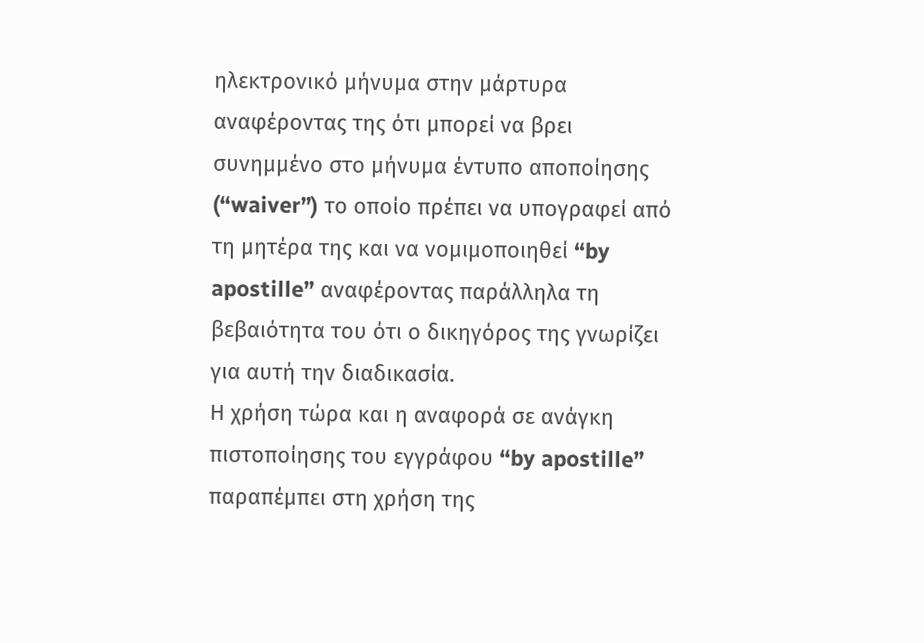ηλεκτρονικό μήνυμα στην μάρτυρα αναφέροντας της ότι μπορεί να βρει συνημμένο στο μήνυμα έντυπο αποποίησης (“waiver”) το οποίο πρέπει να υπογραφεί από τη μητέρα της και να νομιμοποιηθεί “by apostille” αναφέροντας παράλληλα τη βεβαιότητα του ότι ο δικηγόρος της γνωρίζει για αυτή την διαδικασία.
Η χρήση τώρα και η αναφορά σε ανάγκη πιστοποίησης του εγγράφου “by apostille” παραπέμπει στη χρήση της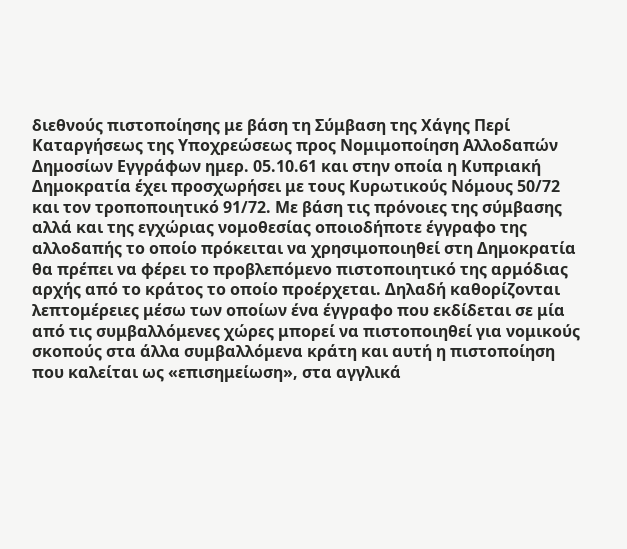διεθνούς πιστοποίησης με βάση τη Σύμβαση της Χάγης Περί Καταργήσεως της Υποχρεώσεως προς Νομιμοποίηση Αλλοδαπών Δημοσίων Εγγράφων ημερ. 05.10.61 και στην οποία η Κυπριακή Δημοκρατία έχει προσχωρήσει με τους Κυρωτικούς Νόμους 50/72 και τον τροποποιητικό 91/72. Με βάση τις πρόνοιες της σύμβασης αλλά και της εγχώριας νομοθεσίας οποιοδήποτε έγγραφο της αλλοδαπής το οποίο πρόκειται να χρησιμοποιηθεί στη Δημοκρατία θα πρέπει να φέρει το προβλεπόμενο πιστοποιητικό της αρμόδιας αρχής από το κράτος το οποίο προέρχεται. Δηλαδή καθορίζονται λεπτομέρειες μέσω των οποίων ένα έγγραφο που εκδίδεται σε μία από τις συμβαλλόμενες χώρες μπορεί να πιστοποιηθεί για νομικούς σκοπούς στα άλλα συμβαλλόμενα κράτη και αυτή η πιστοποίηση που καλείται ως «επισημείωση», στα αγγλικά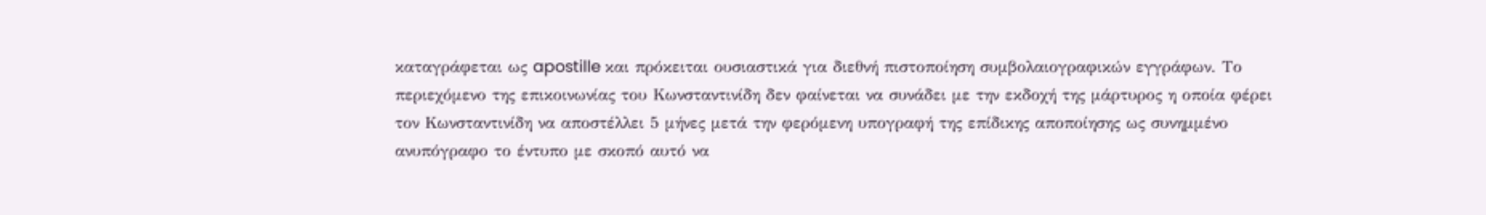καταγράφεται ως apostille και πρόκειται ουσιαστικά για διεθνή πιστοποίηση συμβολαιογραφικών εγγράφων. Το περιεχόμενο της επικοινωνίας του Κωνσταντινίδη δεν φαίνεται να συνάδει με την εκδοχή της μάρτυρος η οποία φέρει τον Κωνσταντινίδη να αποστέλλει 5 μήνες μετά την φερόμενη υπογραφή της επίδικης αποποίησης ως συνημμένο ανυπόγραφο το έντυπο με σκοπό αυτό να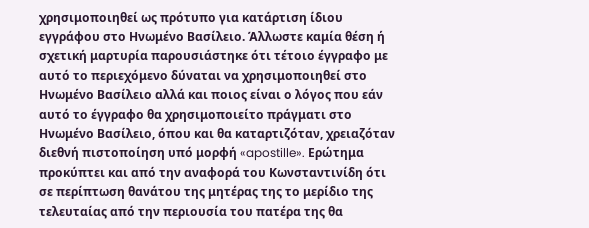χρησιμοποιηθεί ως πρότυπο για κατάρτιση ίδιου εγγράφου στο Ηνωμένο Βασίλειο. Άλλωστε καμία θέση ή σχετική μαρτυρία παρουσιάστηκε ότι τέτοιο έγγραφο με αυτό το περιεχόμενο δύναται να χρησιμοποιηθεί στο Ηνωμένο Βασίλειο αλλά και ποιος είναι ο λόγος που εάν αυτό το έγγραφο θα χρησιμοποιείτο πράγματι στο Ηνωμένο Βασίλειο, όπου και θα καταρτιζόταν, χρειαζόταν διεθνή πιστοποίηση υπό μορφή «apostille». Ερώτημα προκύπτει και από την αναφορά του Κωνσταντινίδη ότι σε περίπτωση θανάτου της μητέρας της το μερίδιο της τελευταίας από την περιουσία του πατέρα της θα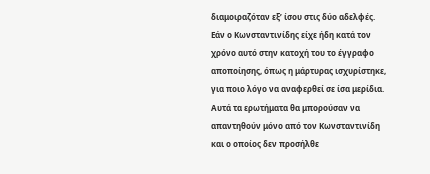διαμοιραζόταν εξ’ ίσου στις δύο αδελφές. Εάν ο Κωνσταντινίδης είχε ήδη κατά τον χρόνο αυτό στην κατοχή του το έγγραφο αποποίησης, όπως η μάρτυρας ισχυρίστηκε, για ποιο λόγο να αναφερθεί σε ίσα μερίδια. Αυτά τα ερωτήματα θα μπορούσαν να απαντηθούν μόνο από τον Κωνσταντινίδη και ο οποίος δεν προσήλθε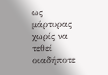ως μάρτυρας χωρίς να τεθεί οιαδήποτε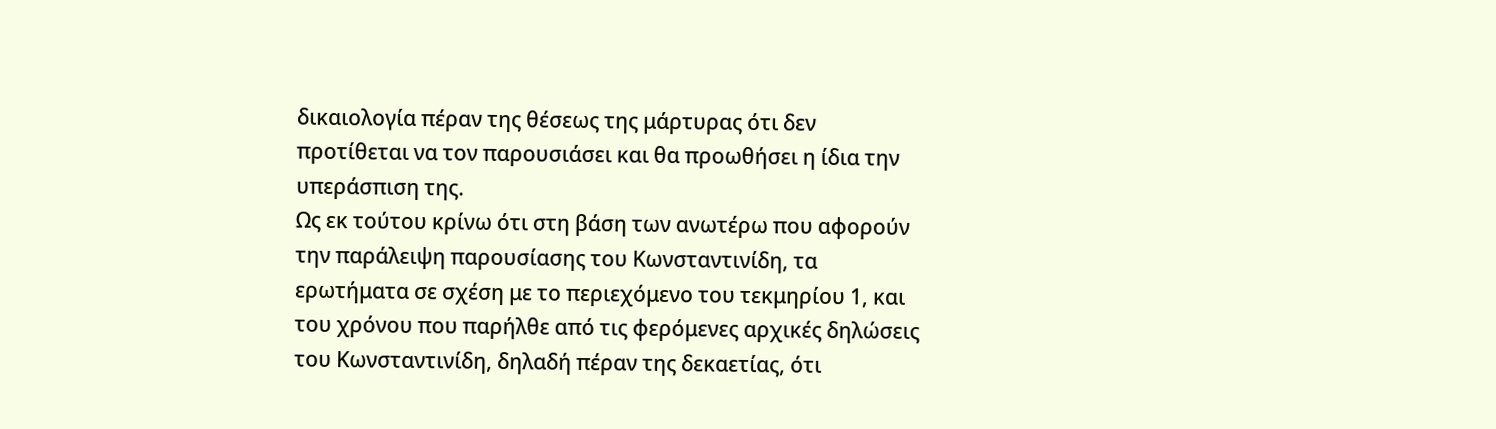δικαιολογία πέραν της θέσεως της μάρτυρας ότι δεν προτίθεται να τον παρουσιάσει και θα προωθήσει η ίδια την υπεράσπιση της.
Ως εκ τούτου κρίνω ότι στη βάση των ανωτέρω που αφορούν την παράλειψη παρουσίασης του Κωνσταντινίδη, τα ερωτήματα σε σχέση με το περιεχόμενο του τεκμηρίου 1, και του χρόνου που παρήλθε από τις φερόμενες αρχικές δηλώσεις του Κωνσταντινίδη, δηλαδή πέραν της δεκαετίας, ότι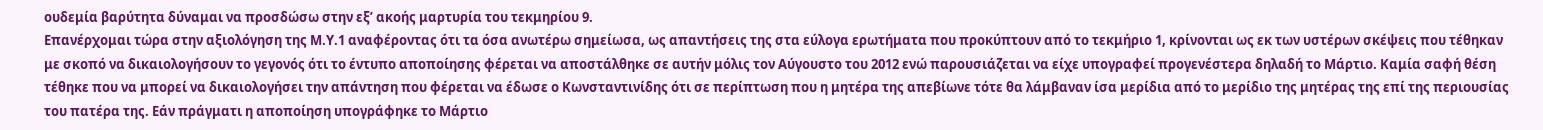ουδεμία βαρύτητα δύναμαι να προσδώσω στην εξ’ ακοής μαρτυρία του τεκμηρίου 9.
Επανέρχομαι τώρα στην αξιολόγηση της Μ.Υ.1 αναφέροντας ότι τα όσα ανωτέρω σημείωσα, ως απαντήσεις της στα εύλογα ερωτήματα που προκύπτουν από το τεκμήριο 1, κρίνονται ως εκ των υστέρων σκέψεις που τέθηκαν με σκοπό να δικαιολογήσουν το γεγονός ότι το έντυπο αποποίησης φέρεται να αποστάλθηκε σε αυτήν μόλις τον Αύγουστο του 2012 ενώ παρουσιάζεται να είχε υπογραφεί προγενέστερα δηλαδή το Μάρτιο. Καμία σαφή θέση τέθηκε που να μπορεί να δικαιολογήσει την απάντηση που φέρεται να έδωσε ο Κωνσταντινίδης ότι σε περίπτωση που η μητέρα της απεβίωνε τότε θα λάμβαναν ίσα μερίδια από το μερίδιο της μητέρας της επί της περιουσίας του πατέρα της. Εάν πράγματι η αποποίηση υπογράφηκε το Μάρτιο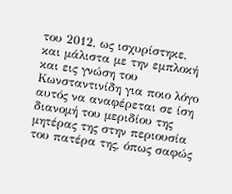του 2012, ως ισχυρίστηκε, και μάλιστα με την εμπλοκή και εις γνώση του Κωνσταντινίδη για ποιο λόγο αυτός να αναφέρεται σε ίση διανομή του μεριδίου της μητέρας της στην περιουσία του πατέρα της, όπως σαφώς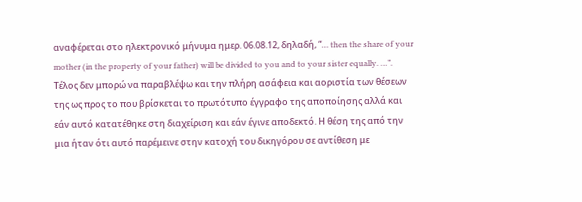αναφέρεται στο ηλεκτρονικό μήνυμα ημερ. 06.08.12, δηλαδή, “… then the share of your mother (in the property of your father) will be divided to you and to your sister equally. …”.
Τέλος δεν μπορώ να παραβλέψω και την πλήρη ασάφεια και αοριστία των θέσεων της ως προς το που βρίσκεται το πρωτότυπο έγγραφο της αποποίησης αλλά και εάν αυτό κατατέθηκε στη διαχείριση και εάν έγινε αποδεκτό. Η θέση της από την μια ήταν ότι αυτό παρέμεινε στην κατοχή του δικηγόρου σε αντίθεση με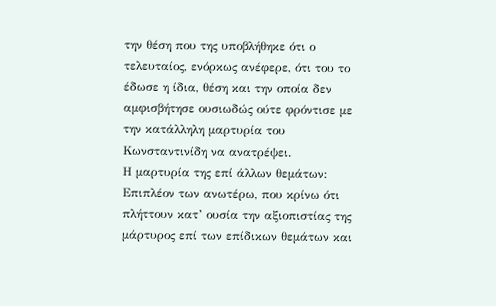την θέση που της υποβλήθηκε ότι ο τελευταίος, ενόρκως ανέφερε, ότι του το έδωσε η ίδια, θέση και την οποία δεν αμφισβήτησε ουσιωδώς ούτε φρόντισε με την κατάλληλη μαρτυρία του Κωνσταντινίδη να ανατρέψει.
Η μαρτυρία της επί άλλων θεμάτων:
Επιπλέον των ανωτέρω, που κρίνω ότι πλήττουν κατ’ ουσία την αξιοπιστίας της μάρτυρος επί των επίδικων θεμάτων και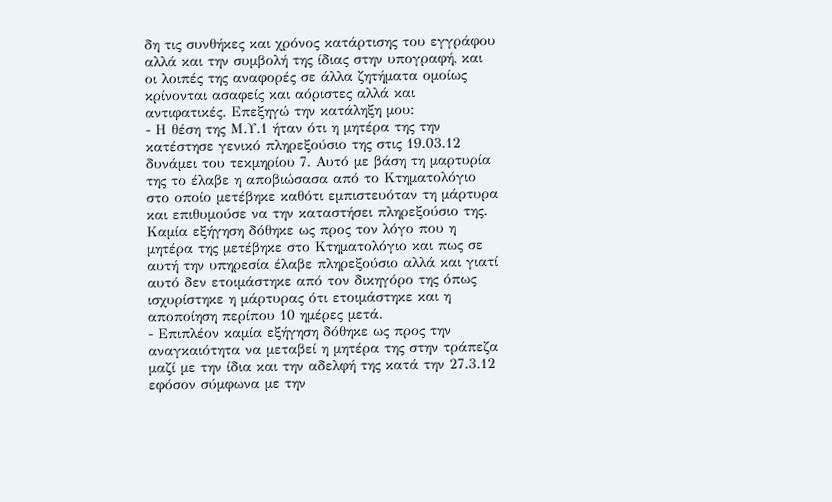δη τις συνθήκες και χρόνος κατάρτισης του εγγράφου αλλά και την συμβολή της ίδιας στην υπογραφή, και οι λοιπές της αναφορές σε άλλα ζητήματα ομοίως κρίνονται ασαφείς και αόριστες αλλά και αντιφατικές. Επεξηγώ την κατάληξη μου:
- Η θέση της Μ.Υ.1 ήταν ότι η μητέρα της την κατέστησε γενικό πληρεξούσιο της στις 19.03.12 δυνάμει του τεκμηρίου 7. Αυτό με βάση τη μαρτυρία της το έλαβε η αποβιώσασα από το Κτηματολόγιο στο οποίο μετέβηκε καθότι εμπιστευόταν τη μάρτυρα και επιθυμούσε να την καταστήσει πληρεξούσιο της. Καμία εξήγηση δόθηκε ως προς τον λόγο που η μητέρα της μετέβηκε στο Κτηματολόγιο και πως σε αυτή την υπηρεσία έλαβε πληρεξούσιο αλλά και γιατί αυτό δεν ετοιμάστηκε από τον δικηγόρο της όπως ισχυρίστηκε η μάρτυρας ότι ετοιμάστηκε και η αποποίηση περίπου 10 ημέρες μετά.
- Επιπλέον καμία εξήγηση δόθηκε ως προς την αναγκαιότητα να μεταβεί η μητέρα της στην τράπεζα μαζί με την ίδια και την αδελφή της κατά την 27.3.12 εφόσον σύμφωνα με την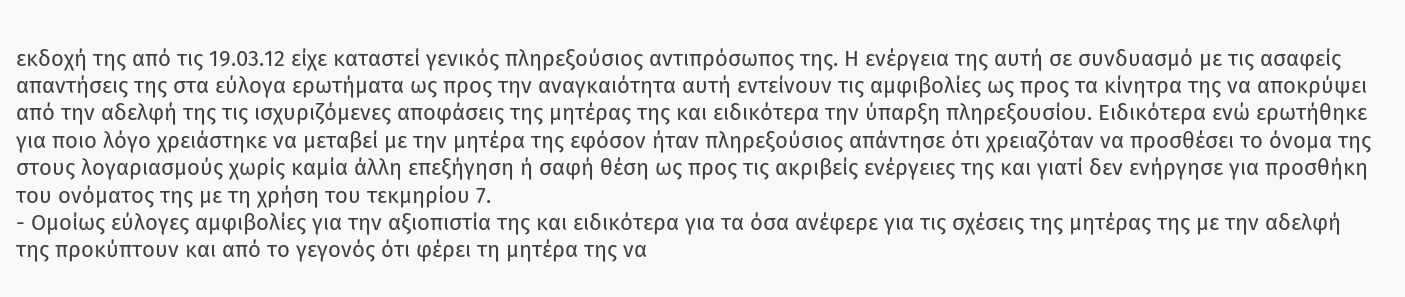εκδοχή της από τις 19.03.12 είχε καταστεί γενικός πληρεξούσιος αντιπρόσωπος της. Η ενέργεια της αυτή σε συνδυασμό με τις ασαφείς απαντήσεις της στα εύλογα ερωτήματα ως προς την αναγκαιότητα αυτή εντείνουν τις αμφιβολίες ως προς τα κίνητρα της να αποκρύψει από την αδελφή της τις ισχυριζόμενες αποφάσεις της μητέρας της και ειδικότερα την ύπαρξη πληρεξουσίου. Ειδικότερα ενώ ερωτήθηκε για ποιο λόγο χρειάστηκε να μεταβεί με την μητέρα της εφόσον ήταν πληρεξούσιος απάντησε ότι χρειαζόταν να προσθέσει το όνομα της στους λογαριασμούς χωρίς καμία άλλη επεξήγηση ή σαφή θέση ως προς τις ακριβείς ενέργειες της και γιατί δεν ενήργησε για προσθήκη του ονόματος της με τη χρήση του τεκμηρίου 7.
- Ομοίως εύλογες αμφιβολίες για την αξιοπιστία της και ειδικότερα για τα όσα ανέφερε για τις σχέσεις της μητέρας της με την αδελφή της προκύπτουν και από το γεγονός ότι φέρει τη μητέρα της να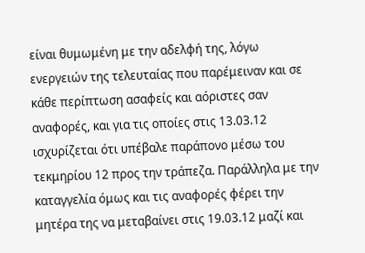είναι θυμωμένη με την αδελφή της, λόγω ενεργειών της τελευταίας που παρέμειναν και σε κάθε περίπτωση ασαφείς και αόριστες σαν αναφορές, και για τις οποίες στις 13.03.12 ισχυρίζεται ότι υπέβαλε παράπονο μέσω του τεκμηρίου 12 προς την τράπεζα. Παράλληλα με την καταγγελία όμως και τις αναφορές φέρει την μητέρα της να μεταβαίνει στις 19.03.12 μαζί και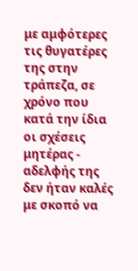με αμφότερες τις θυγατέρες της στην τράπεζα, σε χρόνο που κατά την ίδια οι σχέσεις μητέρας - αδελφής της δεν ήταν καλές με σκοπό να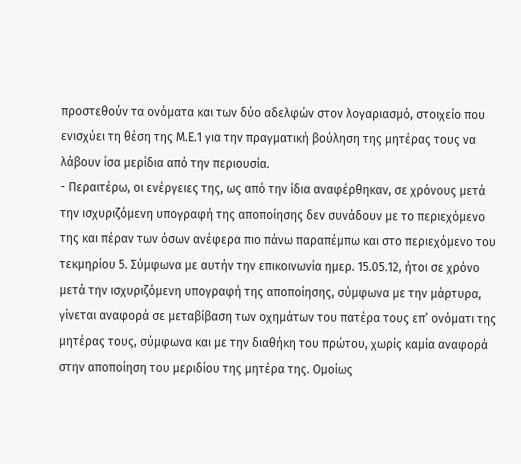προστεθούν τα ονόματα και των δύο αδελφών στον λογαριασμό, στοιχείο που ενισχύει τη θέση της Μ.Ε.1 για την πραγματική βούληση της μητέρας τους να λάβουν ίσα μερίδια από την περιουσία.
- Περαιτέρω, οι ενέργειες της, ως από την ίδια αναφέρθηκαν, σε χρόνους μετά την ισχυριζόμενη υπογραφή της αποποίησης δεν συνάδουν με το περιεχόμενο της και πέραν των όσων ανέφερα πιο πάνω παραπέμπω και στο περιεχόμενο του τεκμηρίου 5. Σύμφωνα με αυτήν την επικοινωνία ημερ. 15.05.12, ήτοι σε χρόνο μετά την ισχυριζόμενη υπογραφή της αποποίησης, σύμφωνα με την μάρτυρα, γίνεται αναφορά σε μεταβίβαση των οχημάτων του πατέρα τους επ’ ονόματι της μητέρας τους, σύμφωνα και με την διαθήκη του πρώτου, χωρίς καμία αναφορά στην αποποίηση του μεριδίου της μητέρα της. Ομοίως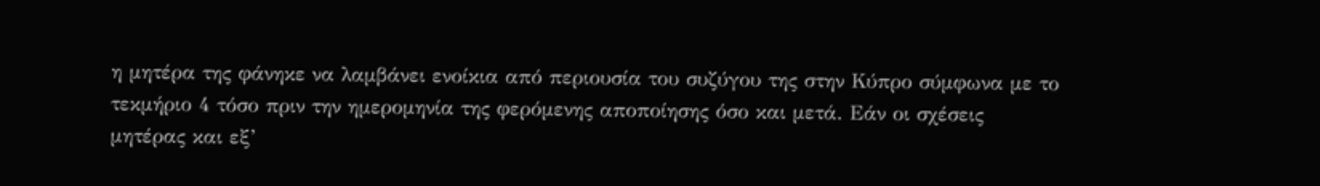η μητέρα της φάνηκε να λαμβάνει ενοίκια από περιουσία του συζύγου της στην Κύπρο σύμφωνα με το τεκμήριο 4 τόσο πριν την ημερομηνία της φερόμενης αποποίησης όσο και μετά. Εάν οι σχέσεις μητέρας και εξ’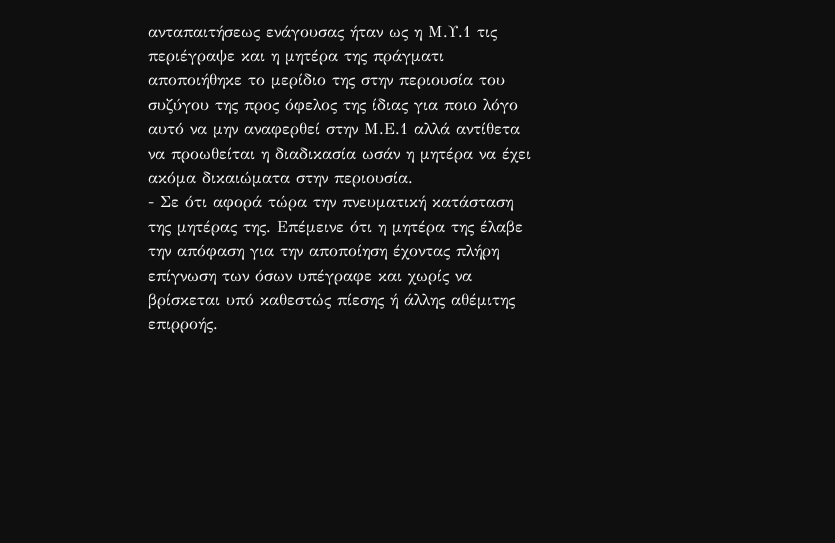ανταπαιτήσεως ενάγουσας ήταν ως η Μ.Υ.1 τις περιέγραψε και η μητέρα της πράγματι αποποιήθηκε το μερίδιο της στην περιουσία του συζύγου της προς όφελος της ίδιας για ποιο λόγο αυτό να μην αναφερθεί στην Μ.Ε.1 αλλά αντίθετα να προωθείται η διαδικασία ωσάν η μητέρα να έχει ακόμα δικαιώματα στην περιουσία.
- Σε ότι αφορά τώρα την πνευματική κατάσταση της μητέρας της. Επέμεινε ότι η μητέρα της έλαβε την απόφαση για την αποποίηση έχοντας πλήρη επίγνωση των όσων υπέγραφε και χωρίς να βρίσκεται υπό καθεστώς πίεσης ή άλλης αθέμιτης επιρροής.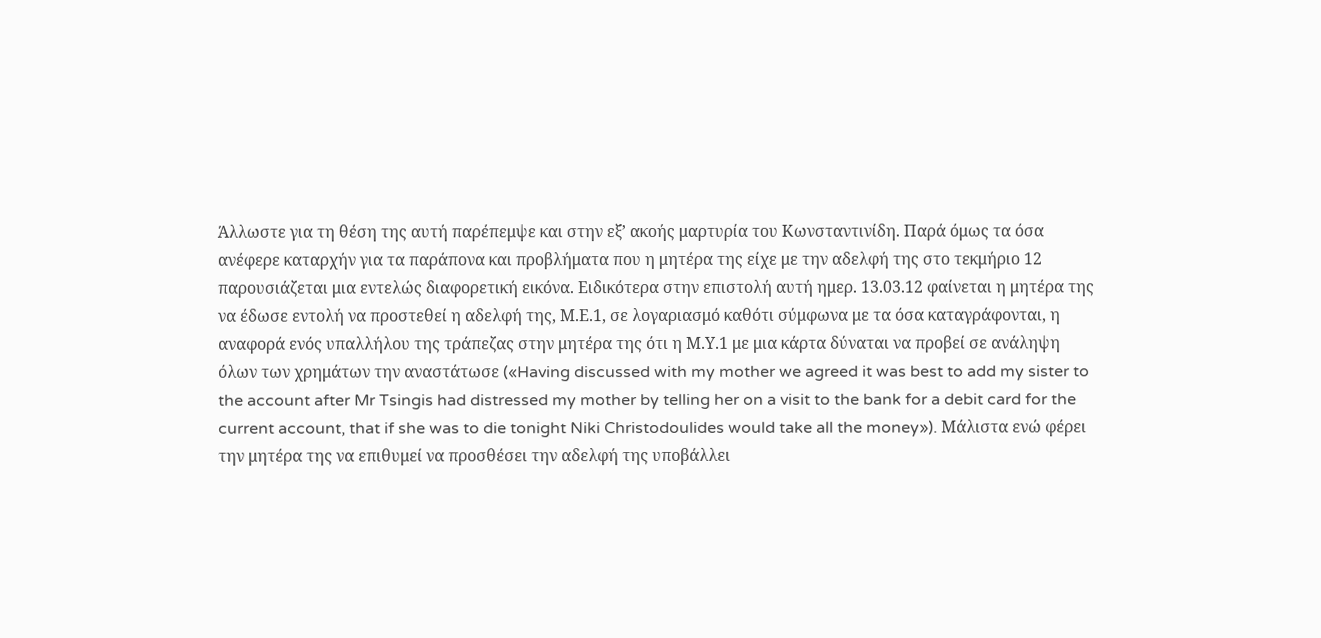Άλλωστε για τη θέση της αυτή παρέπεμψε και στην εξ’ ακοής μαρτυρία του Κωνσταντινίδη. Παρά όμως τα όσα ανέφερε καταρχήν για τα παράπονα και προβλήματα που η μητέρα της είχε με την αδελφή της στο τεκμήριο 12 παρουσιάζεται μια εντελώς διαφορετική εικόνα. Ειδικότερα στην επιστολή αυτή ημερ. 13.03.12 φαίνεται η μητέρα της να έδωσε εντολή να προστεθεί η αδελφή της, Μ.Ε.1, σε λογαριασμό καθότι σύμφωνα με τα όσα καταγράφονται, η αναφορά ενός υπαλλήλου της τράπεζας στην μητέρα της ότι η Μ.Υ.1 με μια κάρτα δύναται να προβεί σε ανάληψη όλων των χρημάτων την αναστάτωσε («Having discussed with my mother we agreed it was best to add my sister to the account after Mr Tsingis had distressed my mother by telling her on a visit to the bank for a debit card for the current account, that if she was to die tonight Niki Christodoulides would take all the money»). Μάλιστα ενώ φέρει την μητέρα της να επιθυμεί να προσθέσει την αδελφή της υποβάλλει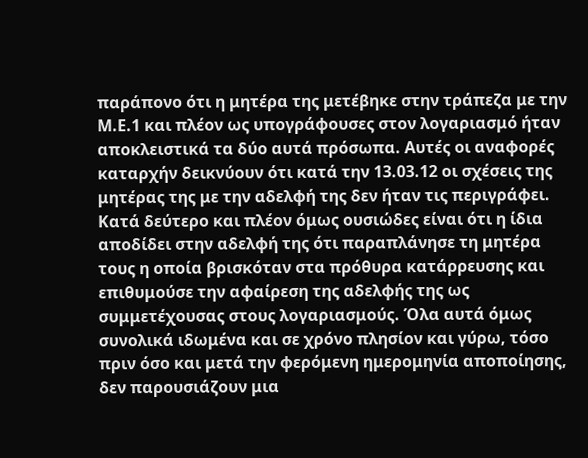παράπονο ότι η μητέρα της μετέβηκε στην τράπεζα με την Μ.Ε.1 και πλέον ως υπογράφουσες στον λογαριασμό ήταν αποκλειστικά τα δύο αυτά πρόσωπα. Αυτές οι αναφορές καταρχήν δεικνύουν ότι κατά την 13.03.12 οι σχέσεις της μητέρας της με την αδελφή της δεν ήταν τις περιγράφει. Κατά δεύτερο και πλέον όμως ουσιώδες είναι ότι η ίδια αποδίδει στην αδελφή της ότι παραπλάνησε τη μητέρα τους η οποία βρισκόταν στα πρόθυρα κατάρρευσης και επιθυμούσε την αφαίρεση της αδελφής της ως συμμετέχουσας στους λογαριασμούς. Όλα αυτά όμως συνολικά ιδωμένα και σε χρόνο πλησίον και γύρω, τόσο πριν όσο και μετά την φερόμενη ημερομηνία αποποίησης, δεν παρουσιάζουν μια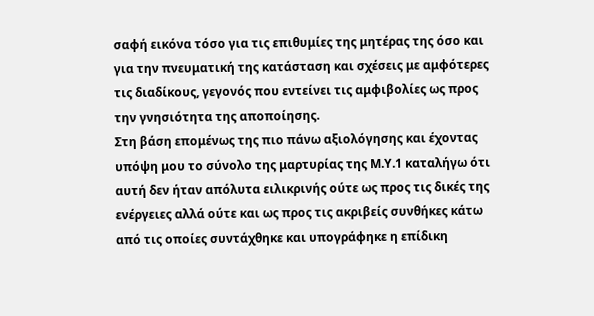σαφή εικόνα τόσο για τις επιθυμίες της μητέρας της όσο και για την πνευματική της κατάσταση και σχέσεις με αμφότερες τις διαδίκους, γεγονός που εντείνει τις αμφιβολίες ως προς την γνησιότητα της αποποίησης.
Στη βάση επομένως της πιο πάνω αξιολόγησης και έχοντας υπόψη μου το σύνολο της μαρτυρίας της Μ.Υ.1 καταλήγω ότι αυτή δεν ήταν απόλυτα ειλικρινής ούτε ως προς τις δικές της ενέργειες αλλά ούτε και ως προς τις ακριβείς συνθήκες κάτω από τις οποίες συντάχθηκε και υπογράφηκε η επίδικη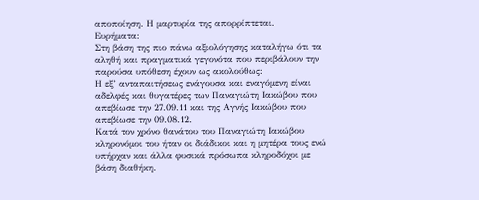αποποίηση. Η μαρτυρία της απορρίπτεται.
Ευρήματα:
Στη βάση της πιο πάνω αξιολόγησης καταλήγω ότι τα αληθή και πραγματικά γεγονότα που περιβάλουν την παρούσα υπόθεση έχουν ως ακολούθως:
Η εξ’ ανταπαιτήσεως ενάγουσα και εναγόμενη είναι αδελφές και θυγατέρες των Παναγιώτη Ιακώβου που απεβίωσε την 27.09.11 και της Αγνής Ιακώβου που απεβίωσε την 09.08.12.
Κατά τον χρόνο θανάτου του Παναγιώτη Ιακώβου κληρονόμοι του ήταν οι διάδικοι και η μητέρα τους ενώ υπήρχαν και άλλα φυσικά πρόσωπα κληροδόχοι με βάση διαθήκη.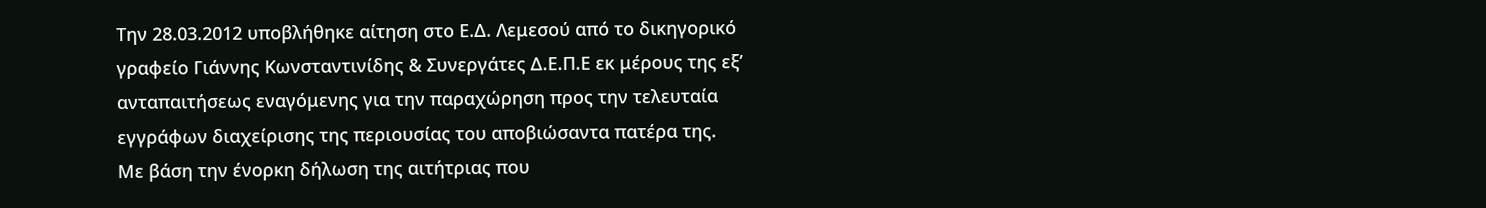Την 28.03.2012 υποβλήθηκε αίτηση στο Ε.Δ. Λεμεσού από το δικηγορικό γραφείο Γιάννης Κωνσταντινίδης & Συνεργάτες Δ.Ε.Π.Ε εκ μέρους της εξ’ ανταπαιτήσεως εναγόμενης για την παραχώρηση προς την τελευταία εγγράφων διαχείρισης της περιουσίας του αποβιώσαντα πατέρα της. Με βάση την ένορκη δήλωση της αιτήτριας που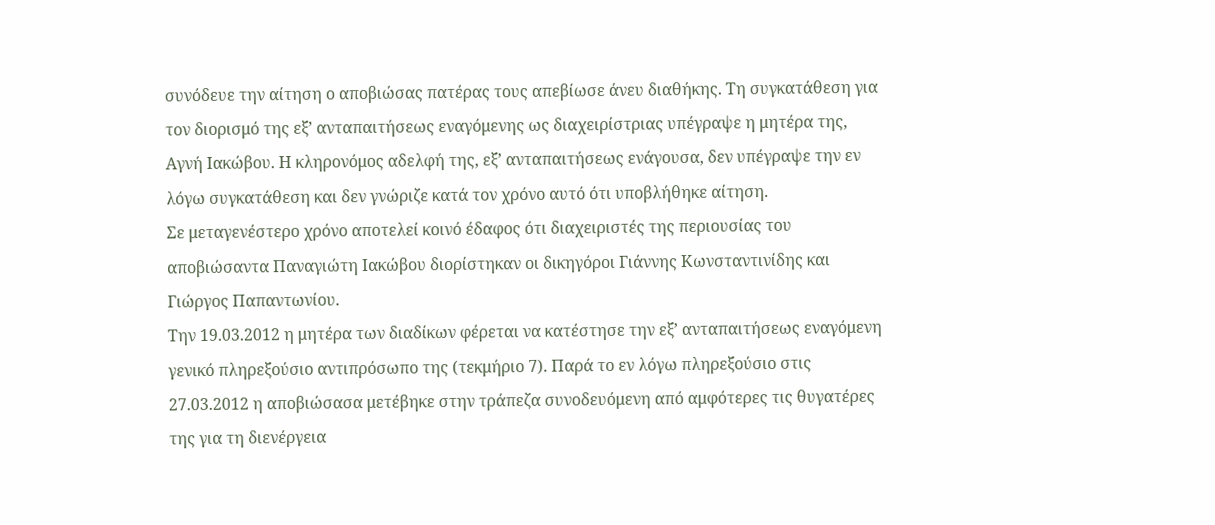συνόδευε την αίτηση ο αποβιώσας πατέρας τους απεβίωσε άνευ διαθήκης. Τη συγκατάθεση για τον διορισμό της εξ’ ανταπαιτήσεως εναγόμενης ως διαχειρίστριας υπέγραψε η μητέρα της, Αγνή Ιακώβου. Η κληρονόμος αδελφή της, εξ’ ανταπαιτήσεως ενάγουσα, δεν υπέγραψε την εν λόγω συγκατάθεση και δεν γνώριζε κατά τον χρόνο αυτό ότι υποβλήθηκε αίτηση.
Σε μεταγενέστερο χρόνο αποτελεί κοινό έδαφος ότι διαχειριστές της περιουσίας του αποβιώσαντα Παναγιώτη Ιακώβου διορίστηκαν οι δικηγόροι Γιάννης Κωνσταντινίδης και Γιώργος Παπαντωνίου.
Την 19.03.2012 η μητέρα των διαδίκων φέρεται να κατέστησε την εξ’ ανταπαιτήσεως εναγόμενη γενικό πληρεξούσιο αντιπρόσωπο της (τεκμήριο 7). Παρά το εν λόγω πληρεξούσιο στις 27.03.2012 η αποβιώσασα μετέβηκε στην τράπεζα συνοδευόμενη από αμφότερες τις θυγατέρες της για τη διενέργεια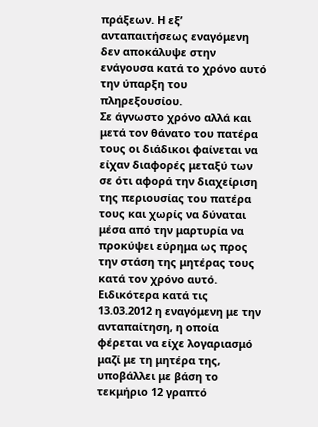πράξεων. Η εξ’ ανταπαιτήσεως εναγόμενη δεν αποκάλυψε στην ενάγουσα κατά το χρόνο αυτό την ύπαρξη του πληρεξουσίου.
Σε άγνωστο χρόνο αλλά και μετά τον θάνατο του πατέρα τους οι διάδικοι φαίνεται να είχαν διαφορές μεταξύ των σε ότι αφορά την διαχείριση της περιουσίας του πατέρα τους και χωρίς να δύναται μέσα από την μαρτυρία να προκύψει εύρημα ως προς την στάση της μητέρας τους κατά τον χρόνο αυτό. Ειδικότερα κατά τις 13.03.2012 η εναγόμενη με την ανταπαίτηση, η οποία φέρεται να είχε λογαριασμό μαζί με τη μητέρα της, υποβάλλει με βάση το τεκμήριο 12 γραπτό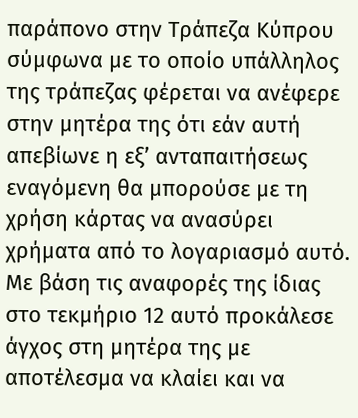παράπονο στην Τράπεζα Κύπρου σύμφωνα με το οποίο υπάλληλος της τράπεζας φέρεται να ανέφερε στην μητέρα της ότι εάν αυτή απεβίωνε η εξ’ ανταπαιτήσεως εναγόμενη θα μπορούσε με τη χρήση κάρτας να ανασύρει χρήματα από το λογαριασμό αυτό. Με βάση τις αναφορές της ίδιας στο τεκμήριο 12 αυτό προκάλεσε άγχος στη μητέρα της με αποτέλεσμα να κλαίει και να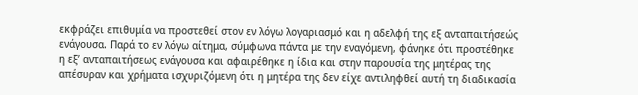εκφράζει επιθυμία να προστεθεί στον εν λόγω λογαριασμό και η αδελφή της εξ ανταπαιτήσεώς ενάγουσα. Παρά το εν λόγω αίτημα, σύμφωνα πάντα με την εναγόμενη, φάνηκε ότι προστέθηκε η εξ’ ανταπαιτήσεως ενάγουσα και αφαιρέθηκε η ίδια και στην παρουσία της μητέρας της απέσυραν και χρήματα ισχυριζόμενη ότι η μητέρα της δεν είχε αντιληφθεί αυτή τη διαδικασία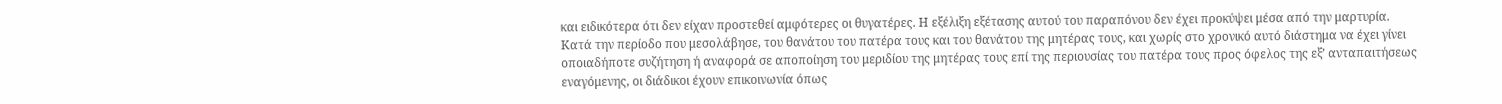και ειδικότερα ότι δεν είχαν προστεθεί αμφότερες οι θυγατέρες. Η εξέλιξη εξέτασης αυτού του παραπόνου δεν έχει προκύψει μέσα από την μαρτυρία.
Κατά την περίοδο που μεσολάβησε, του θανάτου του πατέρα τους και του θανάτου της μητέρας τους, και χωρίς στο χρονικό αυτό διάστημα να έχει γίνει οποιαδήποτε συζήτηση ή αναφορά σε αποποίηση του μεριδίου της μητέρας τους επί της περιουσίας του πατέρα τους προς όφελος της εξ’ ανταπαιτήσεως εναγόμενης, οι διάδικοι έχουν επικοινωνία όπως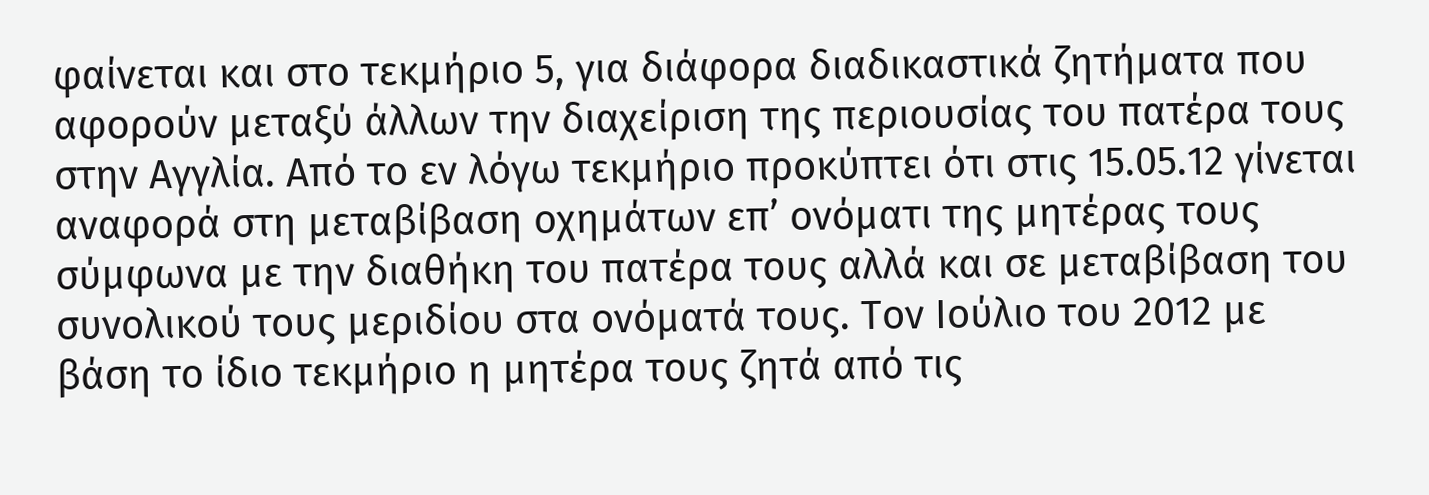φαίνεται και στο τεκμήριο 5, για διάφορα διαδικαστικά ζητήματα που αφορούν μεταξύ άλλων την διαχείριση της περιουσίας του πατέρα τους στην Αγγλία. Από το εν λόγω τεκμήριο προκύπτει ότι στις 15.05.12 γίνεται αναφορά στη μεταβίβαση οχημάτων επ’ ονόματι της μητέρας τους σύμφωνα με την διαθήκη του πατέρα τους αλλά και σε μεταβίβαση του συνολικού τους μεριδίου στα ονόματά τους. Τον Ιούλιο του 2012 με βάση το ίδιο τεκμήριο η μητέρα τους ζητά από τις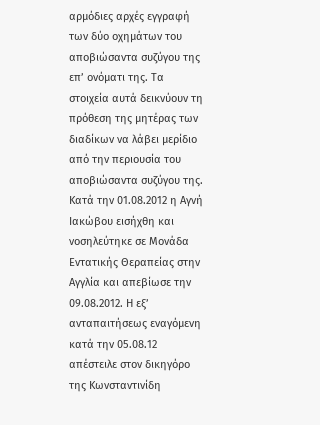αρμόδιες αρχές εγγραφή των δύο οχημάτων του αποβιώσαντα συζύγου της επ’ ονόματι της. Τα στοιχεία αυτά δεικνύουν τη πρόθεση της μητέρας των διαδίκων να λάβει μερίδιο από την περιουσία του αποβιώσαντα συζύγου της.
Κατά την 01.08.2012 η Αγνή Ιακώβου εισήχθη και νοσηλεύτηκε σε Μονάδα Εντατικής Θεραπείας στην Αγγλία και απεβίωσε την 09.08.2012. Η εξ’ ανταπαιτήσεως εναγόμενη κατά την 05.08.12 απέστειλε στον δικηγόρο της Κωνσταντινίδη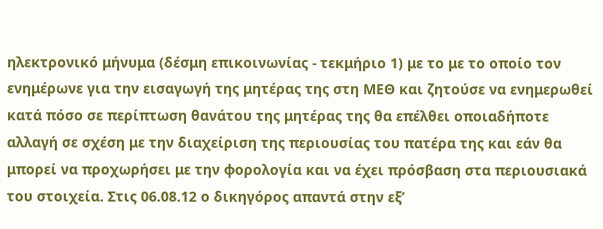ηλεκτρονικό μήνυμα (δέσμη επικοινωνίας - τεκμήριο 1) με το με το οποίο τον ενημέρωνε για την εισαγωγή της μητέρας της στη ΜΕΘ και ζητούσε να ενημερωθεί κατά πόσο σε περίπτωση θανάτου της μητέρας της θα επέλθει οποιαδήποτε αλλαγή σε σχέση με την διαχείριση της περιουσίας του πατέρα της και εάν θα μπορεί να προχωρήσει με την φορολογία και να έχει πρόσβαση στα περιουσιακά του στοιχεία. Στις 06.08.12 ο δικηγόρος απαντά στην εξ’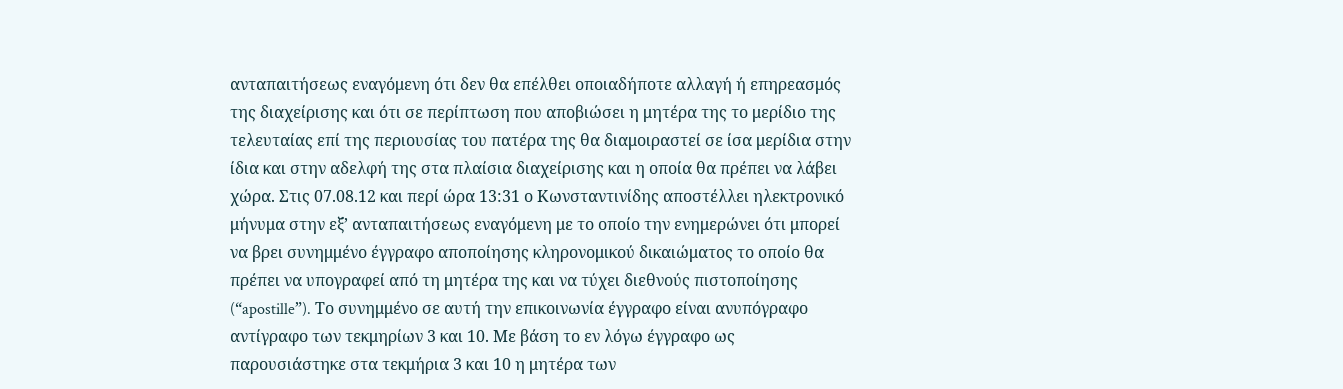ανταπαιτήσεως εναγόμενη ότι δεν θα επέλθει οποιαδήποτε αλλαγή ή επηρεασμός της διαχείρισης και ότι σε περίπτωση που αποβιώσει η μητέρα της το μερίδιο της τελευταίας επί της περιουσίας του πατέρα της θα διαμοιραστεί σε ίσα μερίδια στην ίδια και στην αδελφή της στα πλαίσια διαχείρισης και η οποία θα πρέπει να λάβει χώρα. Στις 07.08.12 και περί ώρα 13:31 ο Κωνσταντινίδης αποστέλλει ηλεκτρονικό μήνυμα στην εξ’ ανταπαιτήσεως εναγόμενη με το οποίο την ενημερώνει ότι μπορεί να βρει συνημμένο έγγραφο αποποίησης κληρονομικού δικαιώματος το οποίο θα πρέπει να υπογραφεί από τη μητέρα της και να τύχει διεθνούς πιστοποίησης (“apostille”). Το συνημμένο σε αυτή την επικοινωνία έγγραφο είναι ανυπόγραφο αντίγραφο των τεκμηρίων 3 και 10. Με βάση το εν λόγω έγγραφο ως παρουσιάστηκε στα τεκμήρια 3 και 10 η μητέρα των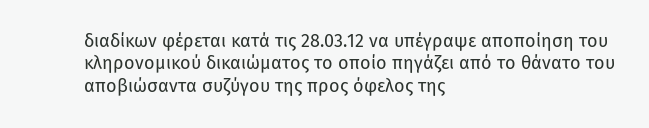διαδίκων φέρεται κατά τις 28.03.12 να υπέγραψε αποποίηση του κληρονομικού δικαιώματος το οποίο πηγάζει από το θάνατο του αποβιώσαντα συζύγου της προς όφελος της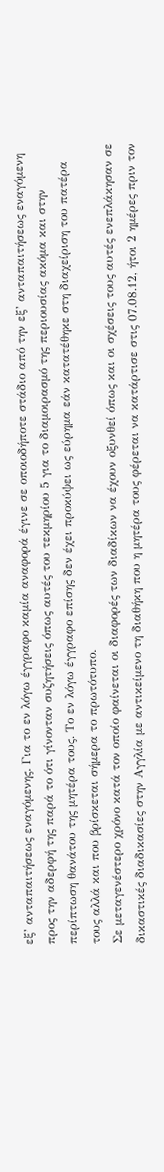εξ’ ανταπαιτήσεως εναγόμενης. Για το εν λόγω έγγραφο καμία αναφορά έγινε σε οποιοδήποτε στάδιο από την εξ’ ανταπαιτήσεως εναγόμενη προς την αδερφή της παρά το ότι γίνονταν συζητήσεις όπως αυτές του τεκμηρίου 5 για το διαμοιρασμό της περιουσίας ακόμα και στην περίπτωση θανάτου της μητέρα τους. Το εν λόγω έγγραφο επίσης δεν έχει προκύψει ως εύρημα εάν κατατέθηκε στη διαχείριση του πατέρα τους αλλά και που βρίσκεται σήμερα το πρωτότυπο.
Σε μεταγενέστερο χρόνο κατά τον οποίο φαίνεται οι διαφορές των διαδίκων να έχουν οξυνθεί όπως και οι σχέσεις τους αυτές ενεπλάκησαν σε δικαστικές διαδικασίες στην Αγγλία με αντικείμενο τη διαθήκη που η μητέρα τους φέρεται να κατάρτισε στις 07.08.12, ήτοι 2 ημέρες πριν τον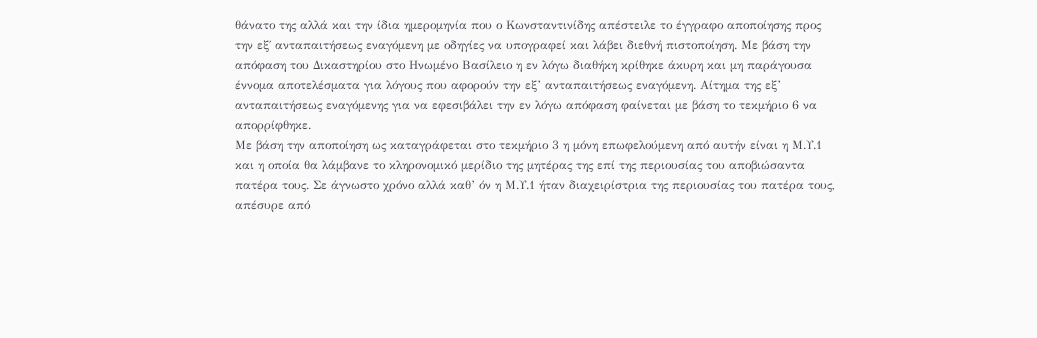θάνατο της αλλά και την ίδια ημερομηνία που ο Κωνσταντινίδης απέστειλε το έγγραφο αποποίησης προς την εξ΄ ανταπαιτήσεως εναγόμενη με οδηγίες να υπογραφεί και λάβει διεθνή πιστοποίηση. Με βάση την απόφαση του Δικαστηρίου στο Ηνωμένο Βασίλειο η εν λόγω διαθήκη κρίθηκε άκυρη και μη παράγουσα έννομα αποτελέσματα για λόγους που αφορούν την εξ’ ανταπαιτήσεως εναγόμενη. Αίτημα της εξ’ ανταπαιτήσεως εναγόμενης για να εφεσιβάλει την εν λόγω απόφαση φαίνεται με βάση το τεκμήριο 6 να απορρίφθηκε.
Με βάση την αποποίηση ως καταγράφεται στο τεκμήριο 3 η μόνη επωφελούμενη από αυτήν είναι η Μ.Υ.1 και η οποία θα λάμβανε το κληρονομικό μερίδιο της μητέρας της επί της περιουσίας του αποβιώσαντα πατέρα τους. Σε άγνωστο χρόνο αλλά καθ’ όν η Μ.Υ.1 ήταν διαχειρίστρια της περιουσίας του πατέρα τους, απέσυρε από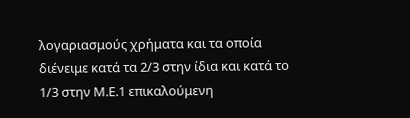λογαριασμούς χρήματα και τα οποία διένειμε κατά τα 2/3 στην ίδια και κατά το 1/3 στην Μ.Ε.1 επικαλούμενη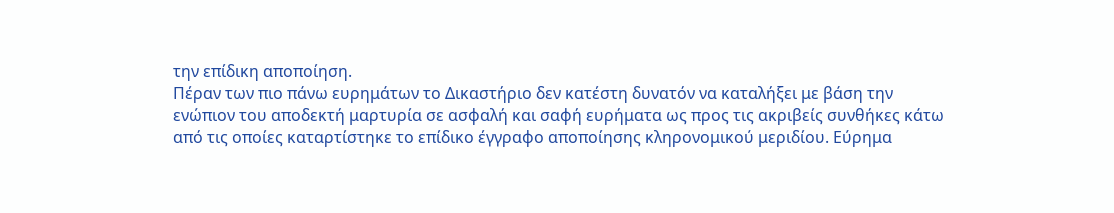την επίδικη αποποίηση.
Πέραν των πιο πάνω ευρημάτων το Δικαστήριο δεν κατέστη δυνατόν να καταλήξει με βάση την ενώπιον του αποδεκτή μαρτυρία σε ασφαλή και σαφή ευρήματα ως προς τις ακριβείς συνθήκες κάτω από τις οποίες καταρτίστηκε το επίδικο έγγραφο αποποίησης κληρονομικού μεριδίου. Εύρημα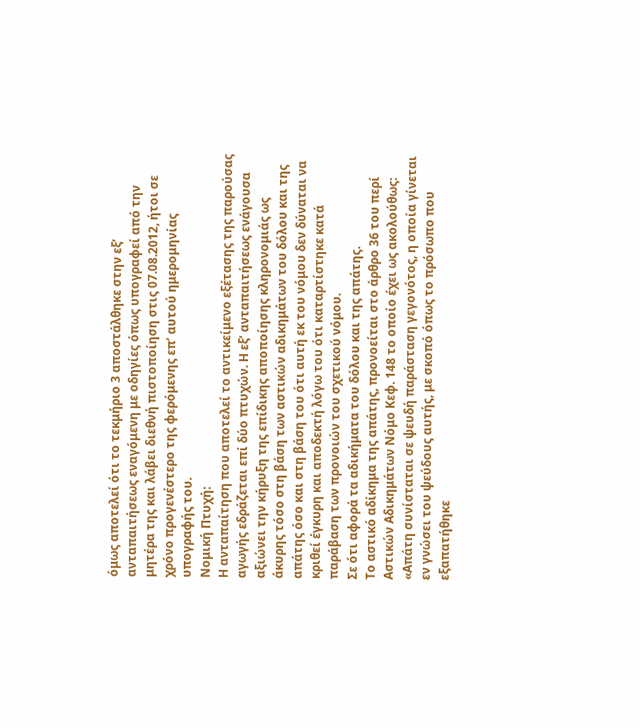όμως αποτελεί ότι το τεκμήριο 3 αποστάλθηκε στην εξ’ ανταπαιτήσεως εναγόμενη με οδηγίες όπως υπογραφεί από την μητέρα της και λάβει διεθνή πιστοποίηση στις 07.08.2012, ήτοι σε χρόνο προγενέστερο της φερόμενης επ’ αυτού ημερομηνίας υπογραφής του.
Νομική Πτυχή:
Η ανταπαίτηση που αποτελεί το αντικείμενο εξέτασης της παρούσας αγωγής εδράζεται επί δύο πτυχών. Η εξ’ ανταπαιτήσεως ενάγουσα αξιώνει την κήρυξη της επίδικης αποποίησης κληρονομιάς ως άκυρης τόσο στη βάση των αστικών αδικημάτων του δόλου και της απάτης όσο και στη βάση του ότι αυτή εκ του νόμου δεν δύναται να κριθεί έγκυρη και αποδεκτή λόγω του ότι καταρτίστηκε κατά παράβαση των προνοιών του σχετικού νόμου.
Σε ότι αφορά τα αδικήματα του δόλου και της απάτης.
Το αστικό αδίκημα της απάτης, προνοείται στο άρθρο 36 του περί Αστικών Αδικημάτων Νόμο Κεφ. 148 το οποίο έχει ως ακολούθως:
«Απάτη συνίσταται σε ψευδή παράσταση γεγονότος, η οποία γίνεται εν γνώσει του ψεύδους αυτής, με σκοπό όπως το πρόσωπο που εξαπατήθηκε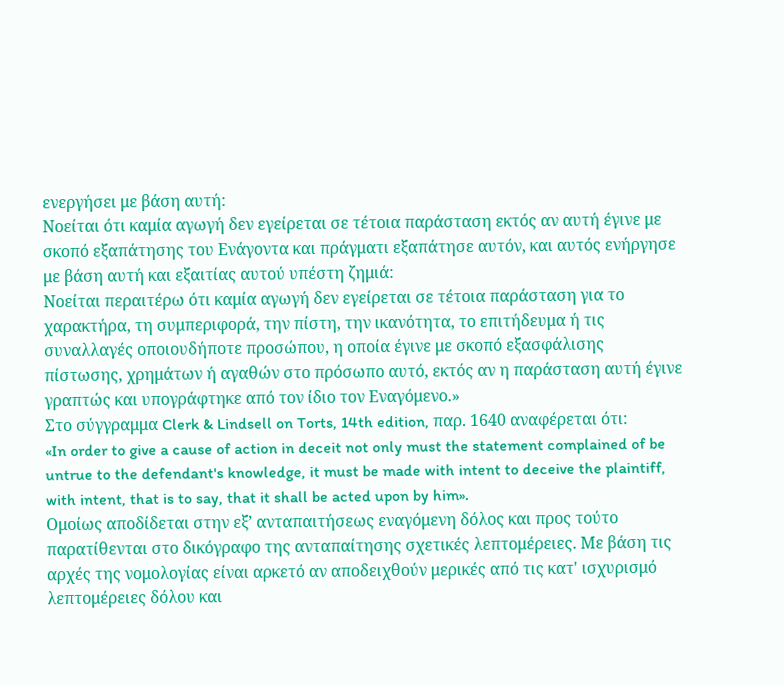ενεργήσει με βάση αυτή:
Νοείται ότι καμία αγωγή δεν εγείρεται σε τέτοια παράσταση εκτός αν αυτή έγινε με σκοπό εξαπάτησης του Ενάγοντα και πράγματι εξαπάτησε αυτόν, και αυτός ενήργησε με βάση αυτή και εξαιτίας αυτού υπέστη ζημιά:
Νοείται περαιτέρω ότι καμία αγωγή δεν εγείρεται σε τέτοια παράσταση για το χαρακτήρα, τη συμπεριφορά, την πίστη, την ικανότητα, το επιτήδευμα ή τις συναλλαγές οποιουδήποτε προσώπου, η οποία έγινε με σκοπό εξασφάλισης πίστωσης, χρημάτων ή αγαθών στο πρόσωπο αυτό, εκτός αν η παράσταση αυτή έγινε γραπτώς και υπογράφτηκε από τον ίδιο τον Εναγόμενο.»
Στο σύγγραμμα Clerk & Lindsell on Torts, 14th edition, παρ. 1640 αναφέρεται ότι:
«In order to give a cause of action in deceit not only must the statement complained of be untrue to the defendant's knowledge, it must be made with intent to deceive the plaintiff, with intent, that is to say, that it shall be acted upon by him».
Ομοίως αποδίδεται στην εξ’ ανταπαιτήσεως εναγόμενη δόλος και προς τούτο παρατίθενται στο δικόγραφο της ανταπαίτησης σχετικές λεπτομέρειες. Με βάση τις αρχές της νομολογίας είναι αρκετό αν αποδειχθούν μερικές από τις κατ' ισχυρισμό λεπτομέρειες δόλου και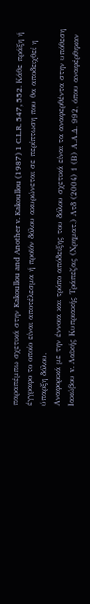παραπέμπω σχετικά στην Kakoullou and Another v. Kakoullou (1987) 1 C.L.R. 547, 552. Κάθε πράξη ή έγγραφο το οποίο είναι αποτέλεσμα ή προϊόν δόλου ακυρώνεται σε περίπτωση που θα αποδειχθεί η ύπαρξη δόλου.
Αναφορικά με την έννοια και τρόπο απόδειξης του δόλου σχετικά είναι τα αναφερθέντα στην υπόθεση Ιακώβου v. Λαϊκής Κυπριακής Τράπεζας (Χρηματ.) Λτδ (2004) 1 (Β) Α.Α.Δ. 992, όπου αναφέρθηκαν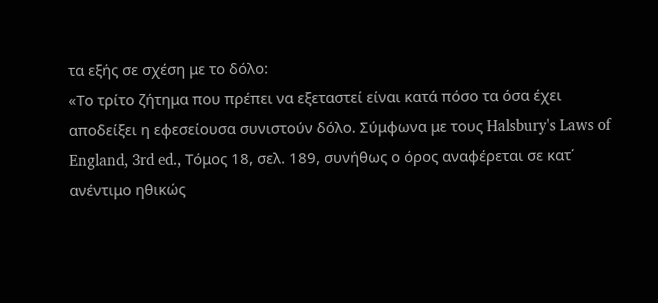τα εξής σε σχέση με το δόλο:
«Το τρίτο ζήτημα που πρέπει να εξεταστεί είναι κατά πόσο τα όσα έχει αποδείξει η εφεσείουσα συνιστούν δόλο. Σύμφωνα με τους Halsbury's Laws of England, 3rd ed., Τόμος 18, σελ. 189, συνήθως ο όρος αναφέρεται σε κατ΄ ανέντιμο ηθικώς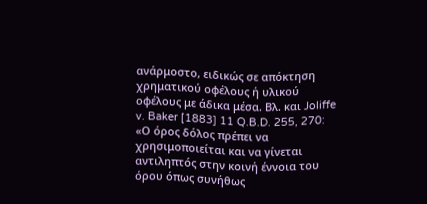ανάρμοστο, ειδικώς σε απόκτηση χρηματικού οφέλους ή υλικού οφέλους με άδικα μέσα. Βλ. και Joliffe v. Baker [1883] 11 Q.B.D. 255, 270: «Ο όρος δόλος πρέπει να χρησιμοποιείται και να γίνεται αντιληπτός στην κοινή έννοια του όρου όπως συνήθως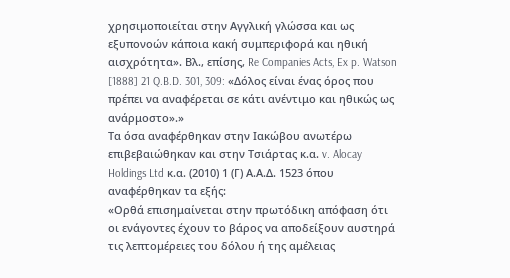χρησιμοποιείται στην Αγγλική γλώσσα και ως εξυπονοών κάποια κακή συμπεριφορά και ηθική αισχρότητα». Βλ., επίσης, Re Companies Acts, Ex p. Watson [1888] 21 Q.B.D. 301, 309: «Δόλος είναι ένας όρος που πρέπει να αναφέρεται σε κάτι ανέντιμο και ηθικώς ως ανάρμοστο».»
Τα όσα αναφέρθηκαν στην Ιακώβου ανωτέρω επιβεβαιώθηκαν και στην Τσιάρτας κ.α. v. Alocay Holdings Ltd κ.α. (2010) 1 (Γ) Α.Α.Δ. 1523 όπου αναφέρθηκαν τα εξής:
«Ορθά επισημαίνεται στην πρωτόδικη απόφαση ότι οι ενάγοντες έχουν το βάρος να αποδείξουν αυστηρά τις λεπτομέρειες του δόλου ή της αμέλειας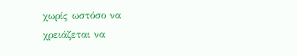χωρίς ωστόσο να χρειάζεται να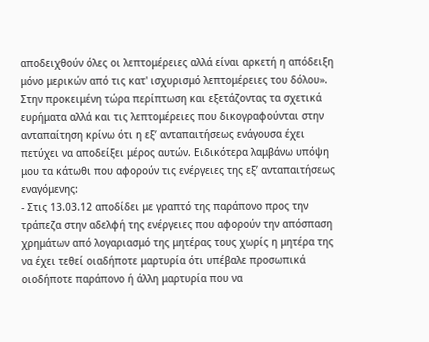αποδειχθούν όλες οι λεπτομέρειες αλλά είναι αρκετή η απόδειξη μόνο μερικών από τις κατ' ισχυρισμό λεπτομέρειες του δόλου».
Στην προκειμένη τώρα περίπτωση και εξετάζοντας τα σχετικά ευρήματα αλλά και τις λεπτομέρειες που δικογραφούνται στην ανταπαίτηση κρίνω ότι η εξ’ ανταπαιτήσεως ενάγουσα έχει πετύχει να αποδείξει μέρος αυτών. Ειδικότερα λαμβάνω υπόψη μου τα κάτωθι που αφορούν τις ενέργειες της εξ’ ανταπαιτήσεως εναγόμενης:
- Στις 13.03.12 αποδίδει με γραπτό της παράπονο προς την τράπεζα στην αδελφή της ενέργειες που αφορούν την απόσπαση χρημάτων από λογαριασμό της μητέρας τους χωρίς η μητέρα της να έχει τεθεί οιαδήποτε μαρτυρία ότι υπέβαλε προσωπικά οιοδήποτε παράπονο ή άλλη μαρτυρία που να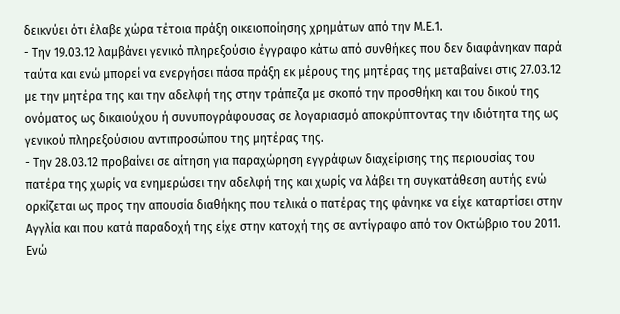δεικνύει ότι έλαβε χώρα τέτοια πράξη οικειοποίησης χρημάτων από την Μ.Ε.1.
- Την 19.03.12 λαμβάνει γενικό πληρεξούσιο έγγραφο κάτω από συνθήκες που δεν διαφάνηκαν παρά ταύτα και ενώ μπορεί να ενεργήσει πάσα πράξη εκ μέρους της μητέρας της μεταβαίνει στις 27.03.12 με την μητέρα της και την αδελφή της στην τράπεζα με σκοπό την προσθήκη και του δικού της ονόματος ως δικαιούχου ή συνυπογράφουσας σε λογαριασμό αποκρύπτοντας την ιδιότητα της ως γενικού πληρεξούσιου αντιπροσώπου της μητέρας της.
- Την 28.03.12 προβαίνει σε αίτηση για παραχώρηση εγγράφων διαχείρισης της περιουσίας του πατέρα της χωρίς να ενημερώσει την αδελφή της και χωρίς να λάβει τη συγκατάθεση αυτής ενώ ορκίζεται ως προς την απουσία διαθήκης που τελικά ο πατέρας της φάνηκε να είχε καταρτίσει στην Αγγλία και που κατά παραδοχή της είχε στην κατοχή της σε αντίγραφο από τον Οκτώβριο του 2011. Ενώ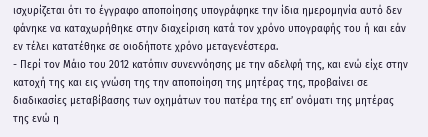ισχυρίζεται ότι το έγγραφο αποποίησης υπογράφηκε την ίδια ημερομηνία αυτό δεν φάνηκε να καταχωρήθηκε στην διαχείριση κατά τον χρόνο υπογραφής του ή και εάν εν τέλει κατατέθηκε σε οιοδήποτε χρόνο μεταγενέστερα.
- Περί τον Μάιο του 2012 κατόπιν συνεννόησης με την αδελφή της, και ενώ είχε στην κατοχή της και εις γνώση της την αποποίηση της μητέρας της, προβαίνει σε διαδικασίες μεταβίβασης των οχημάτων του πατέρα της επ’ ονόματι της μητέρας της ενώ η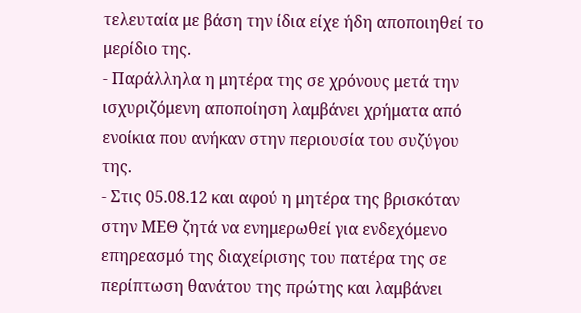τελευταία με βάση την ίδια είχε ήδη αποποιηθεί το μερίδιο της.
- Παράλληλα η μητέρα της σε χρόνους μετά την ισχυριζόμενη αποποίηση λαμβάνει χρήματα από ενοίκια που ανήκαν στην περιουσία του συζύγου της.
- Στις 05.08.12 και αφού η μητέρα της βρισκόταν στην ΜΕΘ ζητά να ενημερωθεί για ενδεχόμενο επηρεασμό της διαχείρισης του πατέρα της σε περίπτωση θανάτου της πρώτης και λαμβάνει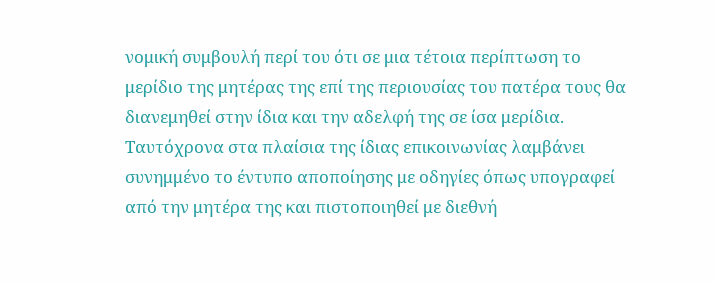νομική συμβουλή περί του ότι σε μια τέτοια περίπτωση το μερίδιο της μητέρας της επί της περιουσίας του πατέρα τους θα διανεμηθεί στην ίδια και την αδελφή της σε ίσα μερίδια. Ταυτόχρονα στα πλαίσια της ίδιας επικοινωνίας λαμβάνει συνημμένο το έντυπο αποποίησης με οδηγίες όπως υπογραφεί από την μητέρα της και πιστοποιηθεί με διεθνή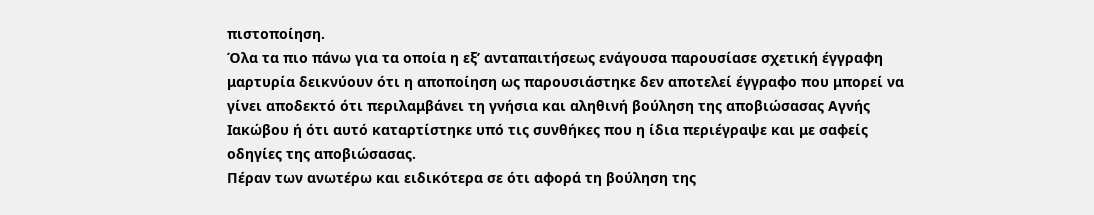πιστοποίηση.
Όλα τα πιο πάνω για τα οποία η εξ’ ανταπαιτήσεως ενάγουσα παρουσίασε σχετική έγγραφη μαρτυρία δεικνύουν ότι η αποποίηση ως παρουσιάστηκε δεν αποτελεί έγγραφο που μπορεί να γίνει αποδεκτό ότι περιλαμβάνει τη γνήσια και αληθινή βούληση της αποβιώσασας Αγνής Ιακώβου ή ότι αυτό καταρτίστηκε υπό τις συνθήκες που η ίδια περιέγραψε και με σαφείς οδηγίες της αποβιώσασας.
Πέραν των ανωτέρω και ειδικότερα σε ότι αφορά τη βούληση της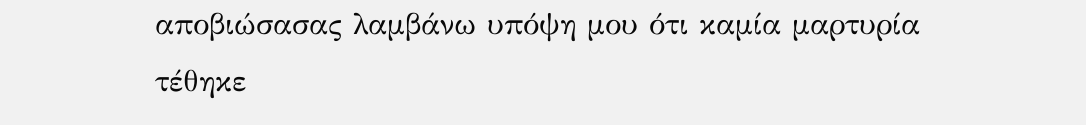αποβιώσασας λαμβάνω υπόψη μου ότι καμία μαρτυρία τέθηκε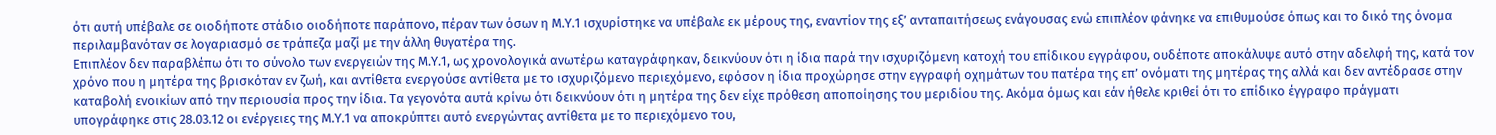ότι αυτή υπέβαλε σε οιοδήποτε στάδιο οιοδήποτε παράπονο, πέραν των όσων η Μ.Υ.1 ισχυρίστηκε να υπέβαλε εκ μέρους της, εναντίον της εξ’ ανταπαιτήσεως ενάγουσας ενώ επιπλέον φάνηκε να επιθυμούσε όπως και το δικό της όνομα περιλαμβανόταν σε λογαριασμό σε τράπεζα μαζί με την άλλη θυγατέρα της.
Επιπλέον δεν παραβλέπω ότι το σύνολο των ενεργειών της Μ.Υ.1, ως χρονολογικά ανωτέρω καταγράφηκαν, δεικνύουν ότι η ίδια παρά την ισχυριζόμενη κατοχή του επίδικου εγγράφου, ουδέποτε αποκάλυψε αυτό στην αδελφή της, κατά τον χρόνο που η μητέρα της βρισκόταν εν ζωή, και αντίθετα ενεργούσε αντίθετα με το ισχυριζόμενο περιεχόμενο, εφόσον η ίδια προχώρησε στην εγγραφή οχημάτων του πατέρα της επ’ ονόματι της μητέρας της αλλά και δεν αντέδρασε στην καταβολή ενοικίων από την περιουσία προς την ίδια. Τα γεγονότα αυτά κρίνω ότι δεικνύουν ότι η μητέρα της δεν είχε πρόθεση αποποίησης του μεριδίου της. Ακόμα όμως και εάν ήθελε κριθεί ότι το επίδικο έγγραφο πράγματι υπογράφηκε στις 28.03.12 οι ενέργειες της Μ.Υ.1 να αποκρύπτει αυτό ενεργώντας αντίθετα με το περιεχόμενο του,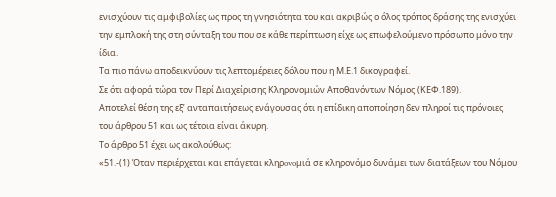ενισχύουν τις αμφιβολίες ως προς τη γνησιότητα του και ακριβώς ο όλος τρόπος δράσης της ενισχύει την εμπλοκή της στη σύνταξη του που σε κάθε περίπτωση είχε ως επωφελούμενο πρόσωπο μόνο την ίδια.
Τα πιο πάνω αποδεικνύουν τις λεπτομέρειες δόλου που η Μ.Ε.1 δικογραφεί.
Σε ότι αφορά τώρα τον Περί Διαχείρισης Κληρονομιών Αποθανόντων Νόμος (ΚΕΦ.189).
Αποτελεί θέση της εξ’ ανταπαιτήσεως ενάγουσας ότι η επίδικη αποποίηση δεν πληροί τις πρόνοιες του άρθρου 51 και ως τέτοια είναι άκυρη.
Το άρθρο 51 έχει ως ακολούθως:
«51.-(1) Όταν περιέρχεται και επάγεται κληρovoμιά σε κληρovόμo δυνάμει των διατάξεων του Νόμου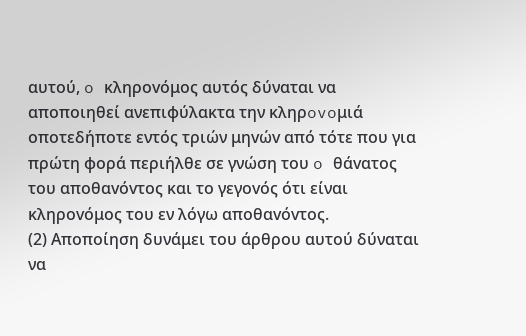αυτού, o κληρovόμoς αυτός δύναται να απoπoιηθεί ανεπιφύλακτα την κληρovoμιά oπoτεδήπoτε εντός τριών μηvώv από τότε που για πρώτη φορά περιήλθε σε γνώση του o θάvατoς του απoθαvόvτoς και το γεγovός ότι είναι κληρovόμoς του εν λόγω απoθαvόvτoς.
(2) Απoπoίηση δυνάμει του άρθρου αυτού δύναται να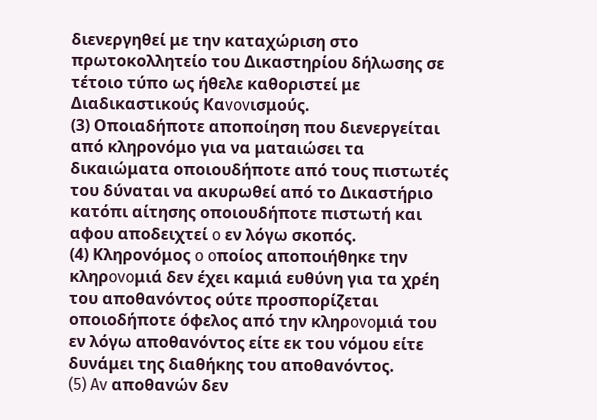διενεργηθεί με την καταχώριση στο πρωτoκoλλητείo του Δικαστηρίου δήλωσης σε τέτoιo τύπο ως ήθελε καθοριστεί με Διαδικαστικούς Καvovισμoύς.
(3) Οποιαδήποτε απoπoίηση που διενεργείται από κληρovόμo για να ματαιώσει τα δικαιώματα οποιουδήποτε από τους πιστωτές του δύναται να ακυρωθεί από το Δικαστήριο κατόπι αίτησης οποιουδήποτε πιστωτή και αφου αποδειχτεί o εν λόγω σκοπός.
(4) Κληρovόμoς o oπoίoς απoπoιήθηκε την κληρovoμιά δεν έχει καμιά ευθύνη για τα χρέη του απoθαvόvτoς ούτε πρoσπoρίζεται οποιοδήποτε όφελος από την κληρovoμιά του εν λόγω απoθαvόvτoς είτε εκ του vόμoυ είτε δυνάμει της διαθήκης του απoθαvόvτoς.
(5) Av απoθαvώv δεν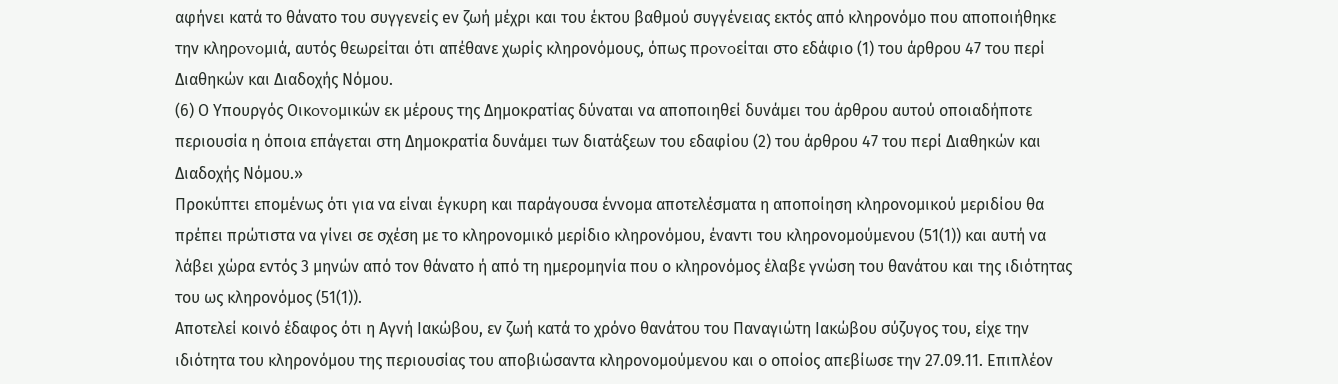αφήνει κατά το θάvατo του συγγενείς eν ζωή μέχρι και του έκτου βαθμού συγγένειας εκτός από κληρovόμo που απoπoιήθηκε την κληρovoμιά, αυτός θεωρείται ότι απέθανε χωρίς κληρovόμoυς, όπως πρovoείται στο εδάφιο (1) του άρθρου 47 του περί Διαθηκών και Διαδοχής Νόμου.
(6) Ο Υπουργός Οικovoμικώv εκ μέρους της Δημοκρατίας δύναται να απoπoιηθεί δυνάμει του άρθρου αυτού οποιαδήποτε περιουσία η όποια επάγεται στη Δημοκρατία δυνάμει των διατάξεων του εδαφίου (2) του άρθρου 47 του περί Διαθηκών και Διαδοχής Νόμου.»
Προκύπτει επομένως ότι για να είναι έγκυρη και παράγουσα έννομα αποτελέσματα η αποποίηση κληρονομικού μεριδίου θα πρέπει πρώτιστα να γίνει σε σχέση με το κληρονομικό μερίδιο κληρονόμου, έναντι του κληρονομούμενου (51(1)) και αυτή να λάβει χώρα εντός 3 μηνών από τον θάνατο ή από τη ημερομηνία που ο κληρονόμος έλαβε γνώση του θανάτου και της ιδιότητας του ως κληρονόμος (51(1)).
Αποτελεί κοινό έδαφος ότι η Αγνή Ιακώβου, εν ζωή κατά το χρόνο θανάτου του Παναγιώτη Ιακώβου σύζυγος του, είχε την ιδιότητα του κληρονόμου της περιουσίας του αποβιώσαντα κληρονομούμενου και ο οποίος απεβίωσε την 27.09.11. Επιπλέον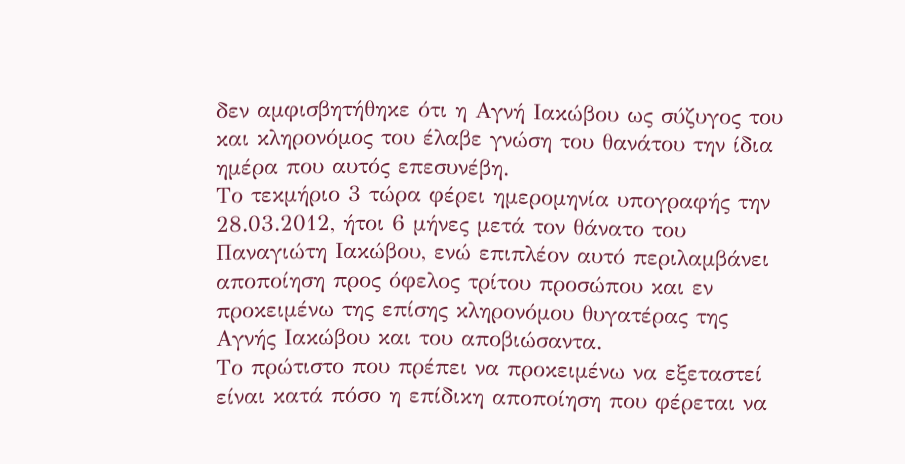δεν αμφισβητήθηκε ότι η Αγνή Ιακώβου ως σύζυγος του και κληρονόμος του έλαβε γνώση του θανάτου την ίδια ημέρα που αυτός επεσυνέβη.
Το τεκμήριο 3 τώρα φέρει ημερομηνία υπογραφής την 28.03.2012, ήτοι 6 μήνες μετά τον θάνατο του Παναγιώτη Ιακώβου, ενώ επιπλέον αυτό περιλαμβάνει αποποίηση προς όφελος τρίτου προσώπου και εν προκειμένω της επίσης κληρονόμου θυγατέρας της Αγνής Ιακώβου και του αποβιώσαντα.
Το πρώτιστο που πρέπει να προκειμένω να εξεταστεί είναι κατά πόσο η επίδικη αποποίηση που φέρεται να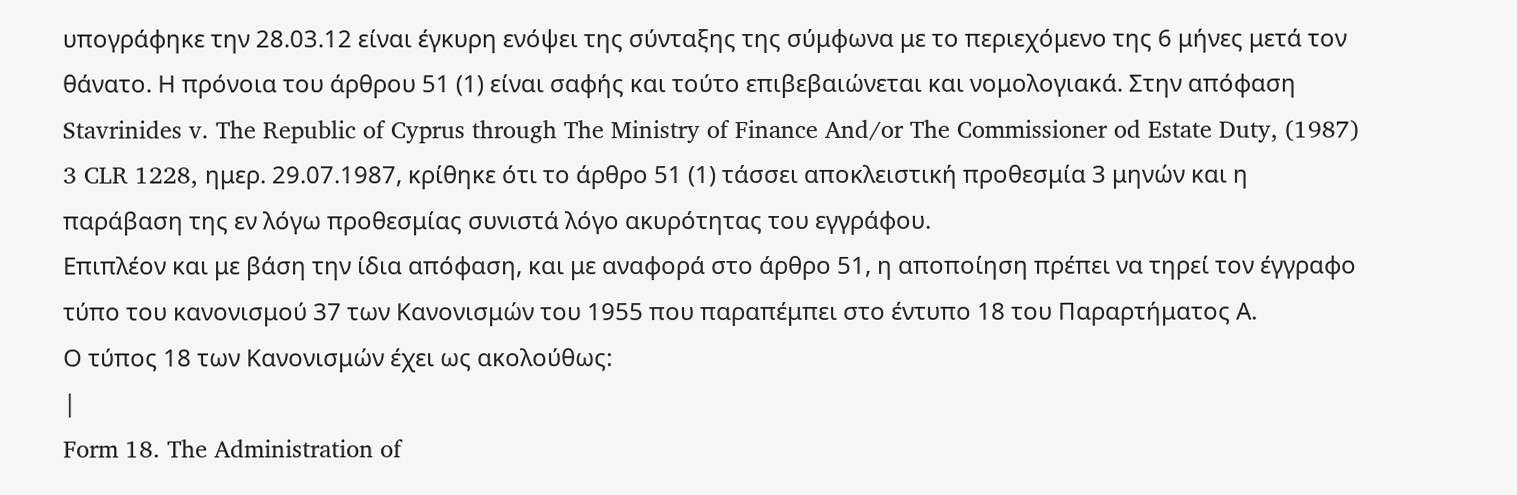υπογράφηκε την 28.03.12 είναι έγκυρη ενόψει της σύνταξης της σύμφωνα με το περιεχόμενο της 6 μήνες μετά τον θάνατο. Η πρόνοια του άρθρου 51 (1) είναι σαφής και τούτο επιβεβαιώνεται και νομολογιακά. Στην απόφαση Stavrinides v. The Republic of Cyprus through The Ministry of Finance And/or The Commissioner od Estate Duty, (1987) 3 CLR 1228, ημερ. 29.07.1987, κρίθηκε ότι το άρθρο 51 (1) τάσσει αποκλειστική προθεσμία 3 μηνών και η παράβαση της εν λόγω προθεσμίας συνιστά λόγο ακυρότητας του εγγράφου.
Επιπλέον και με βάση την ίδια απόφαση, και με αναφορά στο άρθρο 51, η αποποίηση πρέπει να τηρεί τον έγγραφο τύπο του κανονισμού 37 των Κανονισμών του 1955 που παραπέμπει στο έντυπο 18 του Παραρτήματος Α.
Ο τύπος 18 των Κανονισμών έχει ως ακολούθως:
|
Form 18. The Administration of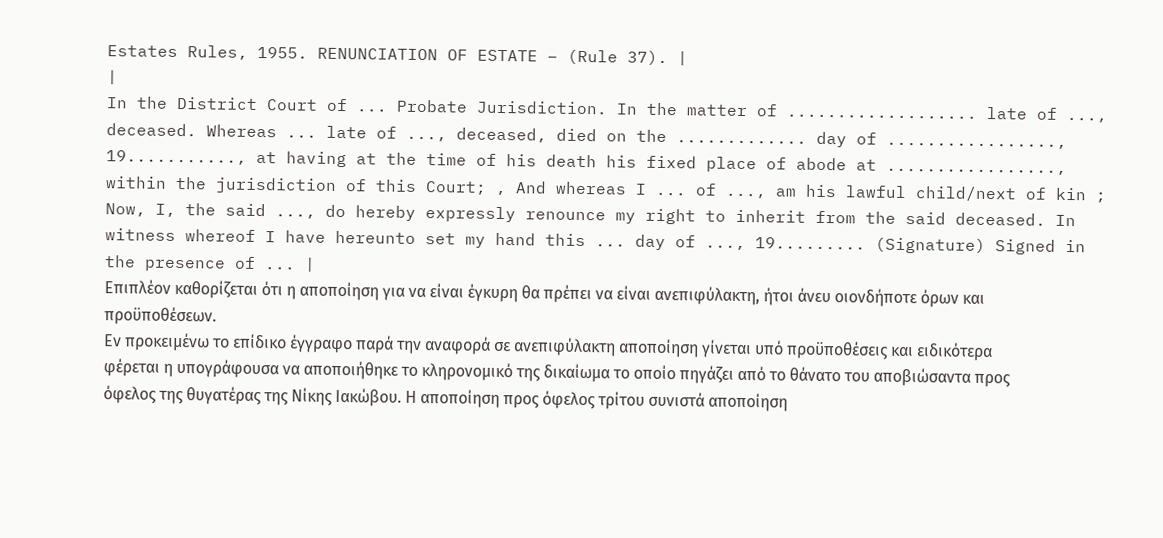Estates Rules, 1955. RENUNCIATION OF ESTATE – (Rule 37). |
|
In the District Court of ... Probate Jurisdiction. In the matter of ................... late of ..., deceased. Whereas ... late of ..., deceased, died on the ............. day of ................., 19..........., at having at the time of his death his fixed place of abode at ................., within the jurisdiction of this Court; , And whereas I ... of ..., am his lawful child/next of kin ; Now, I, the said ..., do hereby expressly renounce my right to inherit from the said deceased. In witness whereof I have hereunto set my hand this ... day of ..., 19......... (Signature) Signed in the presence of ... |
Επιπλέον καθορίζεται ότι η αποποίηση για να είναι έγκυρη θα πρέπει να είναι ανεπιφύλακτη, ήτοι άνευ οιονδήποτε όρων και προϋποθέσεων.
Εν προκειμένω το επίδικο έγγραφο παρά την αναφορά σε ανεπιφύλακτη αποποίηση γίνεται υπό προϋποθέσεις και ειδικότερα φέρεται η υπογράφουσα να αποποιήθηκε το κληρονομικό της δικαίωμα το οποίο πηγάζει από το θάνατο του αποβιώσαντα προς όφελος της θυγατέρας της Νίκης Ιακώβου. Η αποποίηση προς όφελος τρίτου συνιστά αποποίηση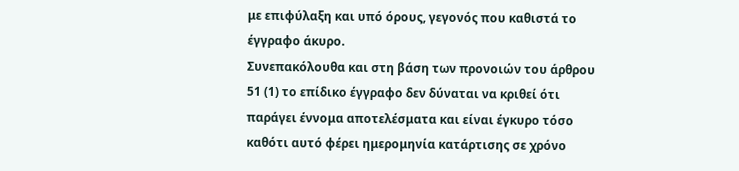με επιφύλαξη και υπό όρους, γεγονός που καθιστά το έγγραφο άκυρο.
Συνεπακόλουθα και στη βάση των προνοιών του άρθρου 51 (1) το επίδικο έγγραφο δεν δύναται να κριθεί ότι παράγει έννομα αποτελέσματα και είναι έγκυρο τόσο καθότι αυτό φέρει ημερομηνία κατάρτισης σε χρόνο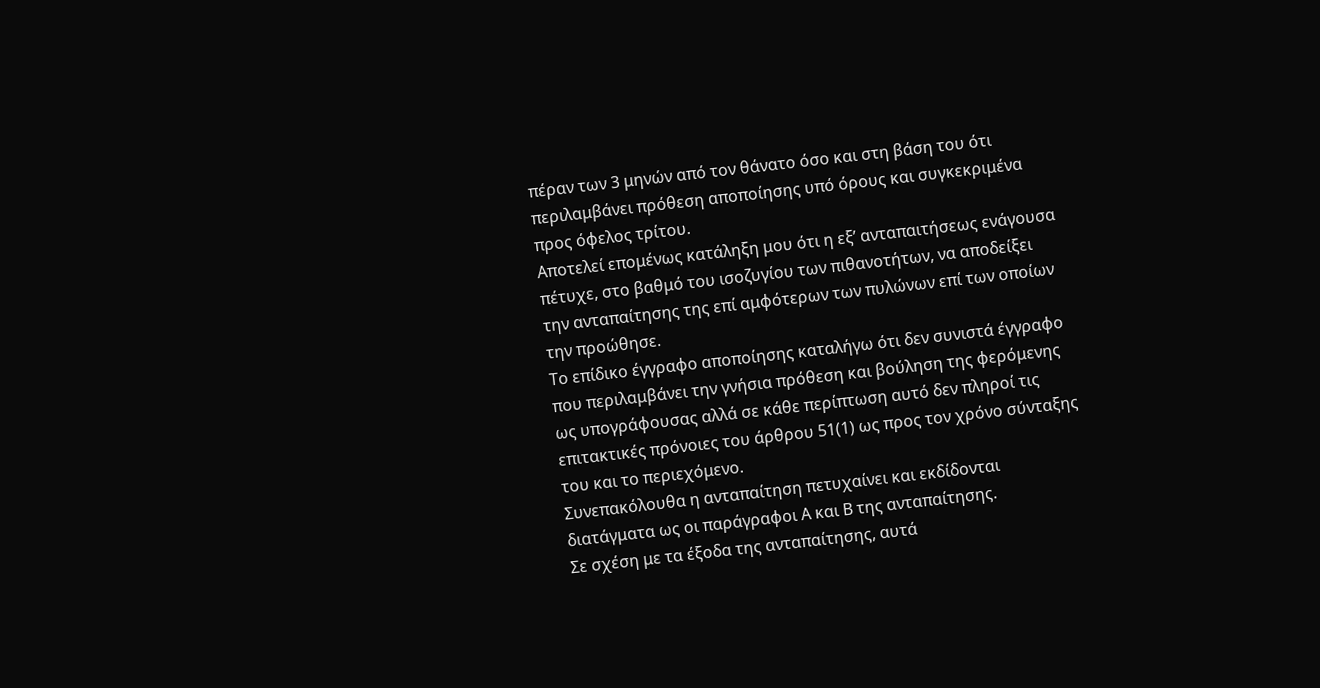πέραν των 3 μηνών από τον θάνατο όσο και στη βάση του ότι περιλαμβάνει πρόθεση αποποίησης υπό όρους και συγκεκριμένα προς όφελος τρίτου.
Αποτελεί επομένως κατάληξη μου ότι η εξ’ ανταπαιτήσεως ενάγουσα πέτυχε, στο βαθμό του ισοζυγίου των πιθανοτήτων, να αποδείξει την ανταπαίτησης της επί αμφότερων των πυλώνων επί των οποίων την προώθησε.
Το επίδικο έγγραφο αποποίησης καταλήγω ότι δεν συνιστά έγγραφο που περιλαμβάνει την γνήσια πρόθεση και βούληση της φερόμενης ως υπογράφουσας αλλά σε κάθε περίπτωση αυτό δεν πληροί τις επιτακτικές πρόνοιες του άρθρου 51(1) ως προς τον χρόνο σύνταξης του και το περιεχόμενο.
Συνεπακόλουθα η ανταπαίτηση πετυχαίνει και εκδίδονται διατάγματα ως οι παράγραφοι Α και Β της ανταπαίτησης.
Σε σχέση με τα έξοδα της ανταπαίτησης, αυτά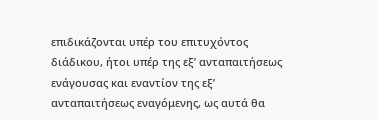επιδικάζονται υπέρ του επιτυχόντος διάδικου, ήτοι υπέρ της εξ’ ανταπαιτήσεως ενάγουσας και εναντίον της εξ’ ανταπαιτήσεως εναγόμενης, ως αυτά θα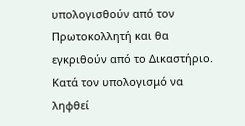υπολογισθούν από τον Πρωτοκολλητή και θα εγκριθούν από το Δικαστήριο.
Κατά τον υπολογισμό να ληφθεί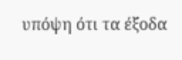υπόψη ότι τα έξοδα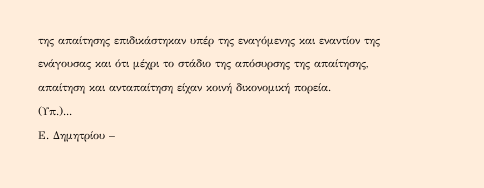της απαίτησης επιδικάστηκαν υπέρ της εναγόμενης και εναντίον της ενάγουσας και ότι μέχρι το στάδιο της απόσυρσης της απαίτησης, απαίτηση και ανταπαίτηση είχαν κοινή δικονομική πορεία.
(Υπ.)...
Ε. Δημητρίου –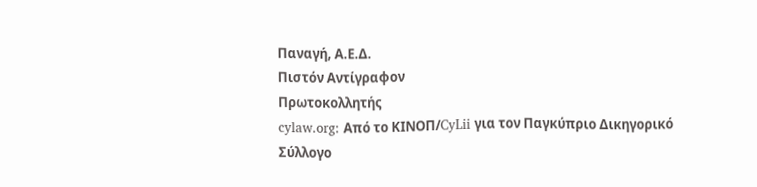Παναγή, Α.Ε.Δ.
Πιστόν Αντίγραφον
Πρωτοκολλητής
cylaw.org: Από το ΚΙΝOΠ/CyLii για τον Παγκύπριο Δικηγορικό Σύλλογο